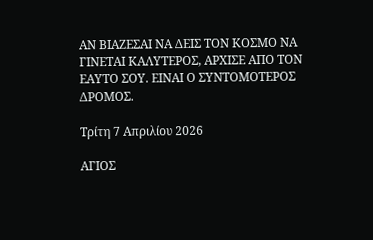ΑΝ ΒΙΑΖΕΣΑΙ ΝΑ ΔΕΙΣ ΤΟΝ ΚΟΣΜΟ ΝΑ ΓΙΝΕΤΑΙ ΚΑΛΥΤΕΡΟΣ, ΑΡΧΙΣΕ ΑΠΟ ΤΟΝ ΕΑΥΤΟ ΣΟΥ. ΕΙΝΑΙ Ο ΣΥΝΤΟΜΟΤΕΡΟΣ ΔΡΟΜΟΣ.

Τρίτη 7 Απριλίου 2026

ΑΓΙΟΣ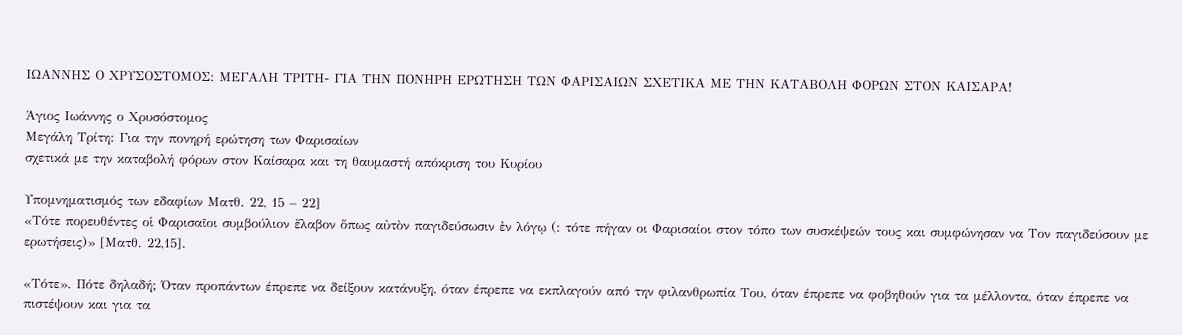ΙΩΑΝΝΗΣ Ο ΧΡΥΣΟΣΤΟΜΟΣ: ΜΕΓΑΛΗ ΤΡΙΤΗ- ΓΙΑ ΤΗΝ ΠΟΝΗΡΗ ΕΡΩΤΗΣΗ ΤΩΝ ΦΑΡΙΣΑΙΩΝ ΣΧΕΤΙΚΑ ΜΕ ΤΗΝ ΚΑΤΑΒΟΛΗ ΦΟΡΩΝ ΣΤΟΝ ΚΑΙΣΑΡΑ!

Άγιος Ιωάννης ο Χρυσόστομος
Μεγάλη Τρίτη: Για την πονηρή ερώτηση των Φαρισαίων
σχετικά με την καταβολή φόρων στον Καίσαρα και τη θαυμαστή απόκριση του Κυρίου

Υπομνηματισμός των εδαφίων Ματθ. 22, 15 – 22]
«Τότε πορευθέντες οἱ Φαρισαῖοι συμβούλιον ἔλαβον ὅπως αὐτὸν παγιδεύσωσιν ἐν λόγῳ (: τότε πήγαν οι Φαρισαίοι στον τόπο των συσκέψεών τους και συμφώνησαν να Τον παγιδεύσουν με ερωτήσεις)» [Ματθ. 22,15].

«Τότε». Πότε δηλαδή; Όταν προπάντων έπρεπε να δείξουν κατάνυξη, όταν έπρεπε να εκπλαγούν από την φιλανθρωπία Του, όταν έπρεπε να φοβηθούν για τα μέλλοντα, όταν έπρεπε να πιστέψουν και για τα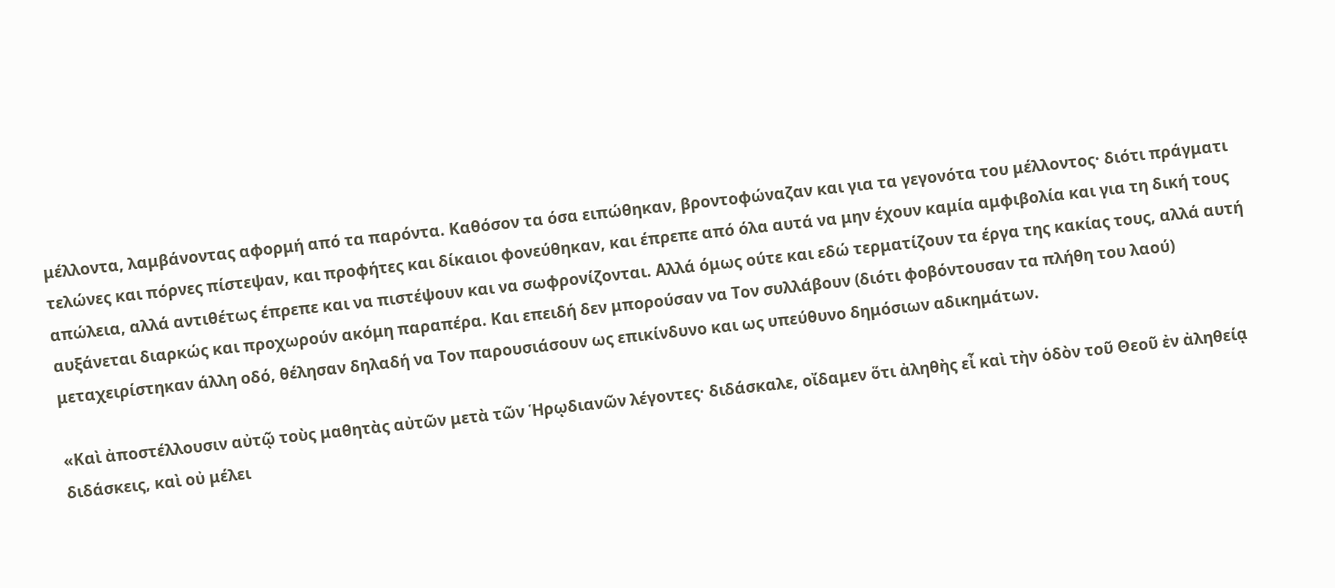μέλλοντα, λαμβάνοντας αφορμή από τα παρόντα. Καθόσον τα όσα ειπώθηκαν, βροντοφώναζαν και για τα γεγονότα του μέλλοντος· διότι πράγματι τελώνες και πόρνες πίστεψαν, και προφήτες και δίκαιοι φονεύθηκαν, και έπρεπε από όλα αυτά να μην έχουν καμία αμφιβολία και για τη δική τους απώλεια, αλλά αντιθέτως έπρεπε και να πιστέψουν και να σωφρονίζονται. Αλλά όμως ούτε και εδώ τερματίζουν τα έργα της κακίας τους, αλλά αυτή αυξάνεται διαρκώς και προχωρούν ακόμη παραπέρα. Και επειδή δεν μπορούσαν να Τον συλλάβουν (διότι φοβόντουσαν τα πλήθη του λαού) μεταχειρίστηκαν άλλη οδό, θέλησαν δηλαδή να Τον παρουσιάσουν ως επικίνδυνο και ως υπεύθυνο δημόσιων αδικημάτων.

«Καὶ ἀποστέλλουσιν αὐτῷ τοὺς μαθητὰς αὐτῶν μετὰ τῶν Ἡρῳδιανῶν λέγοντες· διδάσκαλε, οἴδαμεν ὅτι ἀληθὴς εἶ καὶ τὴν ὁδὸν τοῦ Θεοῦ ἐν ἀληθείᾳ διδάσκεις, καὶ οὐ μέλει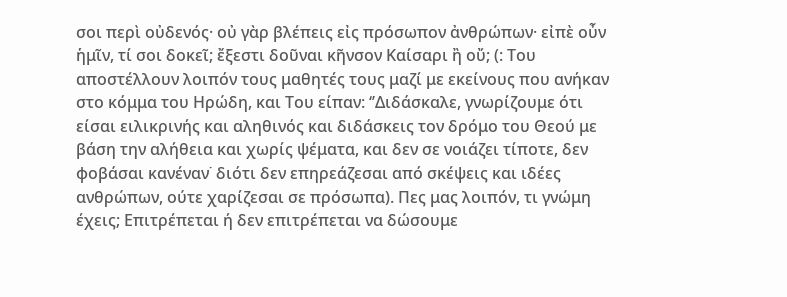σοι περὶ οὐδενός· οὐ γὰρ βλέπεις εἰς πρόσωπον ἀνθρώπων· εἰπὲ οὖν ἡμῖν, τί σοι δοκεῖ; ἔξεστι δοῦναι κῆνσον Καίσαρι ἢ οὔ; (: Του αποστέλλουν λοιπόν τους μαθητές τους μαζί με εκείνους που ανήκαν στο κόμμα του Ηρώδη, και Του είπαν: ‘’Διδάσκαλε, γνωρίζουμε ότι είσαι ειλικρινής και αληθινός και διδάσκεις τον δρόμο του Θεού με βάση την αλήθεια και χωρίς ψέματα, και δεν σε νοιάζει τίποτε, δεν φοβάσαι κανέναν˙ διότι δεν επηρεάζεσαι από σκέψεις και ιδέες ανθρώπων, ούτε χαρίζεσαι σε πρόσωπα). Πες μας λοιπόν, τι γνώμη έχεις; Επιτρέπεται ή δεν επιτρέπεται να δώσουμε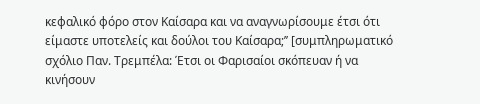κεφαλικό φόρο στον Καίσαρα και να αναγνωρίσουμε έτσι ότι είμαστε υποτελείς και δούλοι του Καίσαρα;’’ [συμπληρωματικό σχόλιο Παν. Τρεμπέλα: Έτσι οι Φαρισαίοι σκόπευαν ή να κινήσουν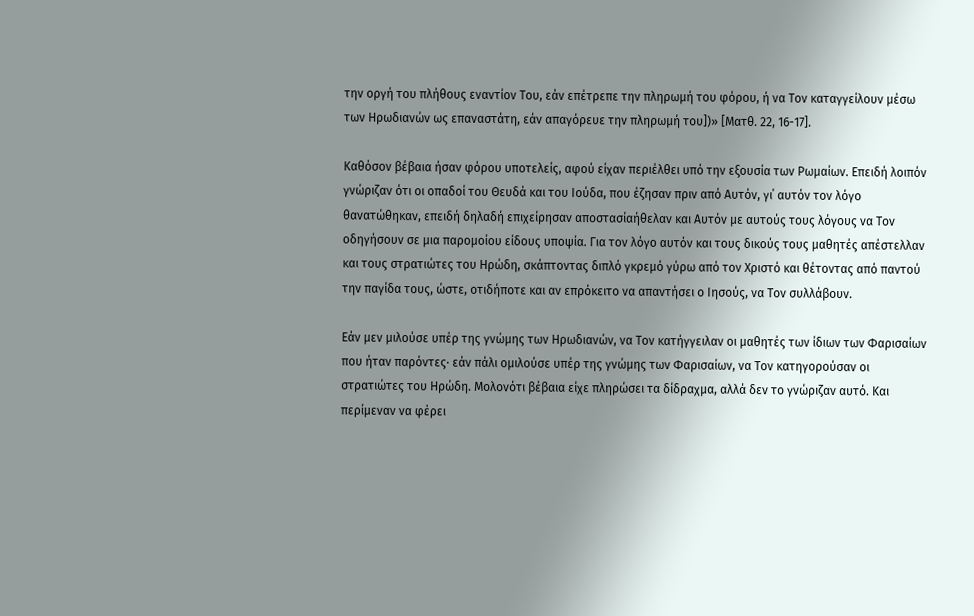την οργή του πλήθους εναντίον Του, εάν επέτρεπε την πληρωμή του φόρου, ή να Τον καταγγείλουν μέσω των Ηρωδιανών ως επαναστάτη, εάν απαγόρευε την πληρωμή του])» [Ματθ. 22, 16-17].

Καθόσον βέβαια ήσαν φόρου υποτελείς, αφού είχαν περιέλθει υπό την εξουσία των Ρωμαίων. Επειδή λοιπόν γνώριζαν ότι οι οπαδοί του Θευδά και του Ιούδα, που έζησαν πριν από Αυτόν, γι΄ αυτόν τον λόγο θανατώθηκαν, επειδή δηλαδή επιχείρησαν αποστασίαήθελαν και Αυτόν με αυτούς τους λόγους να Τον οδηγήσουν σε μια παρομοίου είδους υποψία. Για τον λόγο αυτόν και τους δικούς τους μαθητές απέστελλαν και τους στρατιώτες του Ηρώδη, σκάπτοντας διπλό γκρεμό γύρω από τον Χριστό και θέτοντας από παντού την παγίδα τους, ώστε, οτιδήποτε και αν επρόκειτο να απαντήσει ο Ιησούς, να Τον συλλάβουν.

Εάν μεν μιλούσε υπέρ της γνώμης των Ηρωδιανών, να Τον κατήγγειλαν οι μαθητές των ίδιων των Φαρισαίων που ήταν παρόντες· εάν πάλι ομιλούσε υπέρ της γνώμης των Φαρισαίων, να Τον κατηγορούσαν οι στρατιώτες του Ηρώδη. Μολονότι βέβαια είχε πληρώσει τα δίδραχμα, αλλά δεν το γνώριζαν αυτό. Και περίμεναν να φέρει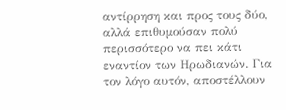αντίρρηση και προς τους δύο, αλλά επιθυμούσαν πολύ περισσότερο να πει κάτι εναντίον των Ηρωδιανών. Για τον λόγο αυτόν, αποστέλλουν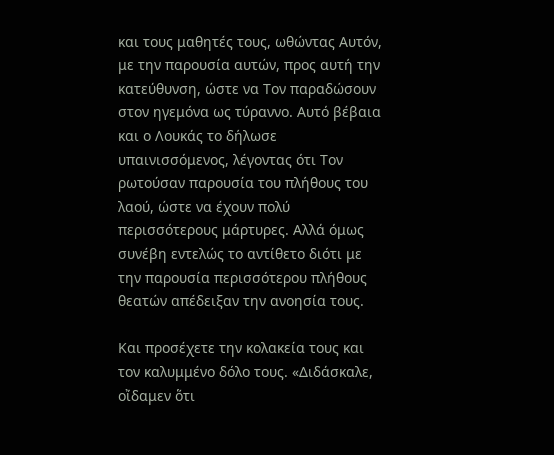και τους μαθητές τους, ωθώντας Αυτόν, με την παρουσία αυτών, προς αυτή την κατεύθυνση, ώστε να Τον παραδώσουν στον ηγεμόνα ως τύραννο. Αυτό βέβαια και ο Λουκάς το δήλωσε υπαινισσόμενος, λέγοντας ότι Τον ρωτούσαν παρουσία του πλήθους του λαού, ώστε να έχουν πολύ περισσότερους μάρτυρες. Αλλά όμως συνέβη εντελώς το αντίθετο διότι με την παρουσία περισσότερου πλήθους θεατών απέδειξαν την ανοησία τους.

Και προσέχετε την κολακεία τους και τον καλυμμένο δόλο τους. «Διδάσκαλε, οἴδαμεν ὅτι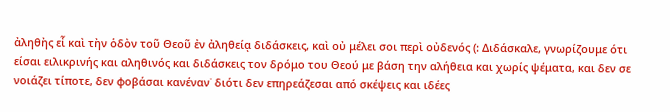ἀληθὴς εἶ καὶ τὴν ὁδὸν τοῦ Θεοῦ ἐν ἀληθείᾳ διδάσκεις, καὶ οὐ μέλει σοι περὶ οὐδενός (: Διδάσκαλε, γνωρίζουμε ότι είσαι ειλικρινής και αληθινός και διδάσκεις τον δρόμο του Θεού με βάση την αλήθεια και χωρίς ψέματα, και δεν σε νοιάζει τίποτε, δεν φοβάσαι κανέναν˙ διότι δεν επηρεάζεσαι από σκέψεις και ιδέες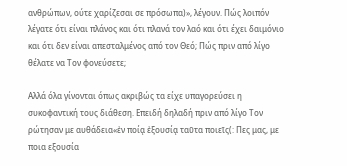ανθρώπων, ούτε χαρίζεσαι σε πρόσωπα)», λέγουν. Πώς λοιπόν λέγατε ότι είναι πλάνος και ότι πλανά τον λαό και ότι έχει δαιμόνιο και ότι δεν είναι απεσταλμένος από τον Θεό; Πώς πριν από λίγο θέλατε να Τον φονεύσετε;

Αλλά όλα γίνονται όπως ακριβώς τα είχε υπαγορεύσει η συκοφαντική τους διάθεση. Επειδή δηλαδή πριν από λίγο Τον ρώτησαν με αυθάδεια«ἐν ποίᾳ ἐξουσίᾳ ταῦτα ποιεῖς(: Πες μας, με ποια εξουσία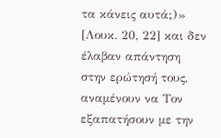τα κάνεις αυτά;)» [Λουκ. 20, 22] και δεν έλαβαν απάντηση στην ερώτησή τους, αναμένουν να Τον εξαπατήσουν με την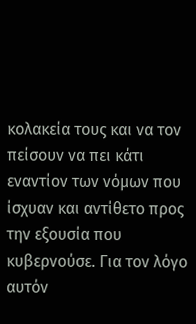κολακεία τους και να τον πείσουν να πει κάτι εναντίον των νόμων που ίσχυαν και αντίθετο προς την εξουσία που κυβερνούσε. Για τον λόγο αυτόν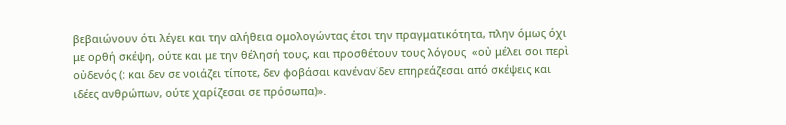βεβαιώνουν ότι λέγει και την αλήθεια ομολογώντας έτσι την πραγματικότητα, πλην όμως όχι με ορθή σκέψη, ούτε και με την θέλησή τους, και προσθέτουν τους λόγους  «οὐ μέλει σοι περὶ οὐδενός (: και δεν σε νοιάζει τίποτε, δεν φοβάσαι κανέναν˙δεν επηρεάζεσαι από σκέψεις και ιδέες ανθρώπων, ούτε χαρίζεσαι σε πρόσωπα)».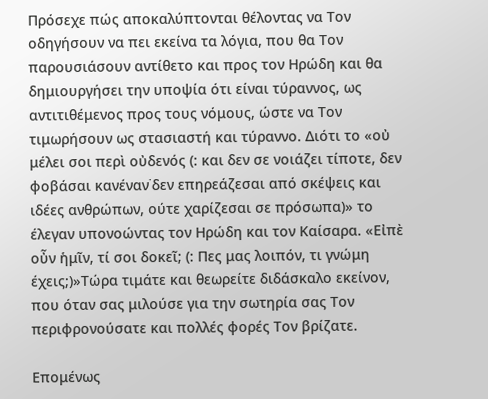Πρόσεχε πώς αποκαλύπτονται θέλοντας να Τον οδηγήσουν να πει εκείνα τα λόγια, που θα Τον παρουσιάσουν αντίθετο και προς τον Ηρώδη και θα δημιουργήσει την υποψία ότι είναι τύραννος, ως αντιτιθέμενος προς τους νόμους, ώστε να Τον τιμωρήσουν ως στασιαστή και τύραννο. Διότι το «οὐ μέλει σοι περὶ οὐδενός (: και δεν σε νοιάζει τίποτε, δεν φοβάσαι κανέναν˙δεν επηρεάζεσαι από σκέψεις και ιδέες ανθρώπων, ούτε χαρίζεσαι σε πρόσωπα)» το έλεγαν υπονοώντας τον Ηρώδη και τον Καίσαρα. «Εἰπὲ οὖν ἡμῖν, τί σοι δοκεῖ; (: Πες μας λοιπόν, τι γνώμη έχεις;)»Τώρα τιμάτε και θεωρείτε διδάσκαλο εκείνον, που όταν σας μιλούσε για την σωτηρία σας Τον περιφρονούσατε και πολλές φορές Τον βρίζατε.

Επομένως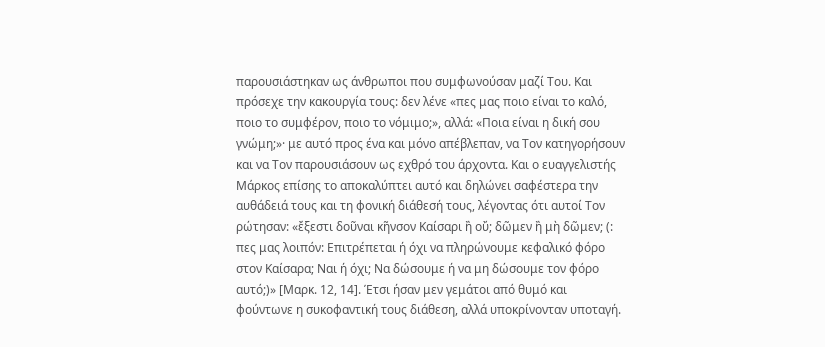παρουσιάστηκαν ως άνθρωποι που συμφωνούσαν μαζί Του. Και πρόσεχε την κακουργία τους: δεν λένε «πες μας ποιο είναι το καλό, ποιο το συμφέρον, ποιο το νόμιμο;», αλλά: «Ποια είναι η δική σου γνώμη;»· με αυτό προς ένα και μόνο απέβλεπαν, να Τον κατηγορήσουν και να Τον παρουσιάσουν ως εχθρό του άρχοντα. Και ο ευαγγελιστής Μάρκος επίσης το αποκαλύπτει αυτό και δηλώνει σαφέστερα την αυθάδειά τους και τη φονική διάθεσή τους, λέγοντας ότι αυτοί Τον ρώτησαν: «ἔξεστι δοῦναι κῆνσον Καίσαρι ἢ οὔ; δῶμεν ἢ μὴ δῶμεν; (: πες μας λοιπόν: Επιτρέπεται ή όχι να πληρώνουμε κεφαλικό φόρο στον Καίσαρα; Ναι ή όχι; Να δώσουμε ή να μη δώσουμε τον φόρο αυτό;)» [Μαρκ. 12, 14]. Έτσι ήσαν μεν γεμάτοι από θυμό και φούντωνε η συκοφαντική τους διάθεση, αλλά υποκρίνονταν υποταγή.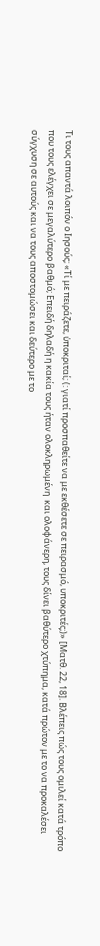Τι τους απαντά λοιπόν ο Ιησούς; «Τί με πειράζετε, ὑποκριταί; (: γιατί προσπαθείτε να με εκθέσετε σε πειρασμό, υποκριτές;)» [Ματθ. 22, 18]. Βλέπεις πώς τους ομιλεί κατά τρόπο που τους ελέγχει σε μεγαλύτερο βαθμό; Επειδή δηλαδή η κακία τους ήταν ολοκληρωμένη  και ολοφάνερη, τους δίνει βαθύτερο χτύπημα, κατά πρώτον με το να προκαλέσει σύγχυση σε αυτούς και να τους αποστομώσει και δεύτερο με το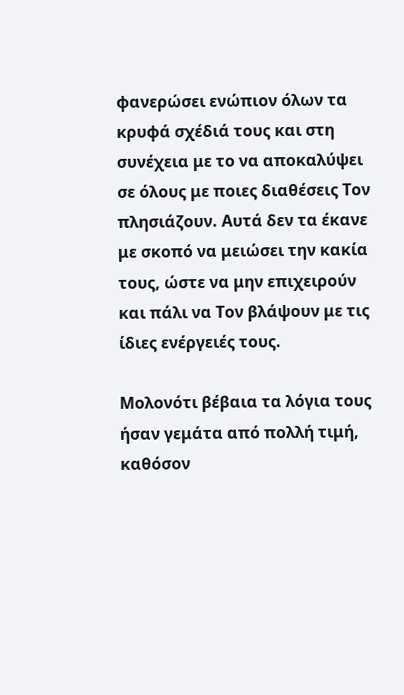φανερώσει ενώπιον όλων τα κρυφά σχέδιά τους και στη συνέχεια με το να αποκαλύψει σε όλους με ποιες διαθέσεις Τον πλησιάζουν. Αυτά δεν τα έκανε με σκοπό να μειώσει την κακία τους, ώστε να μην επιχειρούν και πάλι να Τον βλάψουν με τις ίδιες ενέργειές τους.

Μολονότι βέβαια τα λόγια τους ήσαν γεμάτα από πολλή τιμή, καθόσον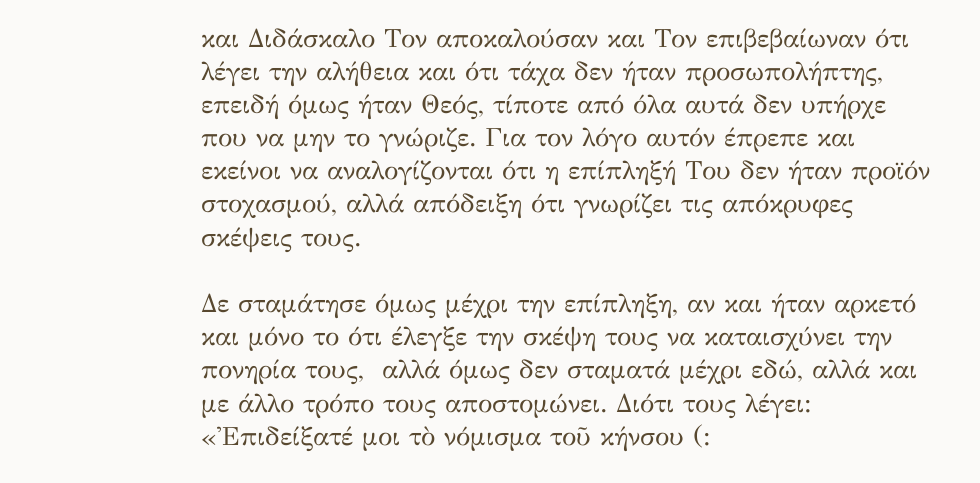και Διδάσκαλο Τον αποκαλούσαν και Τον επιβεβαίωναν ότι λέγει την αλήθεια και ότι τάχα δεν ήταν προσωπολήπτης, επειδή όμως ήταν Θεός, τίποτε από όλα αυτά δεν υπήρχε που να μην το γνώριζε. Για τον λόγο αυτόν έπρεπε και εκείνοι να αναλογίζονται ότι η επίπληξή Του δεν ήταν προϊόν στοχασμού, αλλά απόδειξη ότι γνωρίζει τις απόκρυφες σκέψεις τους.

Δε σταμάτησε όμως μέχρι την επίπληξη, αν και ήταν αρκετό και μόνο το ότι έλεγξε την σκέψη τους να καταισχύνει την πονηρία τους,  αλλά όμως δεν σταματά μέχρι εδώ, αλλά και με άλλο τρόπο τους αποστομώνει. Διότι τους λέγει: «Ἐπιδείξατέ μοι τὸ νόμισμα τοῦ κήνσου (: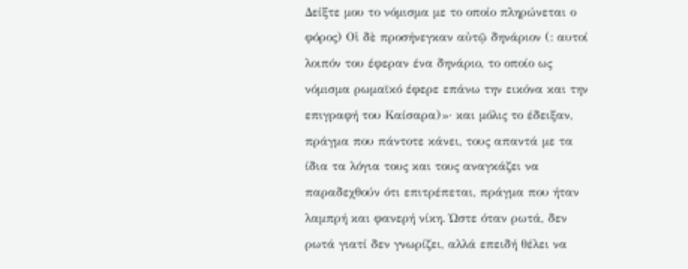Δείξτε μου το νόμισμα με το οποίο πληρώνεται ο φόρος) Οἱ δὲ προσήνεγκαν αὐτῷ δηνάριον (: αυτοί λοιπόν του έφεραν ένα δηνάριο, το οποίο ως νόμισμα ρωμαϊκό έφερε επάνω την εικόνα και την επιγραφή του Καίσαρα)»· και μόλις το έδειξαν, πράγμα που πάντοτε κάνει, τους απαντά με τα ίδια τα λόγια τους και τους αναγκάζει να παραδεχθούν ότι επιτρέπεται, πράγμα που ήταν λαμπρή και φανερή νίκη. Ώστε όταν ρωτά, δεν ρωτά γιατί δεν γνωρίζει, αλλά επειδή θέλει να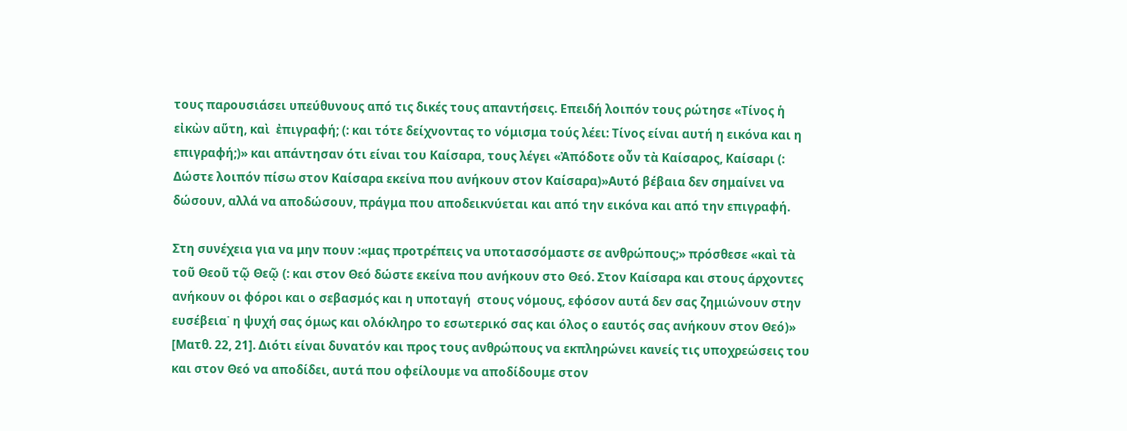τους παρουσιάσει υπεύθυνους από τις δικές τους απαντήσεις. Επειδή λοιπόν τους ρώτησε «Τίνος ἡ εἰκὼν αὕτη, καὶ  ἐπιγραφή; (: και τότε δείχνοντας το νόμισμα τούς λέει: Τίνος είναι αυτή η εικόνα και η επιγραφή;)» και απάντησαν ότι είναι του Καίσαρα, τους λέγει «Ἀπόδοτε οὖν τὰ Καίσαρος, Καίσαρι (: Δώστε λοιπόν πίσω στον Καίσαρα εκείνα που ανήκουν στον Καίσαρα)»Αυτό βέβαια δεν σημαίνει να δώσουν, αλλά να αποδώσουν, πράγμα που αποδεικνύεται και από την εικόνα και από την επιγραφή.

Στη συνέχεια για να μην πουν :«μας προτρέπεις να υποτασσόμαστε σε ανθρώπους;» πρόσθεσε «καὶ τὰ τοῦ Θεοῦ τῷ Θεῷ (: και στον Θεό δώστε εκείνα που ανήκουν στο Θεό. Στον Καίσαρα και στους άρχοντες ανήκουν οι φόροι και ο σεβασμός και η υποταγή  στους νόμους, εφόσον αυτά δεν σας ζημιώνουν στην ευσέβεια˙ η ψυχή σας όμως και ολόκληρο το εσωτερικό σας και όλος ο εαυτός σας ανήκουν στον Θεό)» [Ματθ. 22, 21]. Διότι είναι δυνατόν και προς τους ανθρώπους να εκπληρώνει κανείς τις υποχρεώσεις του και στον Θεό να αποδίδει, αυτά που οφείλουμε να αποδίδουμε στον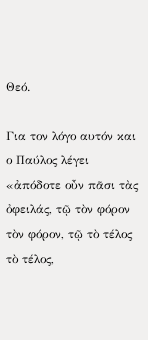Θεό.

Για τον λόγο αυτόν και ο Παύλος λέγει «ἀπόδοτε οὖν πᾶσι τὰς ὀφειλάς, τῷ τὸν φόρον τὸν φόρον, τῷ τὸ τέλος τὸ τέλος,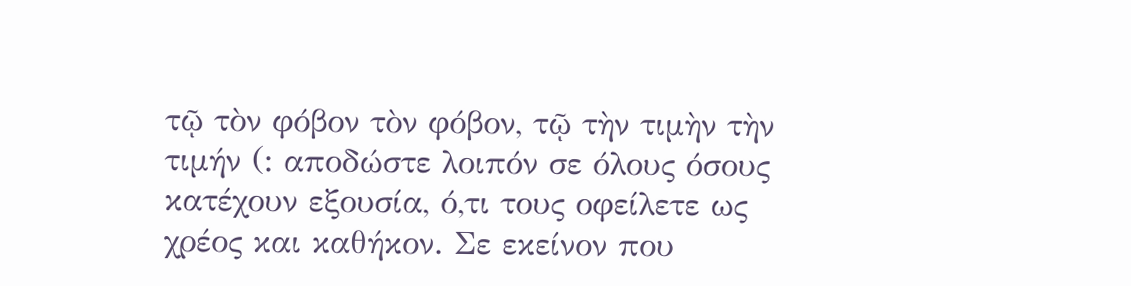τῷ τὸν φόβον τὸν φόβον, τῷ τὴν τιμὴν τὴν τιμήν (: αποδώστε λοιπόν σε όλους όσους κατέχουν εξουσία, ό,τι τους οφείλετε ως χρέος και καθήκον. Σε εκείνον που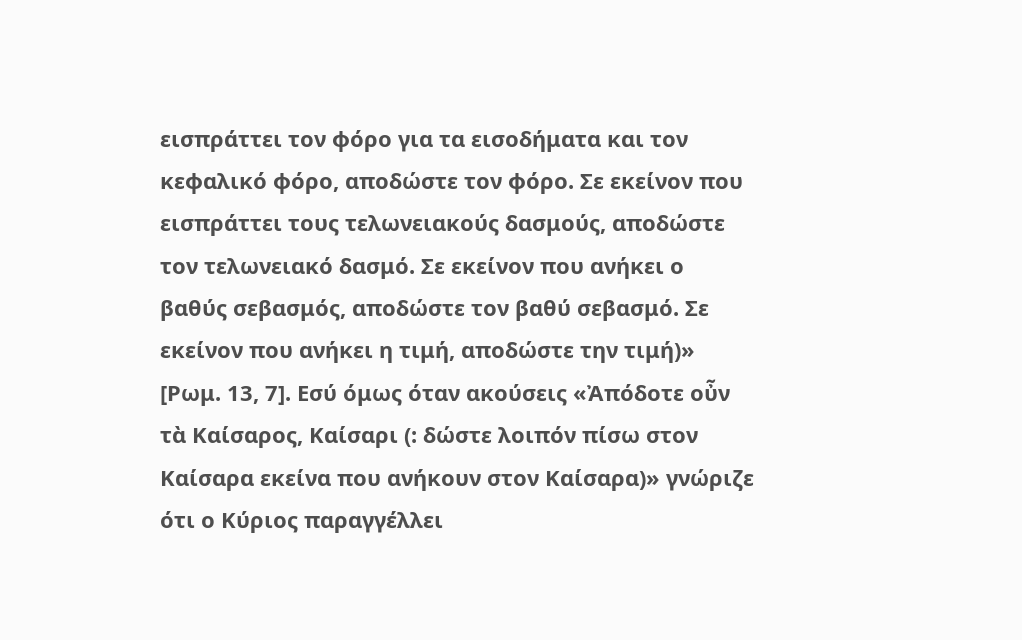εισπράττει τον φόρο για τα εισοδήματα και τον κεφαλικό φόρο, αποδώστε τον φόρο. Σε εκείνον που εισπράττει τους τελωνειακούς δασμούς, αποδώστε τον τελωνειακό δασμό. Σε εκείνον που ανήκει ο βαθύς σεβασμός, αποδώστε τον βαθύ σεβασμό. Σε εκείνον που ανήκει η τιμή, αποδώστε την τιμή)» [Ρωμ. 13, 7]. Εσύ όμως όταν ακούσεις «Ἀπόδοτε οὖν τὰ Καίσαρος, Καίσαρι (: δώστε λοιπόν πίσω στον Καίσαρα εκείνα που ανήκουν στον Καίσαρα)» γνώριζε ότι ο Κύριος παραγγέλλει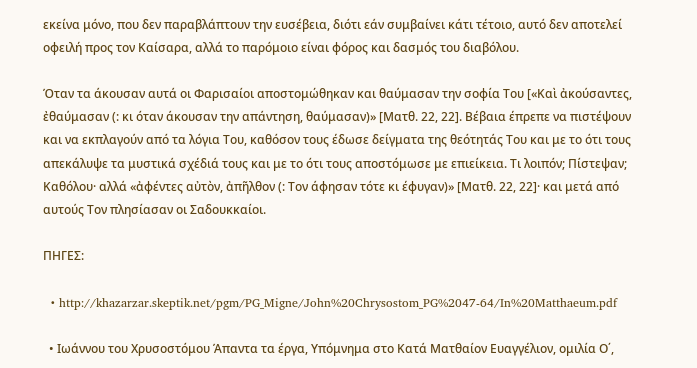εκείνα μόνο, που δεν παραβλάπτουν την ευσέβεια, διότι εάν συμβαίνει κάτι τέτοιο, αυτό δεν αποτελεί οφειλή προς τον Καίσαρα, αλλά το παρόμοιο είναι φόρος και δασμός του διαβόλου.

Όταν τα άκουσαν αυτά οι Φαρισαίοι αποστομώθηκαν και θαύμασαν την σοφία Του [«Καὶ ἀκούσαντες, ἐθαύμασαν (: κι όταν άκουσαν την απάντηση, θαύμασαν)» [Ματθ. 22, 22]. Βέβαια έπρεπε να πιστέψουν και να εκπλαγούν από τα λόγια Του, καθόσον τους έδωσε δείγματα της θεότητάς Του και με το ότι τους απεκάλυψε τα μυστικά σχέδιά τους και με το ότι τους αποστόμωσε με επιείκεια. Τι λοιπόν; Πίστεψαν; Καθόλου· αλλά «ἀφέντες αὐτὸν, ἀπῆλθον (: Τον άφησαν τότε κι έφυγαν)» [Ματθ. 22, 22]· και μετά από αυτούς Τον πλησίασαν οι Σαδουκκαίοι.

ΠΗΓΕΣ:

  • http://khazarzar.skeptik.net/pgm/PG_Migne/John%20Chrysostom_PG%2047-64/In%20Matthaeum.pdf

  • Ιωάννου του Χρυσοστόμου Άπαντα τα έργα, Υπόμνημα στο Κατά Ματθαίον Ευαγγέλιον, ομιλία Ο΄,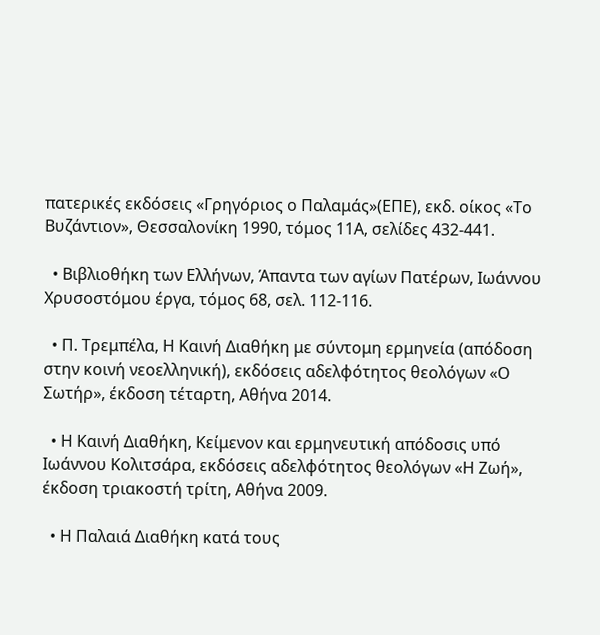πατερικές εκδόσεις «Γρηγόριος ο Παλαμάς»(ΕΠΕ), εκδ. οίκος «Το Βυζάντιον», Θεσσαλονίκη 1990, τόμος 11Α, σελίδες 432-441.

  • Βιβλιοθήκη των Ελλήνων, Άπαντα των αγίων Πατέρων, Ιωάννου Χρυσοστόμου έργα, τόμος 68, σελ. 112-116.

  • Π. Τρεμπέλα, Η Καινή Διαθήκη με σύντομη ερμηνεία (απόδοση στην κοινή νεοελληνική), εκδόσεις αδελφότητος θεολόγων «Ο Σωτήρ», έκδοση τέταρτη, Αθήνα 2014.

  • Η Καινή Διαθήκη, Κείμενον και ερμηνευτική απόδοσις υπό Ιωάννου Κολιτσάρα, εκδόσεις αδελφότητος θεολόγων «Η Ζωή», έκδοση τριακοστή τρίτη, Αθήνα 2009.

  • Η Παλαιά Διαθήκη κατά τους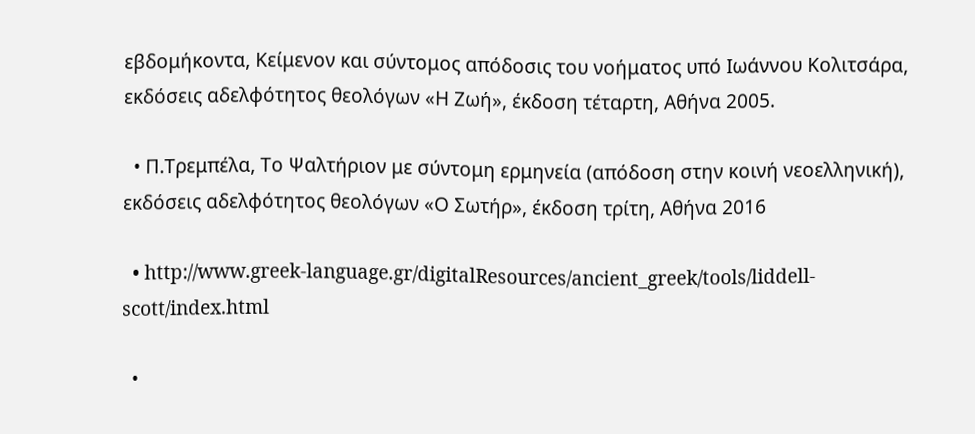εβδομήκοντα, Κείμενον και σύντομος απόδοσις του νοήματος υπό Ιωάννου Κολιτσάρα, εκδόσεις αδελφότητος θεολόγων «Η Ζωή», έκδοση τέταρτη, Αθήνα 2005.

  • Π.Τρεμπέλα, Το Ψαλτήριον με σύντομη ερμηνεία (απόδοση στην κοινή νεοελληνική), εκδόσεις αδελφότητος θεολόγων «Ο Σωτήρ», έκδοση τρίτη, Αθήνα 2016

  • http://www.greek-language.gr/digitalResources/ancient_greek/tools/liddell-scott/index.html

  •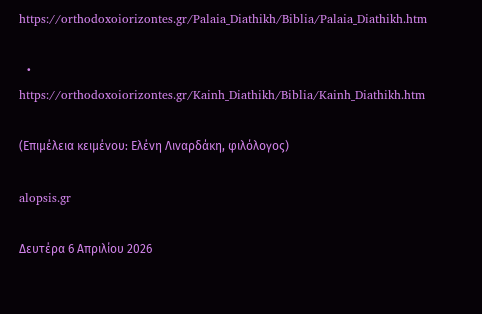https://orthodoxoiorizontes.gr/Palaia_Diathikh/Biblia/Palaia_Diathikh.htm

  • https://orthodoxoiorizontes.gr/Kainh_Diathikh/Biblia/Kainh_Diathikh.htm

(Επιμέλεια κειμένου: Ελένη Λιναρδάκη, φιλόλογος)

alopsis.gr

Δευτέρα 6 Απριλίου 2026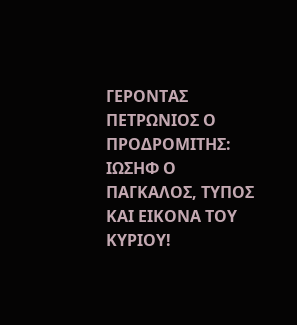ΓΕΡΟΝΤΑΣ ΠΕΤΡΩΝΙΟΣ Ο ΠΡΟΔΡΟΜΙΤΗΣ: ΙΩΣΗΦ Ο ΠΑΓΚΑΛΟΣ, ΤΥΠΟΣ ΚΑΙ ΕΙΚΟΝΑ ΤΟΥ ΚΥΡΙΟΥ!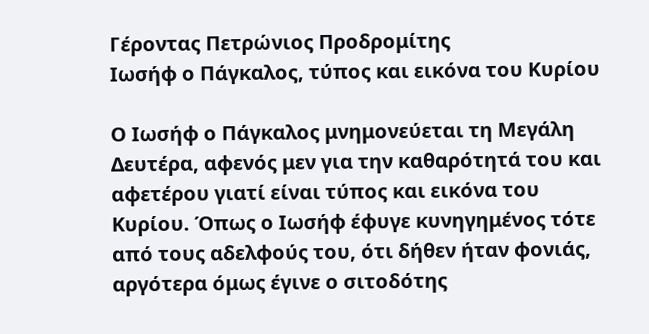Γέροντας Πετρώνιος Προδρομίτης
Ιωσήφ ο Πάγκαλος, τύπος και εικόνα του Κυρίου

Ο Ιωσήφ ο Πάγκαλος μνημονεύεται τη Μεγάλη Δευτέρα, αφενός μεν για την καθαρότητά του και αφετέρου γιατί είναι τύπος και εικόνα του Κυρίου. Όπως ο Ιωσήφ έφυγε κυνηγημένος τότε από τους αδελφούς του, ότι δήθεν ήταν φονιάς, αργότερα όμως έγινε ο σιτοδότης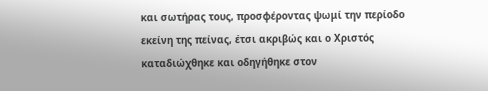και σωτήρας τους, προσφέροντας ψωμί την περίοδο εκείνη της πείνας, έτσι ακριβώς και ο Χριστός καταδιώχθηκε και οδηγήθηκε στον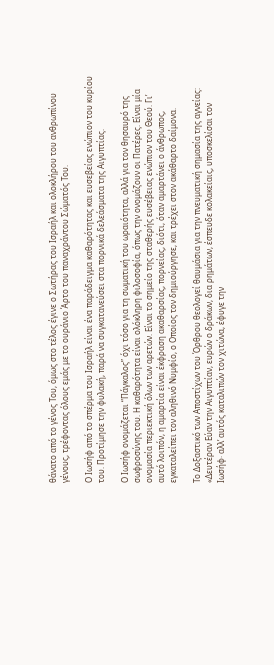θάνατο από το γένος Του, όμως στο τέλος έγινε ο Σωτήρας του Ισραήλ και ολοκλήρου του ανθρωπίνου γένους, τρέφοντας όλους εμάς με το ουράνιο Άρτο του παναχράντου Σώματός Του.

Ο Ιωσήφ από το σπέρμα του Ισραήλ είναι ένα παράδειγμα καθαρότητας και ευσεβείας ενώπιον του κυρίου του. Προτίμησε την φυλακή, παρά να συγκατανεύσει στα πορνικά δελεάσματα της Αιγυπτίας.

Ο Ιωσήφ ονομάζεται “Πάγκαλος” όχι τόσο για τη σωματική του ωραιότητα, αλλά για τον θησαυρό της σωφροσύνης του. Η καθαρότητα είναι ολόκληρη φιλοσοφία, όπως την ονομάζουν οι Πατέρες. Είναι μία ονομασία περιεκτική όλων των αρετών. Είναι το σημείο της σταθερής ευσέβειας ενώπιον του Θεού. Γι’ αυτό λοιπόν, η αμαρτία είναι έκφραση ακαθαρσίας, πορνείας, διότι, όταν αμαρτάνει ο άνθρωπος, εγκαταλείπει τον αληθινό Νυμφίο, ο Οποίος τον δημιούργησε, και τρέχει στον ακάθαρτο δαίμονα.

Το Δοξαστικό των Αποστίχων του Όρθρου θεολογεί θαυμάσια για την πνευματική σημασία της αγνείας: «Δευτέραν Εύαν την Αιγυπτίαν, ευρών ο δράκων, δια ρημάτων, έσπευδε κολακείαις, υποσκελίσαι τον Ιωσήφ· αλλ’ αυτός καταλιπών τον χιτώνα, έφυγε την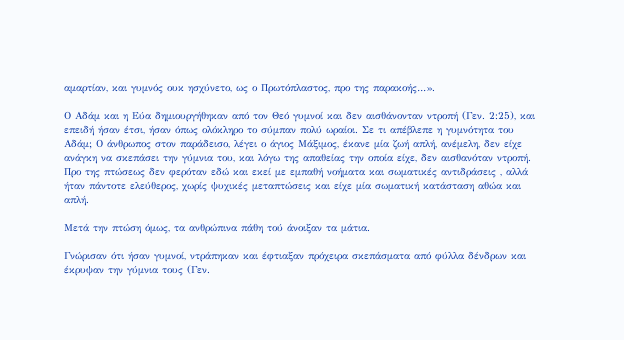αμαρτίαν, και γυμνός ουκ ησχύνετο, ως ο Πρωτόπλαστος, προ της παρακοής…».

Ο Αδάμ και η Εύα δημιουργήθηκαν από τον Θεό γυμνοί και δεν αισθάνονταν ντροπή (Γεν. 2:25), και επειδή ήσαν έτσι, ήσαν όπως ολόκληρο το σύμπαν πολύ ωραίοι. Σε τι απέβλεπε η γυμνότητα του Αδάμ; Ο άνθρωπος στον παράδεισο, λέγει ο άγιος Μάξιμος, έκανε μία ζωή απλή, ανέμελη, δεν είχε ανάγκη να σκεπάσει την γύμνια του, και λόγω της απαθείας την οποία είχε, δεν αισθανόταν ντροπή. Προ της πτώσεως δεν φερόταν εδώ και εκεί με εμπαθή νοήματα και σωματικές αντιδράσεις , αλλά ήταν πάντοτε ελεύθερος, χωρίς ψυχικές μεταπτώσεις και είχε μία σωματική κατάσταση αθώα και απλή.

Μετά την πτώση όμως, τα ανθρώπινα πάθη τού άνοιξαν τα μάτια.

Γνώρισαν ότι ήσαν γυμνοί, ντράπηκαν και έφτιαξαν πρόχειρα σκεπάσματα από φύλλα δένδρων και έκρυψαν την γύμνια τους (Γεν.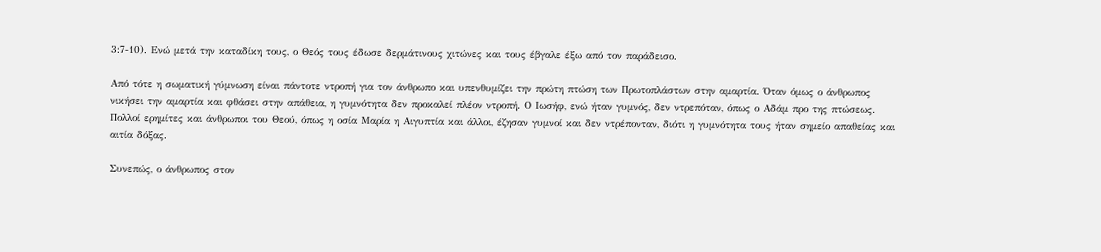3:7-10). Ενώ μετά την καταδίκη τους, ο Θεός τους έδωσε δερμάτινους χιτώνες και τους έβγαλε έξω από τον παράδεισο.

Από τότε η σωματική γύμνωση είναι πάντοτε ντροπή για τον άνθρωπο και υπενθυμίζει την πρώτη πτώση των Πρωτοπλάστων στην αμαρτία. Όταν όμως ο άνθρωπος νικήσει την αμαρτία και φθάσει στην απάθεια, η γυμνότητα δεν προκαλεί πλέον ντροπή. Ο Ιωσήφ, ενώ ήταν γυμνός, δεν ντρεπόταν, όπως ο Αδάμ προ της πτώσεως. Πολλοί ερημίτες και άνθρωποι του Θεού, όπως η οσία Μαρία η Αιγυπτία και άλλοι, έζησαν γυμνοί και δεν ντρέπονταν, διότι η γυμνότητα τους ήταν σημείο απαθείας και αιτία δόξας.

Συνεπώς, ο άνθρωπος στον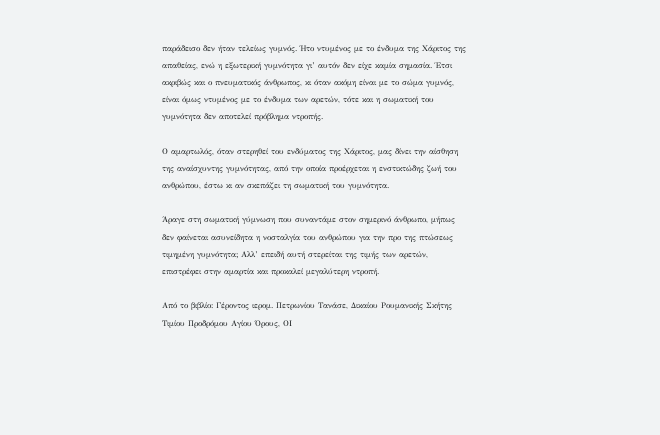παράδεισο δεν ήταν τελείως γυμνός. Ήτο ντυμένος με το ένδυμα της Χάριτος της απαθείας, ενώ η εξωτερική γυμνότητα γι’ αυτόν δεν είχε καμία σημασία. Έτσι ακριβώς και ο πνευματικός άνθρωπος, κι όταν ακόμη είναι με το σώμα γυμνός, είναι όμως ντυμένος με το ένδυμα των αρετών, τότε και η σωματική του γυμνότητα δεν αποτελεί πρόβλημα ντροπής.

Ο αμαρτωλός, όταν στερηθεί του ενδύματος της Χάριτος, μας δίνει την αίσθηση της αναίσχυντης γυμνότητας, από την οποία προέρχεται η ενστικτώδης ζωή του ανθρώπου, έστω κι αν σκεπάζει τη σωματική του γυμνότητα.

Άραγε στη σωματική γύμνωση που συναντάμε στον σημερινό άνθρωπο, μήπως δεν φαίνεται ασυνείδητα η νοσταλγία του ανθρώπου για την προ της πτώσεως τιμημένη γυμνότητα; Αλλ’ επειδή αυτή στερείται της τιμής των αρετών, επιστρέφει στην αμαρτία και προκαλεί μεγαλύτερη ντροπή.

Από το βιβλίο: Γέροντος ιερομ. Πετρωνίου Τανάσε, Δικαίου Ρουμανικής Σκήτης Τιμίου Προδρόμου Αγίου Όρους, ΟΙ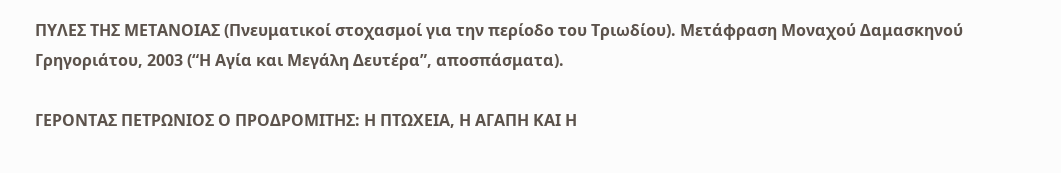ΠΥΛΕΣ ΤΗΣ ΜΕΤΑΝΟΙΑΣ (Πνευματικοί στοχασμοί για την περίοδο του Τριωδίου). Μετάφραση Μοναχού Δαμασκηνού Γρηγοριάτου, 2003 (“Η Αγία και Μεγάλη Δευτέρα”, αποσπάσματα).

ΓΕΡΟΝΤΑΣ ΠΕΤΡΩΝΙΟΣ Ο ΠΡΟΔΡΟΜΙΤΗΣ: Η ΠΤΩΧΕΙΑ, Η ΑΓΑΠΗ ΚΑΙ Η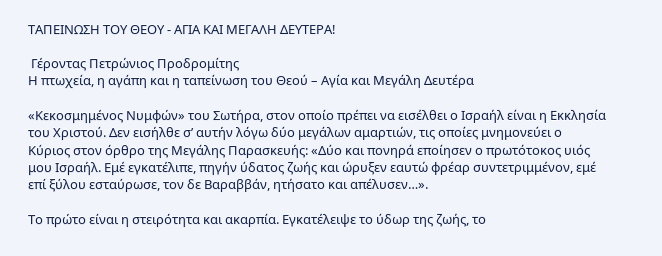ΤΑΠΕΙΝΩΣΗ ΤΟΥ ΘΕΟΥ - ΑΓΙΑ ΚΑΙ ΜΕΓΑΛΗ ΔΕΥΤΕΡΑ!

 Γέροντας Πετρώνιος Προδρομίτης
Η πτωχεία, η αγάπη και η ταπείνωση του Θεού – Αγία και Μεγάλη Δευτέρα

«Κεκοσμημένος Νυμφών» του Σωτήρα, στον οποίο πρέπει να εισέλθει ο Ισραήλ είναι η Εκκλησία του Χριστού. Δεν εισήλθε σ’ αυτήν λόγω δύο μεγάλων αμαρτιών, τις οποίες μνημονεύει ο Κύριος στον όρθρο της Μεγάλης Παρασκευής: «Δύο και πονηρά εποίησεν ο πρωτότοκος υιός μου Ισραήλ. Εμέ εγκατέλιπε, πηγήν ύδατος ζωής και ώρυξεν εαυτώ φρέαρ συντετριμμένον, εμέ επί ξύλου εσταύρωσε, τον δε Βαραββάν, ητήσατο και απέλυσεν…».

Το πρώτο είναι η στειρότητα και ακαρπία. Εγκατέλειψε το ύδωρ της ζωής, το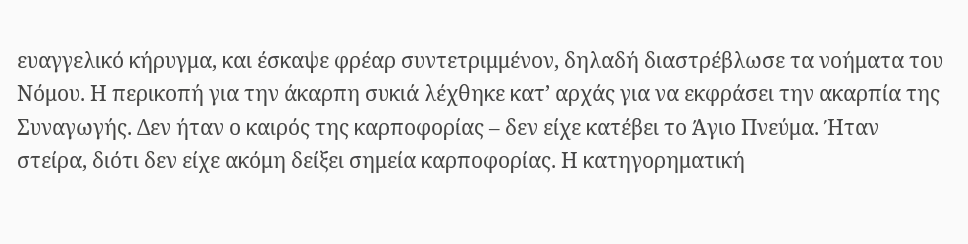ευαγγελικό κήρυγμα, και έσκαψε φρέαρ συντετριμμένον, δηλαδή διαστρέβλωσε τα νοήματα του Νόμου. Η περικοπή για την άκαρπη συκιά λέχθηκε κατ’ αρχάς για να εκφράσει την ακαρπία της Συναγωγής. Δεν ήταν ο καιρός της καρποφορίας – δεν είχε κατέβει το Άγιο Πνεύμα. Ήταν στείρα, διότι δεν είχε ακόμη δείξει σημεία καρποφορίας. Η κατηγορηματική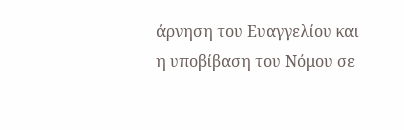άρνηση του Ευαγγελίου και η υποβίβαση του Νόμου σε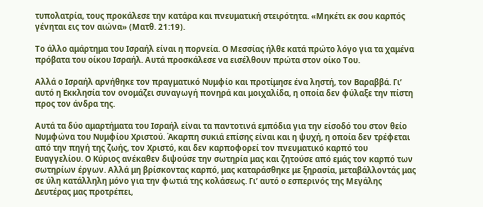τυπολατρία, τους προκάλεσε την κατάρα και πνευματική στειρότητα. «Μηκέτι εκ σου καρπός γένηται εις τον αιώνα» (Ματθ. 21:19).

Το άλλο αμάρτημα του Ισραήλ είναι η πορνεία. Ο Μεσσίας ήλθε κατά πρώτο λόγο για τα χαμένα πρόβατα του οίκου Ισραήλ. Αυτά προσκάλεσε να εισέλθουν πρώτα στον οίκο Του.

Αλλά ο Ισραήλ αρνήθηκε τον πραγματικό Νυμφίο και προτίμησε ένα ληστή, τον Βαραββά. Γι’ αυτό η Εκκλησία τον ονομάζει συναγωγή πονηρά και μοιχαλίδα, η οποία δεν φύλαξε την πίστη προς τον άνδρα της.

Αυτά τα δύο αμαρτήματα του Ισραήλ είναι τα παντοτινά εμπόδια για την είσοδό του στον θείο Νυμφώνα του Νυμφίου Χριστού. Άκαρπη συκιά επίσης είναι και η ψυχή, η οποία δεν τρέφεται από την πηγή της ζωής, τον Χριστό, και δεν καρποφορεί τον πνευματικό καρπό του Ευαγγελίου. Ο Κύριος ανέκαθεν διψούσε την σωτηρία μας και ζητούσε από εμάς τον καρπό των σωτηρίων έργων. Αλλά μη βρίσκοντας καρπό, μας καταράσθηκε με ξηρασία, μεταβάλλοντάς μας σε ύλη κατάλληλη μόνο για την φωτιά της κολάσεως. Γι’ αυτό ο εσπερινός της Μεγάλης Δευτέρας μας προτρέπει,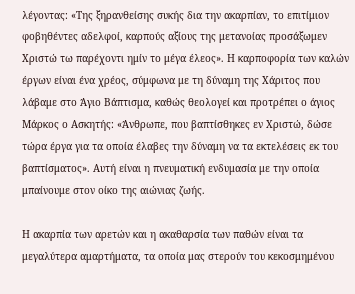λέγοντας: «Της ξηρανθείσης συκής δια την ακαρπίαν, το επιτίμιον φοβηθέντες αδελφοί, καρπούς αξίους της μετανοίας προσάξωμεν Χριστώ τω παρέχοντι ημίν το μέγα έλεος». Η καρποφορία των καλών έργων είναι ένα χρέος, σύμφωνα με τη δύναμη της Χάριτος που λάβαμε στο Άγιο Βάπτισμα, καθώς θεολογεί και προτρέπει ο άγιος Μάρκος ο Ασκητής: «Άνθρωπε, που βαπτίσθηκες εν Χριστώ, δώσε τώρα έργα για τα οποία έλαβες την δύναμη να τα εκτελέσεις εκ του βαπτίσματος». Αυτή είναι η πνευματική ενδυμασία με την οποία μπαίνουμε στον οίκο της αιώνιας ζωής.

Η ακαρπία των αρετών και η ακαθαρσία των παθών είναι τα μεγαλύτερα αμαρτήματα, τα οποία μας στερούν του κεκοσμημένου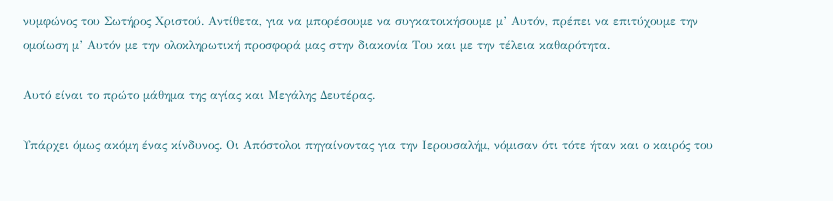νυμφώνος του Σωτήρος Χριστού. Αντίθετα, για να μπορέσουμε να συγκατοικήσουμε μ’ Αυτόν, πρέπει να επιτύχουμε την ομοίωση μ’ Αυτόν με την ολοκληρωτική προσφορά μας στην διακονία Του και με την τέλεια καθαρότητα.

Αυτό είναι το πρώτο μάθημα της αγίας και Μεγάλης Δευτέρας.

Υπάρχει όμως ακόμη ένας κίνδυνος. Οι Απόστολοι πηγαίνοντας για την Ιερουσαλήμ, νόμισαν ότι τότε ήταν και ο καιρός του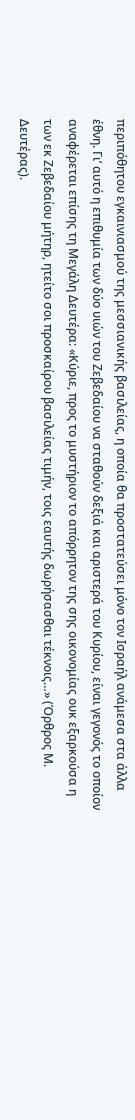περιπόθητου εγκαινιασμού της μεσσιανικής βασιλείας, η οποία θα προστατεύσει μόνο τον Ισραήλ ανάμεσα στα άλλα έθνη. Γι’ αυτό η επιθυμία των δύο υιών του Ζεβεδαίου να σταθούν δεξιά και αριστερά του Κυρίου, είναι γεγονός το οποίον αναφέρεται επίσης τη Μεγάλη Δευτέρα: «Κύριε, προς το μυστήριον το απόρρητον της σης οικονομίας ουκ εξαρκούσα η των εκ Ζεβεδαίου μήτηρ, ητείτο σοι προσκαίρου βασιλείας τιμήν, τοις εαυτής δωρήσασθαι τέκνοις…» (Όρθρος Μ. Δευτέρας).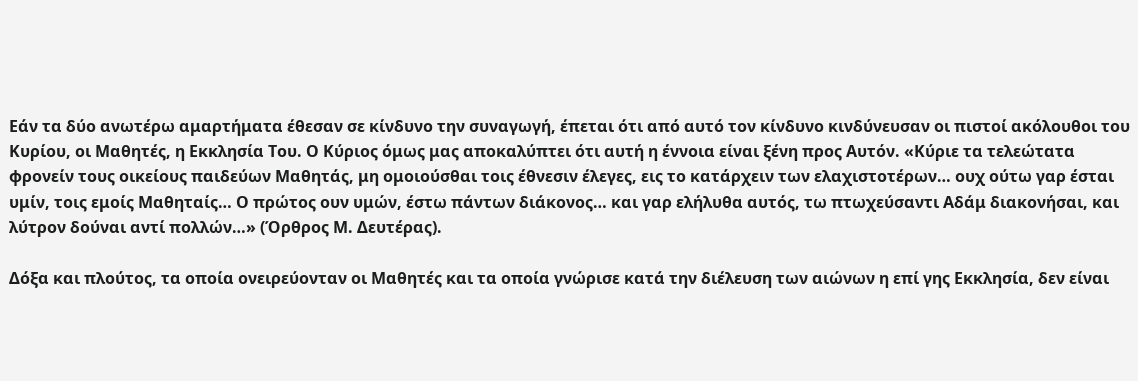Εάν τα δύο ανωτέρω αμαρτήματα έθεσαν σε κίνδυνο την συναγωγή, έπεται ότι από αυτό τον κίνδυνο κινδύνευσαν οι πιστοί ακόλουθοι του Κυρίου, οι Μαθητές, η Εκκλησία Του. Ο Κύριος όμως μας αποκαλύπτει ότι αυτή η έννοια είναι ξένη προς Αυτόν. «Κύριε τα τελεώτατα φρονείν τους οικείους παιδεύων Μαθητάς, μη ομοιούσθαι τοις έθνεσιν έλεγες, εις το κατάρχειν των ελαχιστοτέρων… ουχ ούτω γαρ έσται υμίν, τοις εμοίς Μαθηταίς… Ο πρώτος ουν υμών, έστω πάντων διάκονος… και γαρ ελήλυθα αυτός, τω πτωχεύσαντι Αδάμ διακονήσαι, και λύτρον δούναι αντί πολλών…» (Όρθρος Μ. Δευτέρας).

Δόξα και πλούτος, τα οποία ονειρεύονταν οι Μαθητές και τα οποία γνώρισε κατά την διέλευση των αιώνων η επί γης Εκκλησία, δεν είναι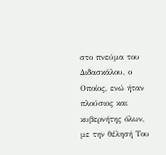στο πνεύμα του Διδασκάλου, ο Οποίος, ενώ ήταν πλούσιος και κυβερνήτης όλων, με την θέλησή Του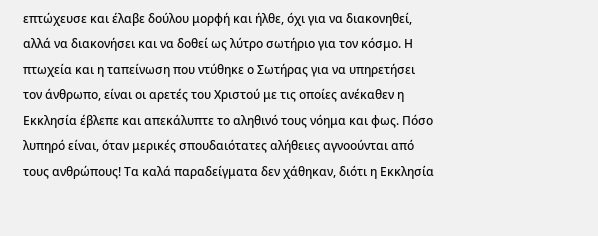επτώχευσε και έλαβε δούλου μορφή και ήλθε, όχι για να διακονηθεί, αλλά να διακονήσει και να δοθεί ως λύτρο σωτήριο για τον κόσμο. Η πτωχεία και η ταπείνωση που ντύθηκε ο Σωτήρας για να υπηρετήσει τον άνθρωπο, είναι οι αρετές του Χριστού με τις οποίες ανέκαθεν η Εκκλησία έβλεπε και απεκάλυπτε το αληθινό τους νόημα και φως. Πόσο λυπηρό είναι, όταν μερικές σπουδαιότατες αλήθειες αγνοούνται από τους ανθρώπους! Τα καλά παραδείγματα δεν χάθηκαν, διότι η Εκκλησία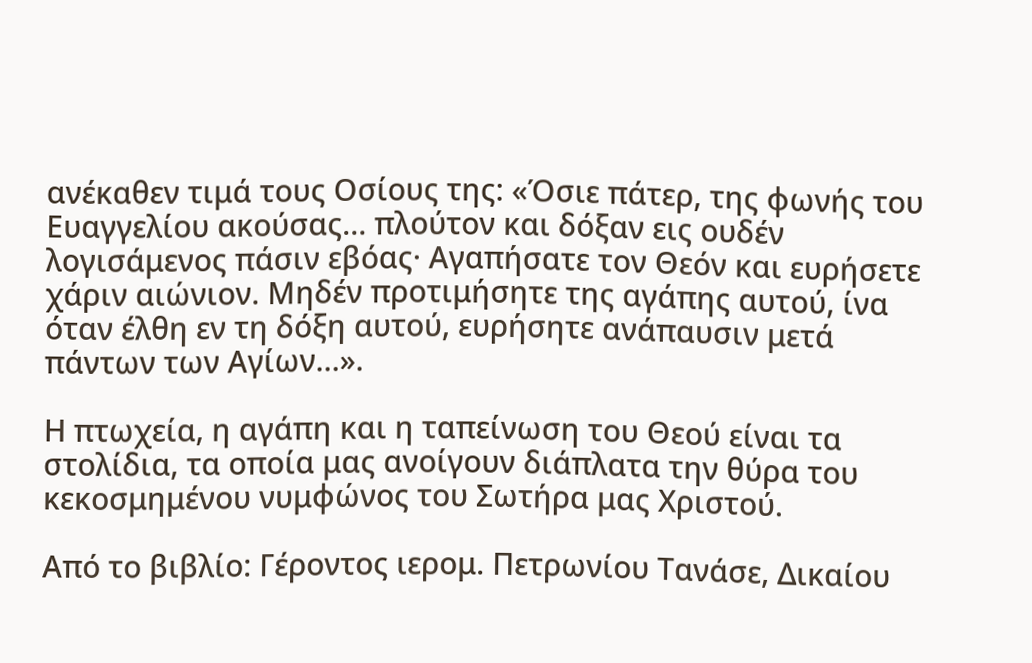ανέκαθεν τιμά τους Οσίους της: «Όσιε πάτερ, της φωνής του Ευαγγελίου ακούσας… πλούτον και δόξαν εις ουδέν λογισάμενος πάσιν εβόας· Αγαπήσατε τον Θεόν και ευρήσετε χάριν αιώνιον. Μηδέν προτιμήσητε της αγάπης αυτού, ίνα όταν έλθη εν τη δόξη αυτού, ευρήσητε ανάπαυσιν μετά πάντων των Αγίων…».

Η πτωχεία, η αγάπη και η ταπείνωση του Θεού είναι τα στολίδια, τα οποία μας ανοίγουν διάπλατα την θύρα του κεκοσμημένου νυμφώνος του Σωτήρα μας Χριστού.

Από το βιβλίο: Γέροντος ιερομ. Πετρωνίου Τανάσε, Δικαίου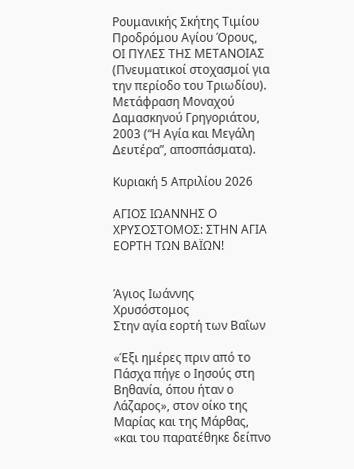Ρουμανικής Σκήτης Τιμίου Προδρόμου Αγίου Όρους, ΟΙ ΠΥΛΕΣ ΤΗΣ ΜΕΤΑΝΟΙΑΣ (Πνευματικοί στοχασμοί για την περίοδο του Τριωδίου). Μετάφραση Μοναχού Δαμασκηνού Γρηγοριάτου, 2003 (“Η Αγία και Μεγάλη Δευτέρα”, αποσπάσματα).

Κυριακή 5 Απριλίου 2026

ΑΓΙΟΣ ΙΩΑΝΝΗΣ Ο ΧΡΥΣΟΣΤΟΜΟΣ: ΣΤΗΝ ΑΓΙΑ ΕΟΡΤΗ ΤΩΝ ΒΑΪΩΝ!


Άγιος Ιωάννης Χρυσόστομος
Στην αγία εορτή των Βαΐων

«Έξι ημέρες πριν από το Πάσχα πήγε ο Ιησούς στη Βηθανία, όπου ήταν ο Λάζαρος», στον οίκο της Μαρίας και της Μάρθας, «και του παρατέθηκε δείπνο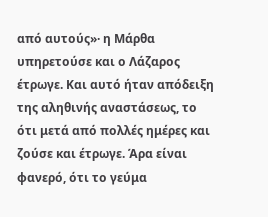από αυτούς»· η Μάρθα υπηρετούσε και ο Λάζαρος έτρωγε. Και αυτό ήταν απόδειξη της αληθινής αναστάσεως, το ότι μετά από πολλές ημέρες και ζούσε και έτρωγε. Άρα είναι φανερό, ότι το γεύμα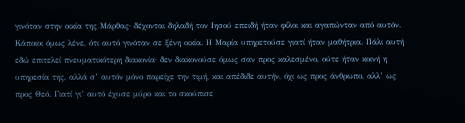γινόταν στην οικία της Μάρθας· δέχονται δηλαδή τον Ιησού επειδή ήταν φίλοι και αγαπώνταν από αυτόν. Κάποιοι όμως λένε, ότι αυτό γινόταν σε ξένη οικία. Η Μαρία υπηρετούσε γιατί ήταν μαθήτρια. Πάλι αυτή εδώ επιτελεί πνευματικότερη διακονία· δεν διακονούσε όμως σαν προς καλεσμένο, ούτε ήταν κοινή η υπηρεσία της, αλλά σ’ αυτόν μόνο παρείχε την τιμή, και απέδιδε αυτήν, όχι ως προς άνθρωπο, αλλ’ ως προς Θεό. Γιατί γι’ αυτό έχυσε μύρο και το σκούπισε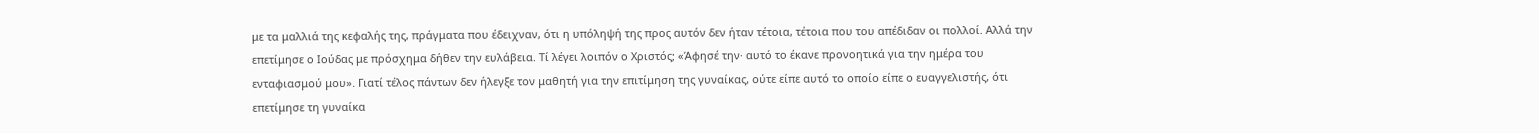με τα μαλλιά της κεφαλής της, πράγματα που έδειχναν, ότι η υπόληψή της προς αυτόν δεν ήταν τέτοια, τέτοια που του απέδιδαν οι πολλοί. Αλλά την επετίμησε ο Ιούδας με πρόσχημα δήθεν την ευλάβεια. Τί λέγει λοιπόν ο Χριστός; «Άφησέ την· αυτό το έκανε προνοητικά για την ημέρα του ενταφιασμού μου». Γιατί τέλος πάντων δεν ήλεγξε τον μαθητή για την επιτίμηση της γυναίκας, ούτε είπε αυτό το οποίο είπε ο ευαγγελιστής, ότι επετίμησε τη γυναίκα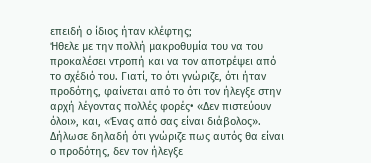επειδή ο ίδιος ήταν κλέφτης;
Ήθελε με την πολλή μακροθυμία του να του προκαλέσει ντροπή και να τον αποτρέψει από το σχέδιό του. Γιατί, το ότι γνώριζε, ότι ήταν προδότης, φαίνεται από το ότι τον ήλεγξε στην αρχή λέγοντας πολλές φορές• «Δεν πιστεύουν όλοι», και, «Ένας από σας είναι διάβολος». Δήλωσε δηλαδή ότι γνώριζε πως αυτός θα είναι ο προδότης, δεν τον ήλεγξε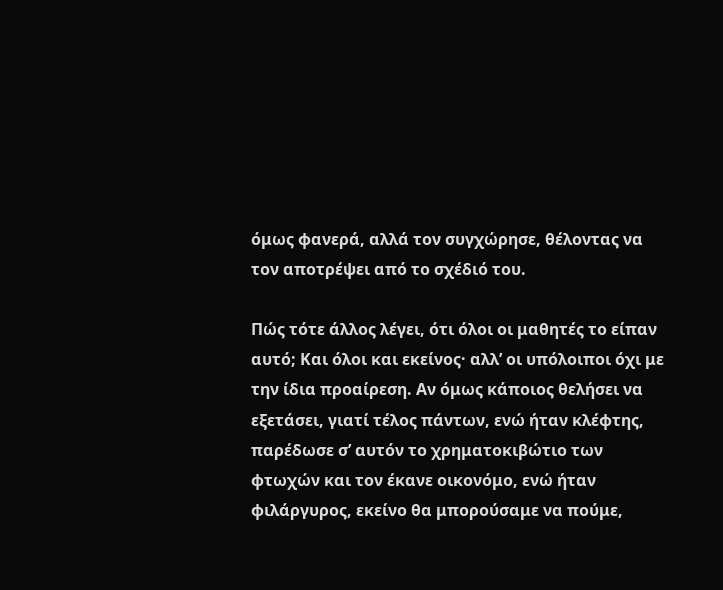όμως φανερά, αλλά τον συγχώρησε, θέλοντας να τον αποτρέψει από το σχέδιό του.

Πώς τότε άλλος λέγει, ότι όλοι οι μαθητές το είπαν αυτό; Και όλοι και εκείνος· αλλ’ οι υπόλοιποι όχι με την ίδια προαίρεση. Αν όμως κάποιος θελήσει να εξετάσει, γιατί τέλος πάντων, ενώ ήταν κλέφτης, παρέδωσε σ’ αυτόν το χρηματοκιβώτιο των φτωχών και τον έκανε οικονόμο, ενώ ήταν φιλάργυρος, εκείνο θα μπορούσαμε να πούμε,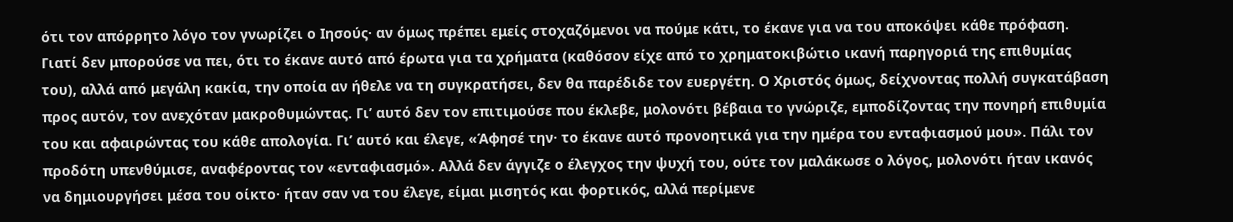ότι τον απόρρητο λόγο τον γνωρίζει ο Ιησούς· αν όμως πρέπει εμείς στοχαζόμενοι να πούμε κάτι, το έκανε για να του αποκόψει κάθε πρόφαση.
Γιατί δεν μπορούσε να πει, ότι το έκανε αυτό από έρωτα για τα χρήματα (καθόσον είχε από το χρηματοκιβώτιο ικανή παρηγοριά της επιθυμίας του), αλλά από μεγάλη κακία, την οποία αν ήθελε να τη συγκρατήσει, δεν θα παρέδιδε τον ευεργέτη. Ο Χριστός όμως, δείχνοντας πολλή συγκατάβαση προς αυτόν, τον ανεχόταν μακροθυμώντας. Γι’ αυτό δεν τον επιτιμούσε που έκλεβε, μολονότι βέβαια το γνώριζε, εμποδίζοντας την πονηρή επιθυμία του και αφαιρώντας του κάθε απολογία. Γι’ αυτό και έλεγε, «Άφησέ την· το έκανε αυτό προνοητικά για την ημέρα του ενταφιασμού μου». Πάλι τον προδότη υπενθύμισε, αναφέροντας τον «ενταφιασμό». Αλλά δεν άγγιζε ο έλεγχος την ψυχή του, ούτε τον μαλάκωσε ο λόγος, μολονότι ήταν ικανός να δημιουργήσει μέσα του οίκτο· ήταν σαν να του έλεγε, είμαι μισητός και φορτικός, αλλά περίμενε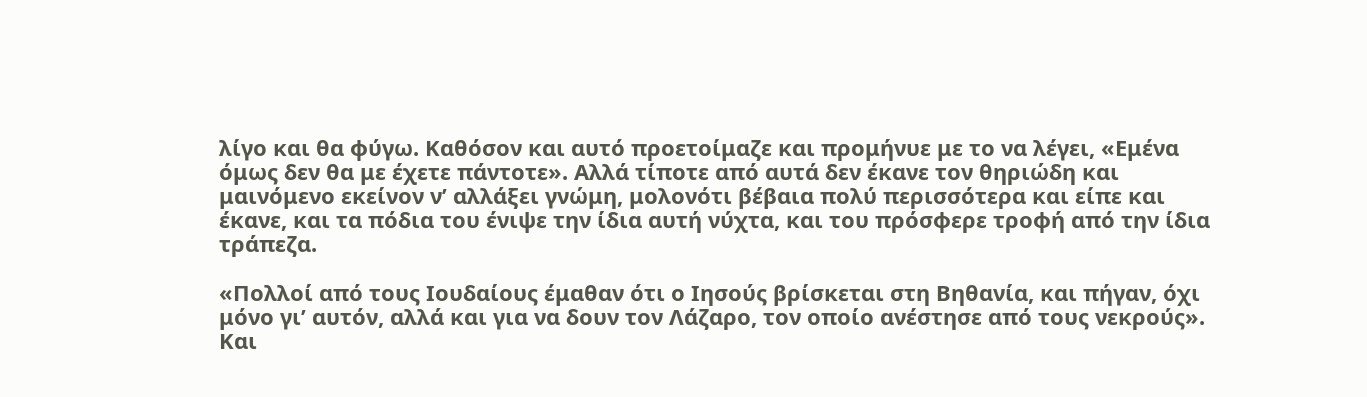λίγο και θα φύγω. Καθόσον και αυτό προετοίμαζε και προμήνυε με το να λέγει, «Εμένα όμως δεν θα με έχετε πάντοτε». Αλλά τίποτε από αυτά δεν έκανε τον θηριώδη και μαινόμενο εκείνον ν’ αλλάξει γνώμη, μολονότι βέβαια πολύ περισσότερα και είπε και έκανε, και τα πόδια του ένιψε την ίδια αυτή νύχτα, και του πρόσφερε τροφή από την ίδια τράπεζα.

«Πολλοί από τους Ιουδαίους έμαθαν ότι ο Ιησούς βρίσκεται στη Βηθανία, και πήγαν, όχι μόνο γι’ αυτόν, αλλά και για να δουν τον Λάζαρο, τον οποίο ανέστησε από τους νεκρούς». Και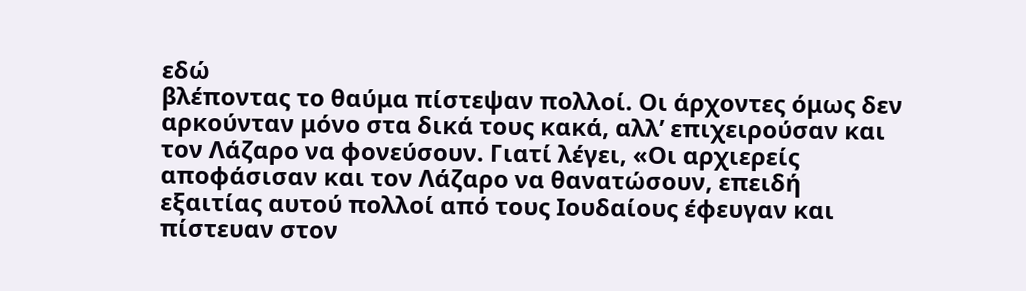εδώ
βλέποντας το θαύμα πίστεψαν πολλοί. Οι άρχοντες όμως δεν αρκούνταν μόνο στα δικά τους κακά, αλλ’ επιχειρούσαν και τον Λάζαρο να φονεύσουν. Γιατί λέγει, «Οι αρχιερείς αποφάσισαν και τον Λάζαρο να θανατώσουν, επειδή εξαιτίας αυτού πολλοί από τους Ιουδαίους έφευγαν και πίστευαν στον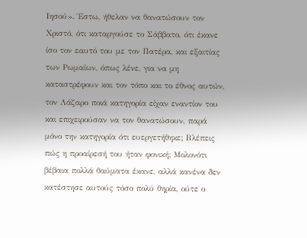Ιησού». Έστω, ήθελαν να θανατώσουν τον Χριστό, ότι καταργούσε το Σάββατο, ότι έκανε ίσο τον εαυτό του με τον Πατέρα, και εξαιτίας των Ρωμαίων, όπως λένε, για να μη καταστρέφουν και τον τόπο και το έθνος αυτών, τον Λάζαρο ποιά κατηγορία είχαν εναντίον του και επιχειρούσαν να τον θανατώσουν, παρά μόνο την κατηγορία ότι ευεργετήθηκε; Βλέπεις πώς η προαίρεσή του ήταν φονική; Μολονότι βέβαια πολλά θαύματα έκανε, αλλά κανένα δεν κατέστησε αυτούς τόσο πολύ θηρία, ούτε ο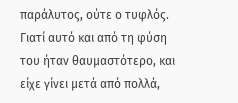παράλυτος, ούτε ο τυφλός. Γιατί αυτό και από τη φύση του ήταν θαυμαστότερο, και είχε γίνει μετά από πολλά,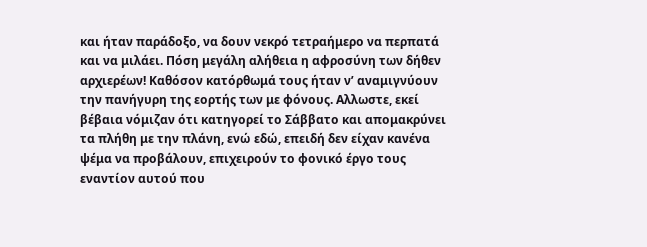και ήταν παράδοξο, να δουν νεκρό τετραήμερο να περπατά και να μιλάει. Πόση μεγάλη αλήθεια η αφροσύνη των δήθεν αρχιερέων! Καθόσον κατόρθωμά τους ήταν ν’ αναμιγνύουν την πανήγυρη της εορτής των με φόνους. Αλλωστε, εκεί βέβαια νόμιζαν ότι κατηγορεί το Σάββατο και απομακρύνει τα πλήθη με την πλάνη, ενώ εδώ, επειδή δεν είχαν κανένα ψέμα να προβάλουν, επιχειρούν το φονικό έργο τους εναντίον αυτού που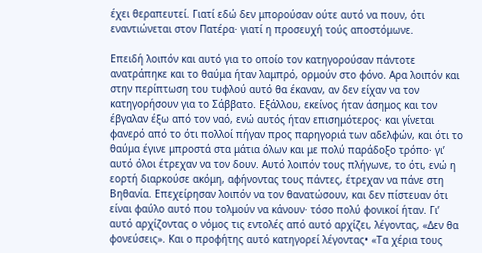έχει θεραπευτεί. Γιατί εδώ δεν μπορούσαν ούτε αυτό να πουν, ότι εναντιώνεται στον Πατέρα· γιατί η προσευχή τούς αποστόμωνε.

Επειδή λοιπόν και αυτό για το οποίο τον κατηγορούσαν πάντοτε ανατράπηκε και το θαύμα ήταν λαμπρό, ορμούν στο φόνο. Αρα λοιπόν και στην περίπτωση του τυφλού αυτό θα έκαναν, αν δεν είχαν να τον κατηγορήσουν για το Σάββατο. Εξάλλου, εκείνος ήταν άσημος και τον έβγαλαν έξω από τον ναό, ενώ αυτός ήταν επισημότερος· και γίνεται φανερό από το ότι πολλοί πήγαν προς παρηγοριά των αδελφών, και ότι το θαύμα έγινε μπροστά στα μάτια όλων και με πολύ παράδοξο τρόπο· γι’ αυτό όλοι έτρεχαν να τον δουν. Αυτό λοιπόν τους πλήγωνε, το ότι, ενώ η εορτή διαρκούσε ακόμη, αφήνοντας τους πάντες, έτρεχαν να πάνε στη Βηθανία. Επεχείρησαν λοιπόν να τον θανατώσουν, και δεν πίστευαν ότι είναι φαύλο αυτό που τολμούν να κάνουν· τόσο πολύ φονικοί ήταν. Γι’ αυτό αρχίζοντας ο νόμος τις εντολές από αυτό αρχίζει, λέγοντας, «Δεν θα φονεύσεις». Και ο προφήτης αυτό κατηγορεί λέγοντας• «Τα χέρια τους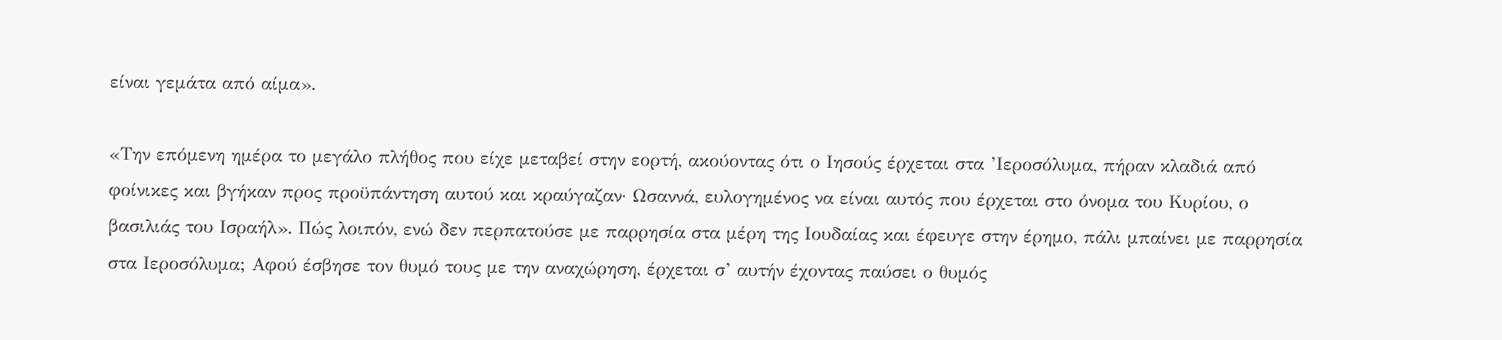είναι γεμάτα από αίμα».

«Την επόμενη ημέρα το μεγάλο πλήθος που είχε μεταβεί στην εορτή, ακούοντας ότι ο Ιησούς έρχεται στα ’Ιεροσόλυμα, πήραν κλαδιά από φοίνικες και βγήκαν προς προϋπάντηση αυτού και κραύγαζαν· Ωσαννά, ευλογημένος να είναι αυτός που έρχεται στο όνομα του Κυρίου, ο βασιλιάς του Ισραήλ». Πώς λοιπόν, ενώ δεν περπατούσε με παρρησία στα μέρη της Ιουδαίας και έφευγε στην έρημο, πάλι μπαίνει με παρρησία στα Ιεροσόλυμα; Αφού έσβησε τον θυμό τους με την αναχώρηση, έρχεται σ’ αυτήν έχοντας παύσει ο θυμός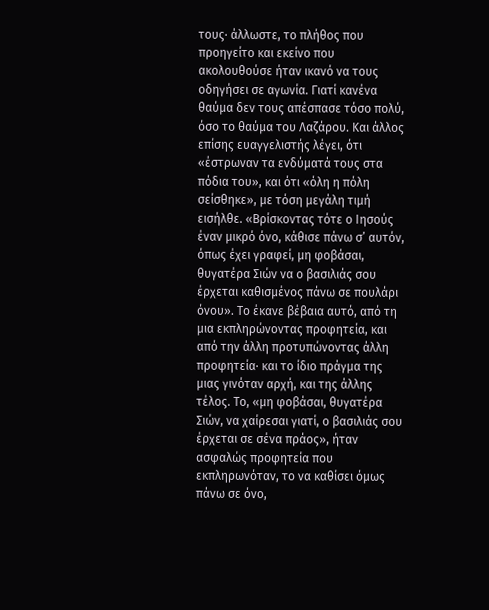τους· άλλωστε, το πλήθος που προηγείτο και εκείνο που ακολουθούσε ήταν ικανό να τους οδηγήσει σε αγωνία. Γιατί κανένα θαύμα δεν τους απέσπασε τόσο πολύ, όσο το θαύμα του Λαζάρου. Και άλλος επίσης ευαγγελιστής λέγει, ότι «έστρωναν τα ενδύματά τους στα πόδια του», και ότι «όλη η πόλη σείσθηκε», με τόση μεγάλη τιμή εισήλθε. «Βρίσκοντας τότε ο Ιησούς έναν μικρό όνο, κάθισε πάνω σ’ αυτόν, όπως έχει γραφεί, μη φοβάσαι, θυγατέρα Σιών να ο βασιλιάς σου έρχεται καθισμένος πάνω σε πουλάρι όνου». Το έκανε βέβαια αυτό, από τη μια εκπληρώνοντας προφητεία, και από την άλλη προτυπώνοντας άλλη προφητεία· και το ίδιο πράγμα της μιας γινόταν αρχή, και της άλλης τέλος. Το, «μη φοβάσαι, θυγατέρα Σιών, να χαίρεσαι γιατί, ο βασιλιάς σου έρχεται σε σένα πράος», ήταν ασφαλώς προφητεία που εκπληρωνόταν, το να καθίσει όμως πάνω σε όνο,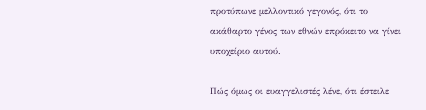προτύπωνε μελλοντικό γεγονός, ότι το ακάθαρτο γένος των εθνών επρόκειτο να γίνει υποχείριο αυτού.

Πώς όμως οι ευαγγελιστές λένε, ότι έστειλε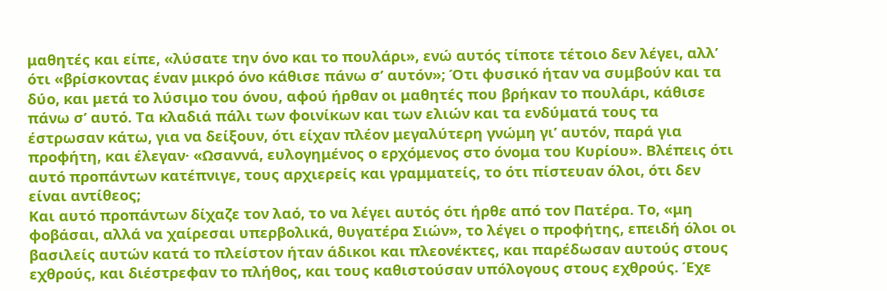μαθητές και είπε, «λύσατε την όνο και το πουλάρι», ενώ αυτός τίποτε τέτοιο δεν λέγει, αλλ’ ότι «βρίσκοντας έναν μικρό όνο κάθισε πάνω σ’ αυτόν»; Ότι φυσικό ήταν να συμβούν και τα δύο, και μετά το λύσιμο του όνου, αφού ήρθαν οι μαθητές που βρήκαν το πουλάρι, κάθισε πάνω σ’ αυτό. Τα κλαδιά πάλι των φοινίκων και των ελιών και τα ενδύματά τους τα έστρωσαν κάτω, για να δείξουν, ότι είχαν πλέον μεγαλύτερη γνώμη γι’ αυτόν, παρά για προφήτη, και έλεγαν· «Ωσαννά, ευλογημένος ο ερχόμενος στο όνομα του Κυρίου». Βλέπεις ότι αυτό προπάντων κατέπνιγε, τους αρχιερείς και γραμματείς, το ότι πίστευαν όλοι, ότι δεν είναι αντίθεος;
Και αυτό προπάντων δίχαζε τον λαό, το να λέγει αυτός ότι ήρθε από τον Πατέρα. Το, «μη φοβάσαι, αλλά να χαίρεσαι υπερβολικά, θυγατέρα Σιών», το λέγει ο προφήτης, επειδή όλοι οι βασιλείς αυτών κατά το πλείστον ήταν άδικοι και πλεονέκτες, και παρέδωσαν αυτούς στους εχθρούς, και διέστρεφαν το πλήθος, και τους καθιστούσαν υπόλογους στους εχθρούς. Έχε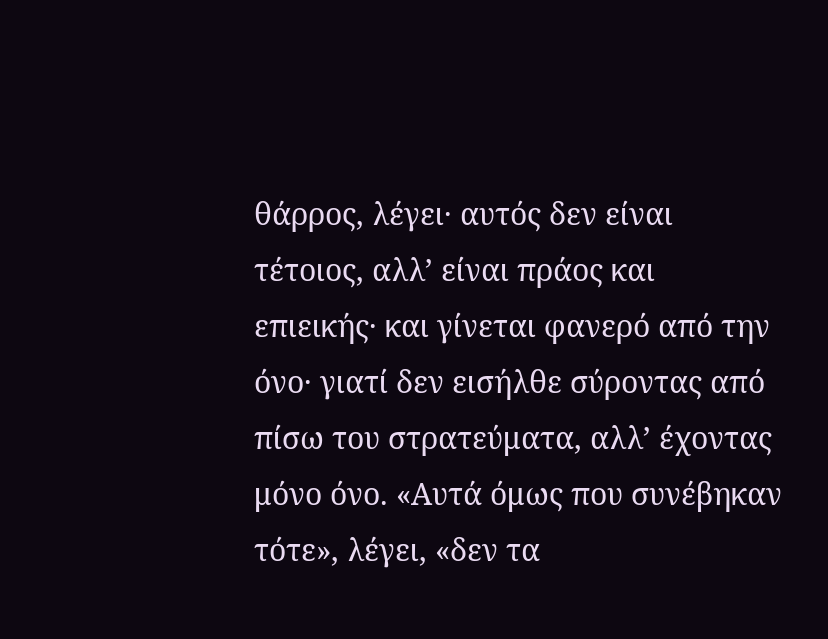θάρρος, λέγει· αυτός δεν είναι τέτοιος, αλλ’ είναι πράος και επιεικής· και γίνεται φανερό από την όνο· γιατί δεν εισήλθε σύροντας από πίσω του στρατεύματα, αλλ’ έχοντας μόνο όνο. «Αυτά όμως που συνέβηκαν τότε», λέγει, «δεν τα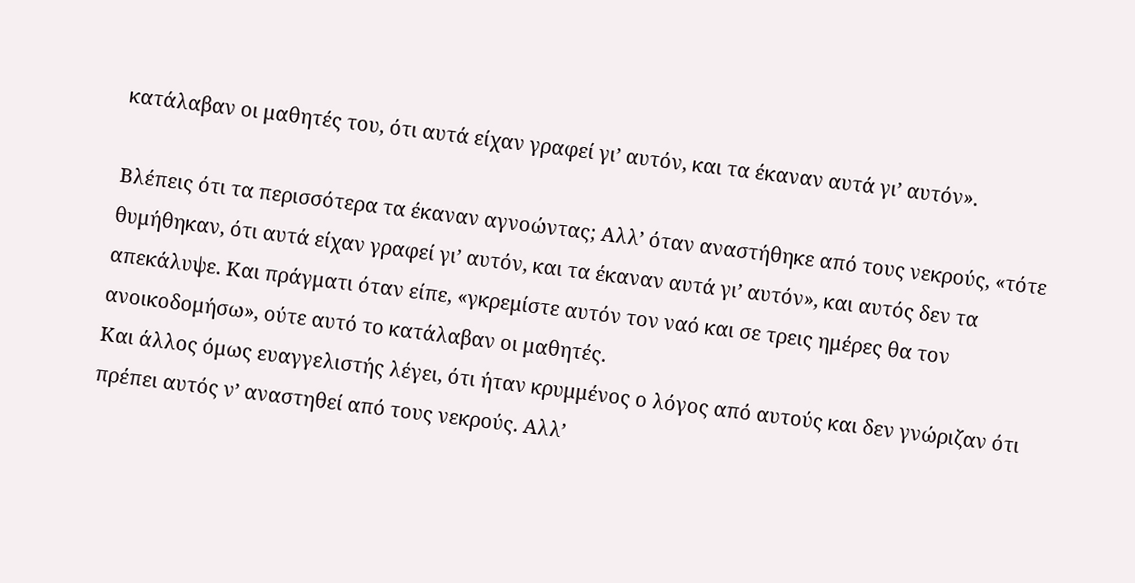κατάλαβαν οι μαθητές του, ότι αυτά είχαν γραφεί γι’ αυτόν, και τα έκαναν αυτά γι’ αυτόν».

Βλέπεις ότι τα περισσότερα τα έκαναν αγνοώντας; Αλλ’ όταν αναστήθηκε από τους νεκρούς, «τότε θυμήθηκαν, ότι αυτά είχαν γραφεί γι’ αυτόν, και τα έκαναν αυτά γι’ αυτόν», και αυτός δεν τα απεκάλυψε. Και πράγματι όταν είπε, «γκρεμίστε αυτόν τον ναό και σε τρεις ημέρες θα τον ανοικοδομήσω», ούτε αυτό το κατάλαβαν οι μαθητές.
Και άλλος όμως ευαγγελιστής λέγει, ότι ήταν κρυμμένος ο λόγος από αυτούς και δεν γνώριζαν ότι πρέπει αυτός ν’ αναστηθεί από τους νεκρούς. Αλλ’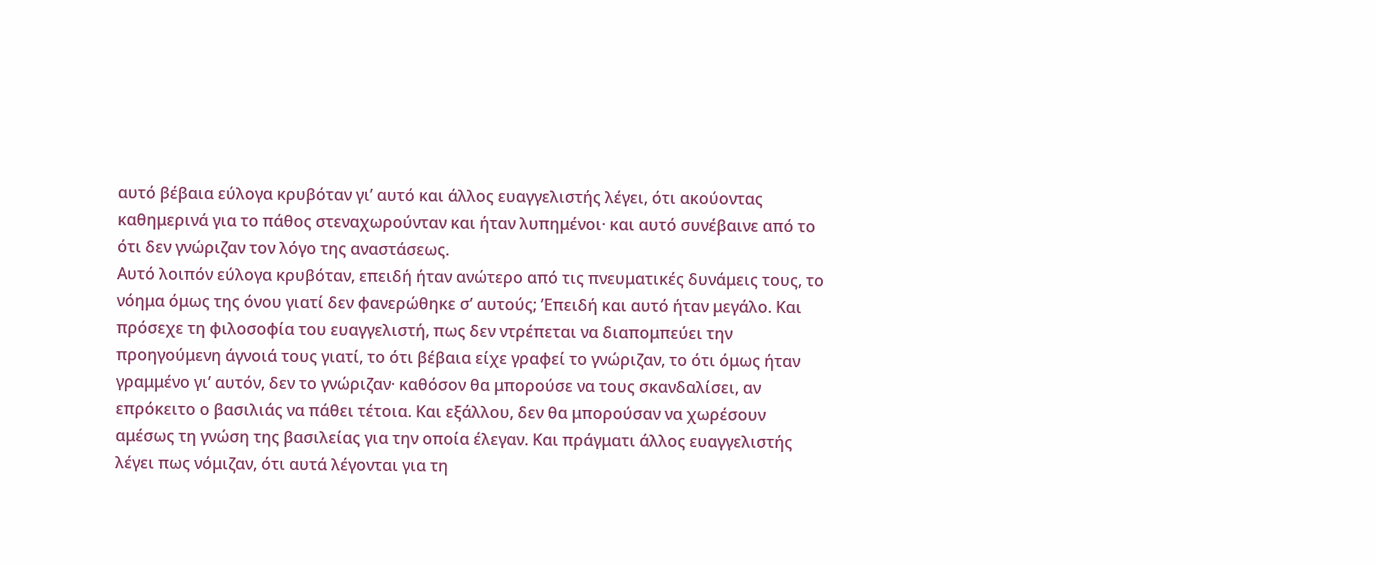αυτό βέβαια εύλογα κρυβόταν γι’ αυτό και άλλος ευαγγελιστής λέγει, ότι ακούοντας καθημερινά για το πάθος στεναχωρούνταν και ήταν λυπημένοι· και αυτό συνέβαινε από το ότι δεν γνώριζαν τον λόγο της αναστάσεως.
Αυτό λοιπόν εύλογα κρυβόταν, επειδή ήταν ανώτερο από τις πνευματικές δυνάμεις τους, το νόημα όμως της όνου γιατί δεν φανερώθηκε σ’ αυτούς; ’Επειδή και αυτό ήταν μεγάλο. Και πρόσεχε τη φιλοσοφία του ευαγγελιστή, πως δεν ντρέπεται να διαπομπεύει την προηγούμενη άγνοιά τους γιατί, το ότι βέβαια είχε γραφεί το γνώριζαν, το ότι όμως ήταν γραμμένο γι’ αυτόν, δεν το γνώριζαν· καθόσον θα μπορούσε να τους σκανδαλίσει, αν επρόκειτο ο βασιλιάς να πάθει τέτοια. Και εξάλλου, δεν θα μπορούσαν να χωρέσουν αμέσως τη γνώση της βασιλείας για την οποία έλεγαν. Και πράγματι άλλος ευαγγελιστής λέγει πως νόμιζαν, ότι αυτά λέγονται για τη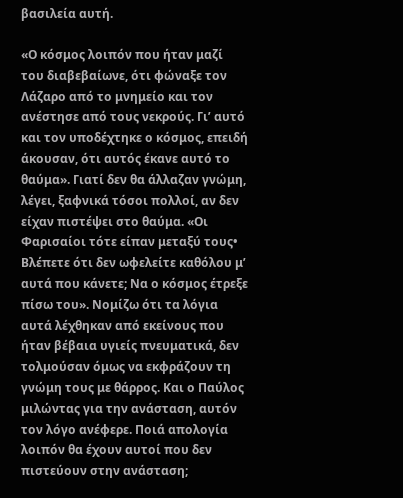βασιλεία αυτή.

«Ο κόσμος λοιπόν που ήταν μαζί του διαβεβαίωνε, ότι φώναξε τον Λάζαρο από το μνημείο και τον ανέστησε από τους νεκρούς. Γι’ αυτό και τον υποδέχτηκε ο κόσμος, επειδή άκουσαν, ότι αυτός έκανε αυτό το θαύμα». Γιατί δεν θα άλλαζαν γνώμη, λέγει, ξαφνικά τόσοι πολλοί, αν δεν είχαν πιστέψει στο θαύμα. «Οι Φαρισαίοι τότε είπαν μεταξύ τους• Βλέπετε ότι δεν ωφελείτε καθόλου μ’ αυτά που κάνετε; Να ο κόσμος έτρεξε πίσω του». Νομίζω ότι τα λόγια αυτά λέχθηκαν από εκείνους που ήταν βέβαια υγιείς πνευματικά, δεν τολμούσαν όμως να εκφράζουν τη γνώμη τους με θάρρος. Και ο Παύλος μιλώντας για την ανάσταση, αυτόν τον λόγο ανέφερε. Ποιά απολογία λοιπόν θα έχουν αυτοί που δεν πιστεύουν στην ανάσταση;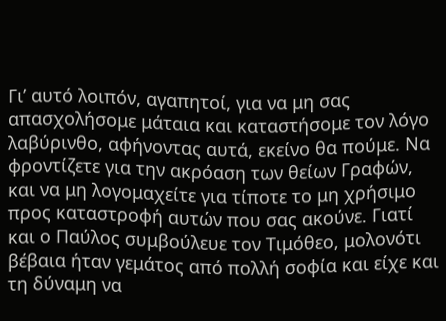Γι’ αυτό λοιπόν, αγαπητοί, για να μη σας απασχολήσομε μάταια και καταστήσομε τον λόγο λαβύρινθο, αφήνοντας αυτά, εκείνο θα πούμε. Να φροντίζετε για την ακρόαση των θείων Γραφών, και να μη λογομαχείτε για τίποτε το μη χρήσιμο προς καταστροφή αυτών που σας ακούνε. Γιατί και ο Παύλος συμβούλευε τον Τιμόθεο, μολονότι βέβαια ήταν γεμάτος από πολλή σοφία και είχε και τη δύναμη να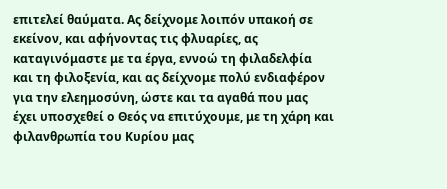επιτελεί θαύματα. Ας δείχνομε λοιπόν υπακοή σε εκείνον, και αφήνοντας τις φλυαρίες, ας καταγινόμαστε με τα έργα, εννοώ τη φιλαδελφία και τη φιλοξενία, και ας δείχνομε πολύ ενδιαφέρον για την ελεημοσύνη, ώστε και τα αγαθά που μας έχει υποσχεθεί ο Θεός να επιτύχουμε, με τη χάρη και φιλανθρωπία του Κυρίου μας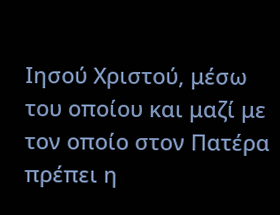Ιησού Χριστού, μέσω του οποίου και μαζί με τον οποίο στον Πατέρα πρέπει η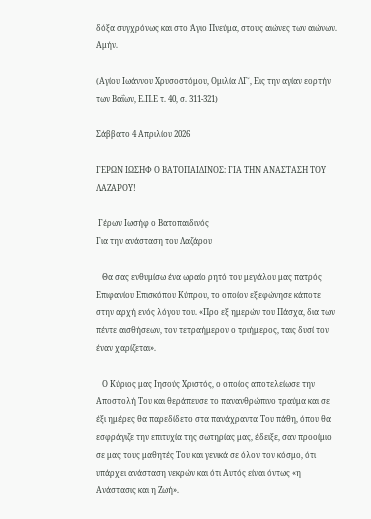δόξα συγχρόνως και στο Άγιο Πνεύμα, στους αιώνες των αιώνων. Αμήν.

(Αγίου Ιωάννου Χρυσοστόμου, Ομιλία ΛΓ΄, Εις την αγίαν εορτήν των Βαΐων, Ε.Π.Ε τ. 40, σ. 311-321)

Σάββατο 4 Απριλίου 2026

ΓΕΡΩΝ ΙΩΣΗΦ Ο ΒΑΤΟΠΑΙΔΙΝΟΣ: ΓΙΑ ΤΗΝ ΑΝΑΣΤΑΣΗ ΤΟΥ ΛΑΖΑΡΟΥ!

 Γέρων Ιωσήφ ο Βατοπαιδινός
Για την ανάσταση του Λαζάρου

   Θα σας ενθυμίσω ένα ωραίο ρητό του μεγάλου μας πατρός Επιφανίου Επισκόπου Κύπρου, το οποίον εξεφώνησε κάποτε στην αρχή ενός λόγου του. «Προ εξ ημερών του Πάσχα, δια των πέντε αισθήσεων, τον τετραήμερον ο τριήμερος, ταις δυσί τον έναν χαρίζεται».

   Ο Κύριος μας Ιησούς Χριστός, ο οποίος αποτελείωσε την Αποστολή Του και θεράπευσε το πανανθρώπινο τραύμα και σε έξι ημέρες θα παρεδίδετο στα πανάχραντα Του πάθη, όπου θα εσφράγιζε την επιτυχία της σωτηρίας μας, έδειξε, σαν προοίμιο σε μας τους μαθητές Του και γενικά σε όλον τον κόσμο, ότι υπάρχει ανάσταση νεκρών και ότι Αυτός είναι όντως «η Ανάστασις και η Ζωή».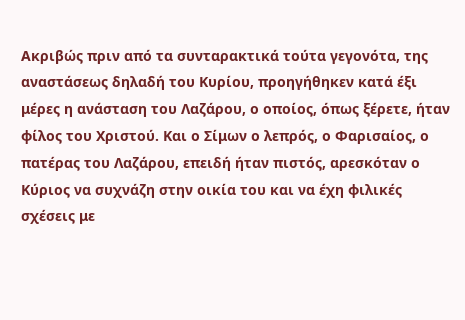Ακριβώς πριν από τα συνταρακτικά τούτα γεγονότα, της αναστάσεως δηλαδή του Κυρίου, προηγήθηκεν κατά έξι μέρες η ανάσταση του Λαζάρου, ο οποίος, όπως ξέρετε, ήταν φίλος του Χριστού. Και ο Σίμων ο λεπρός, ο Φαρισαίος, ο πατέρας του Λαζάρου, επειδή ήταν πιστός, αρεσκόταν ο Κύριος να συχνάζη στην οικία του και να έχη φιλικές σχέσεις με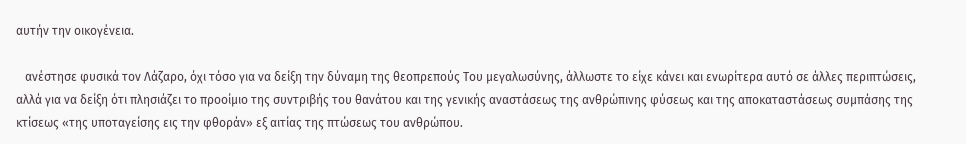αυτήν την οικογένεια.

   ανέστησε φυσικά τον Λάζαρο, όχι τόσο για να δείξη την δύναμη της θεοπρεπούς Του μεγαλωσύνης, άλλωστε το είχε κάνει και ενωρίτερα αυτό σε άλλες περιπτώσεις, αλλά για να δείξη ότι πλησιάζει το προοίμιο της συντριβής του θανάτου και της γενικής αναστάσεως της ανθρώπινης φύσεως και της αποκαταστάσεως συμπάσης της κτίσεως «της υποταγείσης εις την φθοράν» εξ αιτίας της πτώσεως του ανθρώπου.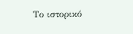Το ιστορικό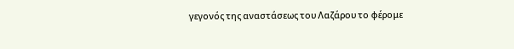γεγονός της αναστάσεως του Λαζάρου το φέρομε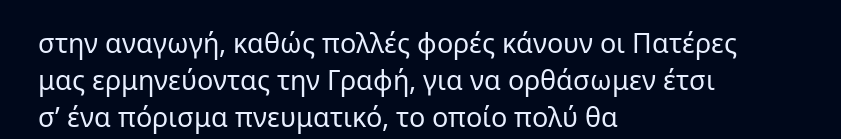στην αναγωγή, καθώς πολλές φορές κάνουν οι Πατέρες μας ερμηνεύοντας την Γραφή, για να ορθάσωμεν έτσι σ’ ένα πόρισμα πνευματικό, το οποίο πολύ θα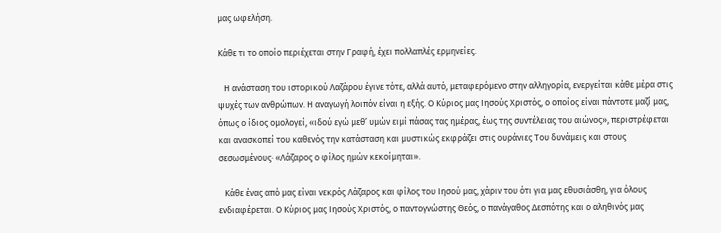μας ωφελήση.

Κάθε τι το οποίο περιέχεται στην Γραφή, έχει πολλαπλές ερμηνείες.

   Η ανάσταση του ιστορικού Λαζάρου έγινε τότε, αλλά αυτό, μεταφερόμενο στην αλληγορία, ενεργείται κάθε μέρα στις ψυχές των ανθρώπων. Η αναγωγή λοιπόν είναι η εξής. Ο Κύριος μας Ιησούς Χριστός, ο οποίος είναι πάντοτε μαζί μας, όπως ο ίδιος ομολογεί, «ιδού εγώ μεθ’ υμών ειμί πάσας τας ημέρας, έως της συντέλειας του αιώνος», περιστρέφεται και ανασκοπεί του καθενός την κατάσταση και μυστικώς εκφράζει στις ουράνιες Του δυνάμεις και στους σεσωσμένους· «Λάζαρος ο φίλος ημών κεκοίμηται».

   Κάθε ένας από μας είναι νεκρός Λάζαρος και φίλος του Ιησού μας, χάριν του ότι για μας εθυσιάσθη, για όλους ενδιαφέρεται. Ο Κύριος μας Ιησούς Χριστός, ο παντογνώστης Θεός, ο πανάγαθος Δεσπότης και ο αληθινός μας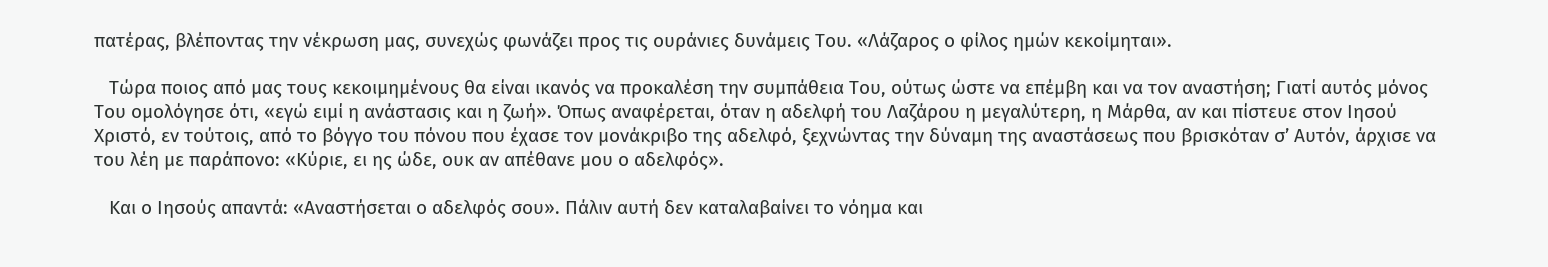πατέρας, βλέποντας την νέκρωση μας, συνεχώς φωνάζει προς τις ουράνιες δυνάμεις Του. «Λάζαρος ο φίλος ημών κεκοίμηται».

   Τώρα ποιος από μας τους κεκοιμημένους θα είναι ικανός να προκαλέση την συμπάθεια Του, ούτως ώστε να επέμβη και να τον αναστήση; Γιατί αυτός μόνος Του ομολόγησε ότι, «εγώ ειμί η ανάστασις και η ζωή». Όπως αναφέρεται, όταν η αδελφή του Λαζάρου η μεγαλύτερη, η Μάρθα, αν και πίστευε στον Ιησού Χριστό, εν τούτοις, από το βόγγο του πόνου που έχασε τον μονάκριβο της αδελφό, ξεχνώντας την δύναμη της αναστάσεως που βρισκόταν σ’ Αυτόν, άρχισε να του λέη με παράπονο: «Κύριε, ει ης ώδε, ουκ αν απέθανε μου ο αδελφός».

   Και ο Ιησούς απαντά: «Αναστήσεται ο αδελφός σου». Πάλιν αυτή δεν καταλαβαίνει το νόημα και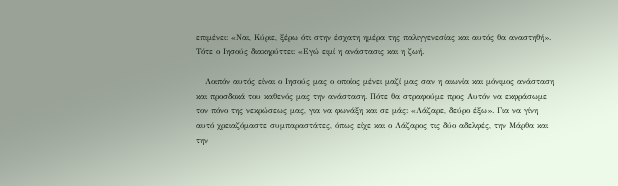επιμένει: «Ναι, Κύριε, ξέρω ότι στην έσχατη ημέρα της παλιγγενεσίας και αυτός θα αναστηθή». Τότε ο Ιησούς διακηρύττει: «Εγώ ειμί η ανάστασις και η ζωή.

   Λοιπόν αυτός είναι ο Ιησούς μας ο οποίος μένει μαζί μας σαν η αιωνία και μόνιμος ανάσταση και προσδοκά του καθενός μας την ανάσταση. Πότε θα στραφούμε προς Αυτόν να εκφράσωμε τον πόνο της νεκρώσεως μας, για να φωνάξη και σε μάς: «Λάζαρε, δεύρο έξω». Για να γίνη αυτό χρειαζόμαστε συμπαραστάτες, όπως είχε και ο Λάζαρος τις δύο αδελφές, την Μάρθα και την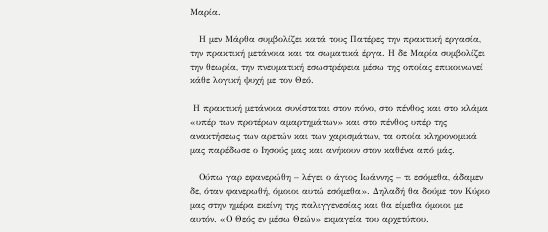Μαρία.

   Η μεν Μάρθα συμβολίζει κατά τους Πατέρες την πρακτική εργασία, την πρακτική μετάνοια και τα σωματικά έργα. Η δε Μαρία συμβολίζει την θεωρία, την πνευματική εσωστρέφεια μέσω της οποίας επικοινωνεί κάθε λογική ψυχή με τον Θεό.

 Η πρακτική μετάνοια συνίσταται στον πόνο, στο πένθος και στο κλάμα «υπέρ των προτέρων αμαρτημάτων» και στο πένθος υπέρ της ανακτήσεως των αρετών και των χαρισμάτων, τα οποία κληρονομικά μας παρέδωσε ο Ιησούς μας και ανήκουν στον καθένα από μάς.

   Ούπω γαρ εφανερώθη – λέγει ο άγιος Ιωάννης – τι εσόμεθα, άδαμεν δε, όταν φανερωθή, όμοιοι αυτώ εσόμεθα». Δηλαδή θα δούμε τον Κύριο μας στην ημέρα εκείνη της παλιγγενεσίας και θα είμεθα όμοιοι με αυτόν. «Ο Θεός εν μέσω Θεών» εκμαγεία του αρχετύπου.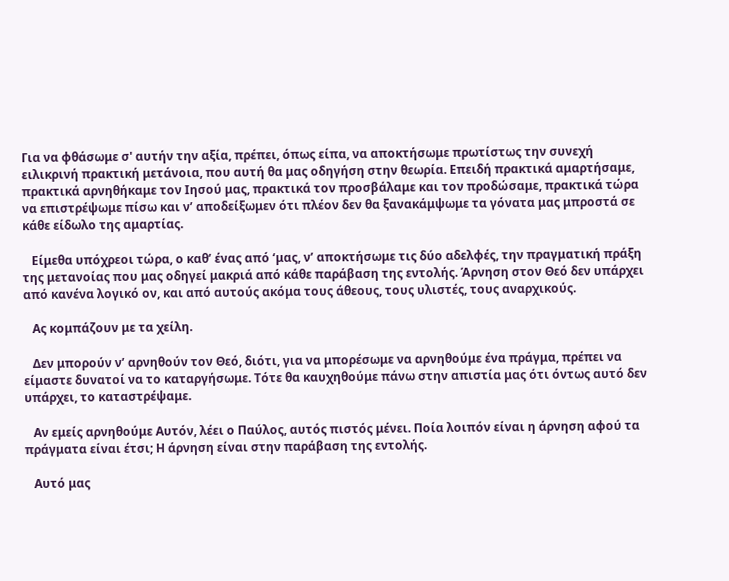Για να φθάσωμε σ' αυτήν την αξία, πρέπει, όπως είπα, να αποκτήσωμε πρωτίστως την συνεχή ειλικρινή πρακτική μετάνοια, που αυτή θα μας οδηγήση στην θεωρία. Επειδή πρακτικά αμαρτήσαμε, πρακτικά αρνηθήκαμε τον Ιησού μας, πρακτικά τον προσβάλαμε και τον προδώσαμε, πρακτικά τώρα να επιστρέψωμε πίσω και ν’ αποδείξωμεν ότι πλέον δεν θα ξανακάμψωμε τα γόνατα μας μπροστά σε κάθε είδωλο της αμαρτίας.

   Είμεθα υπόχρεοι τώρα, ο καθ’ ένας από ‘μας, ν’ αποκτήσωμε τις δύο αδελφές, την πραγματική πράξη της μετανοίας που μας οδηγεί μακριά από κάθε παράβαση της εντολής. Άρνηση στον Θεό δεν υπάρχει από κανένα λογικό ον, και από αυτούς ακόμα τους άθεους, τους υλιστές, τους αναρχικούς.

   Ας κομπάζουν με τα χείλη.

   Δεν μπορούν ν’ αρνηθούν τον Θεό, διότι, για να μπορέσωμε να αρνηθούμε ένα πράγμα, πρέπει να είμαστε δυνατοί να το καταργήσωμε. Τότε θα καυχηθούμε πάνω στην απιστία μας ότι όντως αυτό δεν υπάρχει, το καταστρέψαμε.

   Αν εμείς αρνηθούμε Αυτόν, λέει ο Παύλος, αυτός πιστός μένει. Ποία λοιπόν είναι η άρνηση αφού τα πράγματα είναι έτσι; Η άρνηση είναι στην παράβαση της εντολής.

   Αυτό μας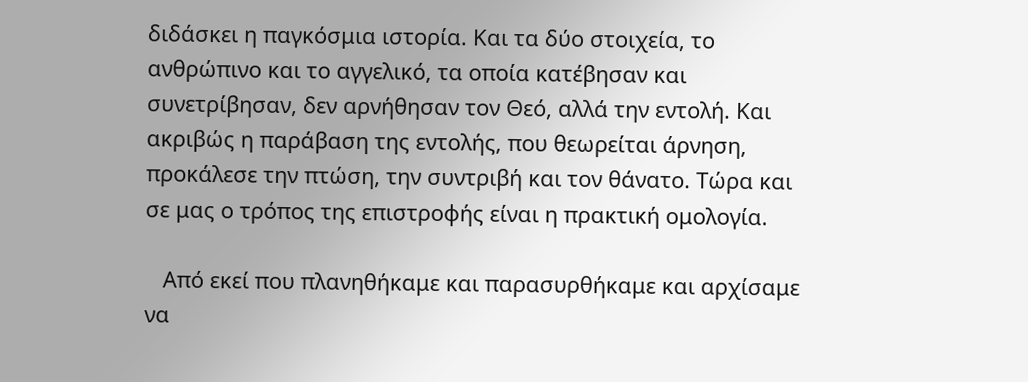διδάσκει η παγκόσμια ιστορία. Και τα δύο στοιχεία, το ανθρώπινο και το αγγελικό, τα οποία κατέβησαν και συνετρίβησαν, δεν αρνήθησαν τον Θεό, αλλά την εντολή. Και ακριβώς η παράβαση της εντολής, που θεωρείται άρνηση, προκάλεσε την πτώση, την συντριβή και τον θάνατο. Τώρα και σε μας ο τρόπος της επιστροφής είναι η πρακτική ομολογία.

   Από εκεί που πλανηθήκαμε και παρασυρθήκαμε και αρχίσαμε να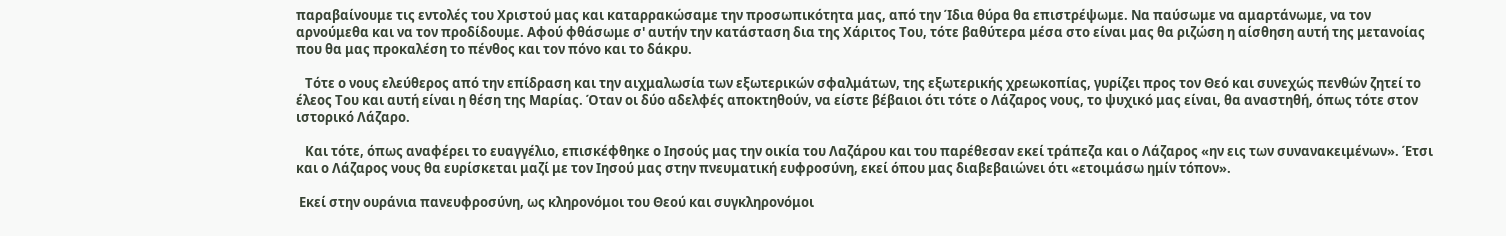παραβαίνουμε τις εντολές του Χριστού μας και καταρρακώσαμε την προσωπικότητα μας, από την Ίδια θύρα θα επιστρέψωμε. Να παύσωμε να αμαρτάνωμε, να τον αρνούμεθα και να τον προδίδουμε. Αφού φθάσωμε σ' αυτήν την κατάσταση δια της Χάριτος Του, τότε βαθύτερα μέσα στο είναι μας θα ριζώση η αίσθηση αυτή της μετανοίας που θα μας προκαλέση το πένθος και τον πόνο και το δάκρυ.

   Τότε ο νους ελεύθερος από την επίδραση και την αιχμαλωσία των εξωτερικών σφαλμάτων, της εξωτερικής χρεωκοπίας, γυρίζει προς τον Θεό και συνεχώς πενθών ζητεί το έλεος Του και αυτή είναι η θέση της Μαρίας. Όταν οι δύο αδελφές αποκτηθούν, να είστε βέβαιοι ότι τότε ο Λάζαρος νους, το ψυχικό μας είναι, θα αναστηθή, όπως τότε στον ιστορικό Λάζαρο.

   Και τότε, όπως αναφέρει το ευαγγέλιο, επισκέφθηκε ο Ιησούς μας την οικία του Λαζάρου και του παρέθεσαν εκεί τράπεζα και ο Λάζαρος «ην εις των συνανακειμένων». Έτσι και ο Λάζαρος νους θα ευρίσκεται μαζί με τον Ιησού μας στην πνευματική ευφροσύνη, εκεί όπου μας διαβεβαιώνει ότι «ετοιμάσω ημίν τόπον».

 Εκεί στην ουράνια πανευφροσύνη, ως κληρονόμοι του Θεού και συγκληρονόμοι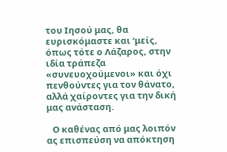του Ιησού μας, θα ευρισκόμαστε και ‘μείς, όπως τότε ο Λάζαρος, στην ιδία τράπεζα «συνευοχούμενοι» και όχι πενθούντες για τον θάνατο, αλλά χαίροντες για την δική μας ανάσταση.

   Ο καθένας από μας λοιπόν ας επισπεύση να απόκτηση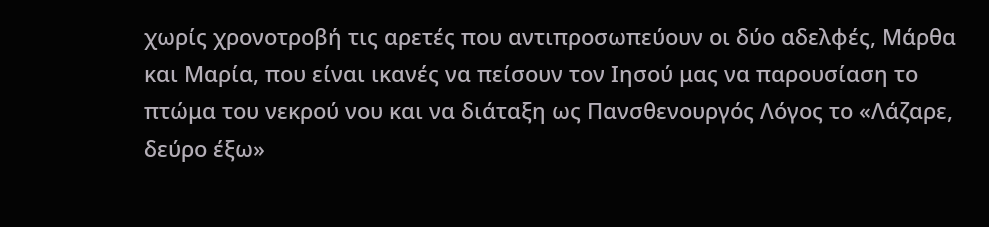χωρίς χρονοτροβή τις αρετές που αντιπροσωπεύουν οι δύο αδελφές, Μάρθα και Μαρία, που είναι ικανές να πείσουν τον Ιησού μας να παρουσίαση το πτώμα του νεκρού νου και να διάταξη ως Πανσθενουργός Λόγος το «Λάζαρε, δεύρο έξω»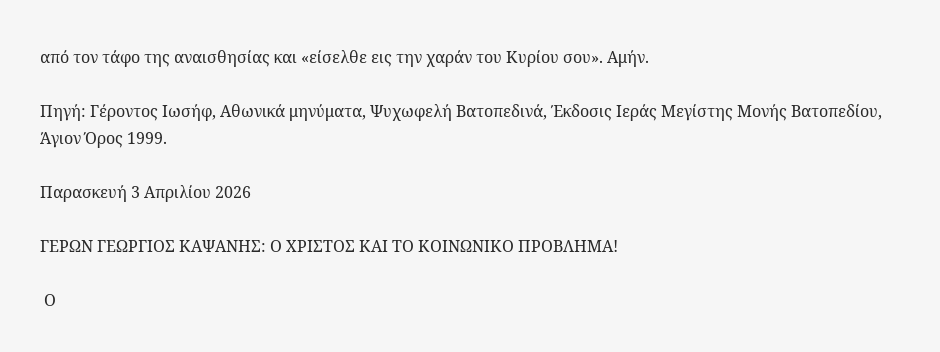από τον τάφο της αναισθησίας και «είσελθε εις την χαράν του Κυρίου σου». Αμήν.

Πηγή: Γέροντος Ιωσήφ, Αθωνικά μηνύματα, Ψυχωφελή Βατοπεδινά, Έκδοσις Ιεράς Μεγίστης Μονής Βατοπεδίου, Άγιον Όρος 1999.

Παρασκευή 3 Απριλίου 2026

ΓΕΡΩΝ ΓΕΩΡΓΙΟΣ ΚΑΨΑΝΗΣ: Ο ΧΡΙΣΤΟΣ ΚΑΙ ΤΟ ΚΟΙΝΩΝΙΚΟ ΠΡΟΒΛΗΜΑ!

 Ο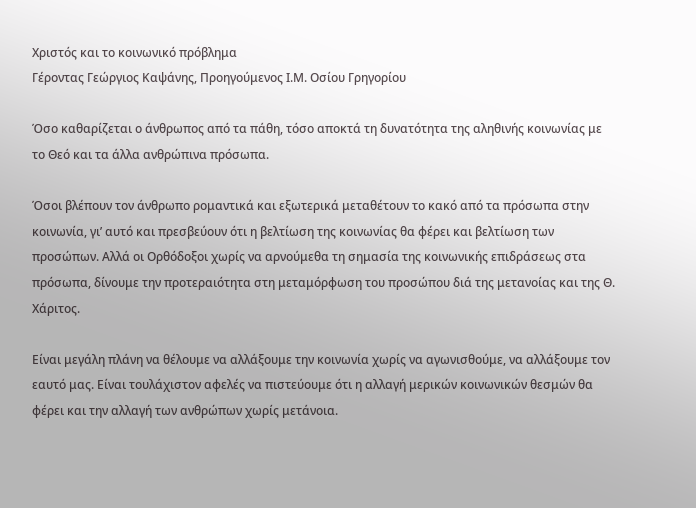Χριστός και το κοινωνικό πρόβλημα
Γέροντας Γεώργιος Καψάνης, Προηγούμενος Ι.Μ. Οσίου Γρηγορίου

Όσο καθαρίζεται ο άνθρωπος από τα πάθη, τόσο αποκτά τη δυνατότητα της αληθινής κοινωνίας με το Θεό και τα άλλα ανθρώπινα πρόσωπα.

Όσοι βλέπουν τον άνθρωπο ρομαντικά και εξωτερικά μεταθέτουν το κακό από τα πρόσωπα στην κοινωνία, γι’ αυτό και πρεσβεύουν ότι η βελτίωση της κοινωνίας θα φέρει και βελτίωση των προσώπων. Αλλά οι Ορθόδοξοι χωρίς να αρνούμεθα τη σημασία της κοινωνικής επιδράσεως στα πρόσωπα, δίνουμε την προτεραιότητα στη μεταμόρφωση του προσώπου διά της μετανοίας και της Θ. Χάριτος.

Είναι μεγάλη πλάνη να θέλουμε να αλλάξουμε την κοινωνία χωρίς να αγωνισθούμε, να αλλάξουμε τον εαυτό μας. Είναι τουλάχιστον αφελές να πιστεύουμε ότι η αλλαγή μερικών κοινωνικών θεσμών θα φέρει και την αλλαγή των ανθρώπων χωρίς μετάνοια.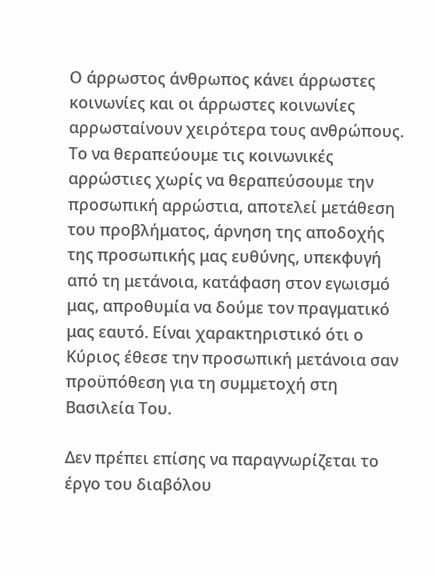Ο άρρωστος άνθρωπος κάνει άρρωστες κοινωνίες και οι άρρωστες κοινωνίες αρρωσταίνουν χειρότερα τους ανθρώπους. Το να θεραπεύουμε τις κοινωνικές αρρώστιες χωρίς να θεραπεύσουμε την προσωπική αρρώστια, αποτελεί μετάθεση του προβλήματος, άρνηση της αποδοχής της προσωπικής μας ευθύνης, υπεκφυγή από τη μετάνοια, κατάφαση στον εγωισμό μας, απροθυμία να δούμε τον πραγματικό μας εαυτό. Είναι χαρακτηριστικό ότι ο Κύριος έθεσε την προσωπική μετάνοια σαν προϋπόθεση για τη συμμετοχή στη Βασιλεία Του.

Δεν πρέπει επίσης να παραγνωρίζεται το έργο του διαβόλου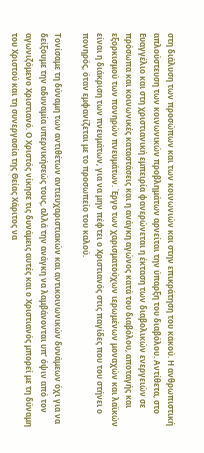στη διάλυση των προσώπων και των κοινωνιών και στην επικράτηση του κακού. Η ανθρωπιστική απλούστευση των κοινωνικών προβλημάτων αρνείται την ύπαρξη του διαβόλου. Αντίθετα, στο Ευαγγέλιο και στη χριστιανική εμπειρία φανερώνεται η έκταση των διαβολικών ενεργειών σε πρόσωπα και κοινωνικές καταστάσεις και η ανάγκη αγώνος κατά του διαβόλου, αποταγής και εξορκισμού των πονηρών πνευμάτων. Έργο των χαρισματούχων ιερωμένων μοναχών και λαϊκών είναι η διάκριση των πνευμάτων, για να μην πέφτει ο Χριστιανός στις παγίδες που του στήνει ο πονηρός, όταν εμφανίζεται με το προσωπείο του καλού.

Τονίσαμε τη δύναμη των αντιθέτων αντιευχαριστιακών και αντικοινωνικών δυνάμεων όχι για να δείξουμε την αδυναμία υπερνικήσεώς τους, αλλά την ανάγκη να λαμβάνονται υπ’ όψιν από τον αγωνιζόμενο Χριστιανό. Ο Χριστός νίκησε τις δυνάμεις αυτές και ο Χριστιανός μπορεί με τη δύναμη του Χριστού και τη συνεργασία της Θείας Χάριτος να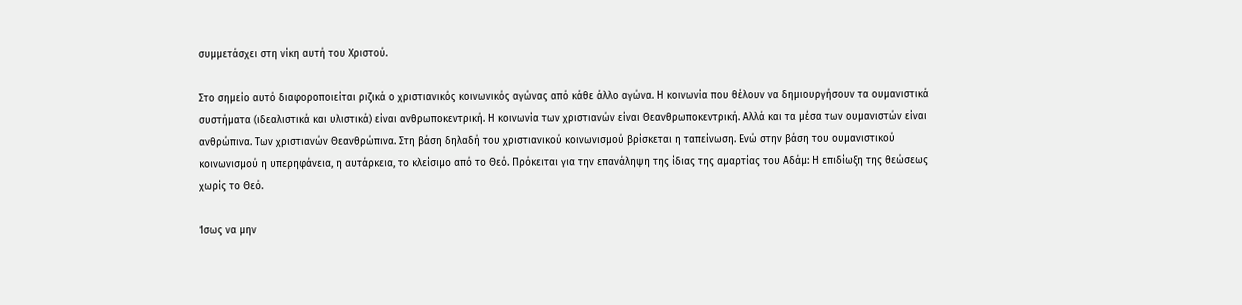συμμετάσχει στη νίκη αυτή του Χριστού.

Στο σημείο αυτό διαφοροποιείται ριζικά ο χριστιανικός κοινωνικός αγώνας από κάθε άλλο αγώνα. Η κοινωνία που θέλουν να δημιουργήσουν τα ουμανιστικά συστήματα (ιδεαλιστικά και υλιστικά) είναι ανθρωποκεντρική. Η κοινωνία των χριστιανών είναι Θεανθρωποκεντρική. Αλλά και τα μέσα των ουμανιστών είναι ανθρώπινα. Των χριστιανών Θεανθρώπινα. Στη βάση δηλαδή του χριστιανικού κοινωνισμού βρίσκεται η ταπείνωση. Ενώ στην βάση του ουμανιστικού κοινωνισμού η υπερηφάνεια, η αυτάρκεια, το κλείσιμο από το Θεό. Πρόκειται για την επανάληψη της ίδιας της αμαρτίας του Αδάμ: Η επιδίωξη της θεώσεως χωρίς το Θεό.

Ίσως να μην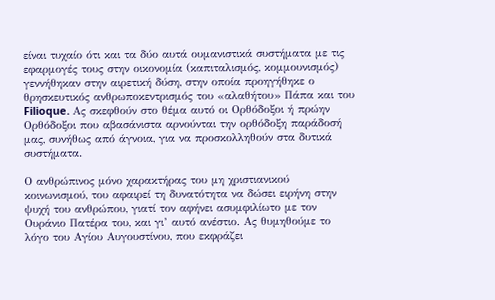είναι τυχαίο ότι και τα δύο αυτά ουμανιστικά συστήματα με τις εφαρμογές τους στην οικονομία (καπιταλισμός, κομμουνισμός) γεννήθηκαν στην αιρετική δύση, στην οποία προηγήθηκε ο θρησκευτικός ανθρωποκεντρισμός του «αλαθήτου» Πάπα και του Filioque. Ας σκεφθούν στο θέμα αυτό οι Ορθόδοξοι ή πρώην Ορθόδοξοι που αβασάνιστα αρνούνται την ορθόδοξη παράδοσή μας, συνήθως από άγνοια, για να προσκολληθούν στα δυτικά συστήματα.

Ο ανθρώπινος μόνο χαρακτήρας του μη χριστιανικού κοινωνισμού, του αφαιρεί τη δυνατότητα να δώσει ειρήνη στην ψυχή του ανθρώπου, γιατί τον αφήνει ασυμφιλίωτο με τον Ουράνιο Πατέρα του, και γι’ αυτό ανέστιο. Ας θυμηθούμε το λόγο του Αγίου Αυγουστίνου, που εκφράζει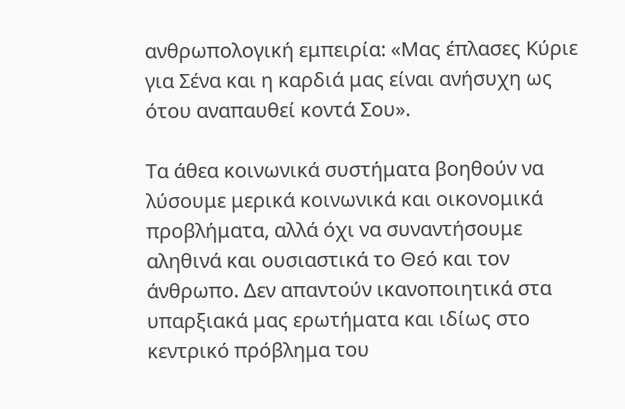ανθρωπολογική εμπειρία: «Μας έπλασες Κύριε για Σένα και η καρδιά μας είναι ανήσυχη ως ότου αναπαυθεί κοντά Σου».

Τα άθεα κοινωνικά συστήματα βοηθούν να λύσουμε μερικά κοινωνικά και οικονομικά προβλήματα, αλλά όχι να συναντήσουμε αληθινά και ουσιαστικά το Θεό και τον άνθρωπο. Δεν απαντούν ικανοποιητικά στα υπαρξιακά μας ερωτήματα και ιδίως στο κεντρικό πρόβλημα του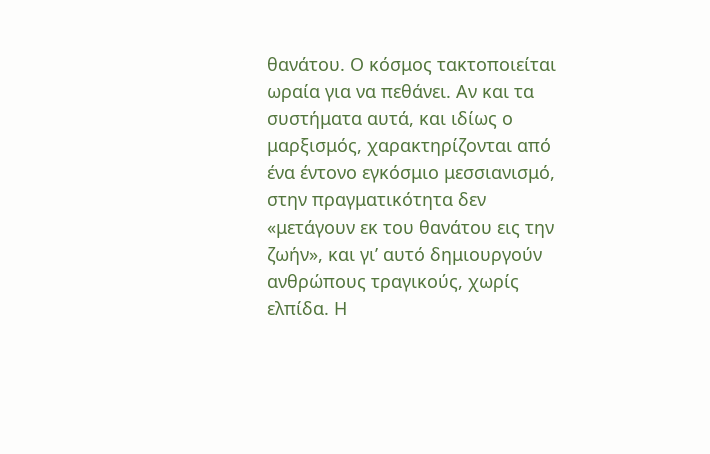θανάτου. Ο κόσμος τακτοποιείται ωραία για να πεθάνει. Αν και τα συστήματα αυτά, και ιδίως ο μαρξισμός, χαρακτηρίζονται από ένα έντονο εγκόσμιο μεσσιανισμό, στην πραγματικότητα δεν «μετάγουν εκ του θανάτου εις την ζωήν», και γι’ αυτό δημιουργούν ανθρώπους τραγικούς, χωρίς ελπίδα. Η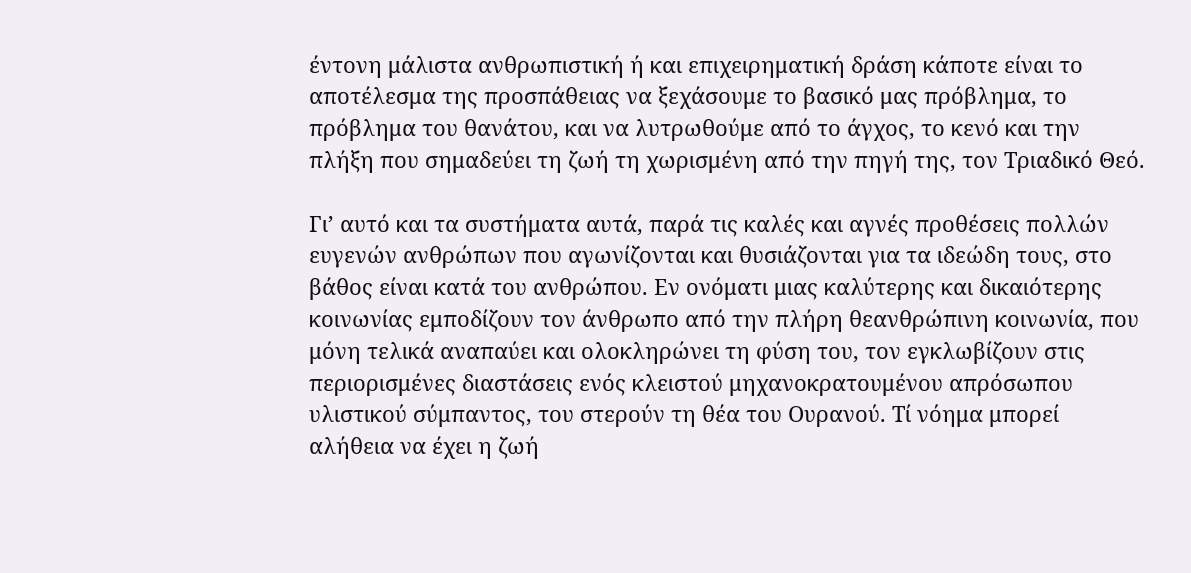έντονη μάλιστα ανθρωπιστική ή και επιχειρηματική δράση κάποτε είναι το αποτέλεσμα της προσπάθειας να ξεχάσουμε το βασικό μας πρόβλημα, το πρόβλημα του θανάτου, και να λυτρωθούμε από το άγχος, το κενό και την πλήξη που σημαδεύει τη ζωή τη χωρισμένη από την πηγή της, τον Τριαδικό Θεό.

Γι’ αυτό και τα συστήματα αυτά, παρά τις καλές και αγνές προθέσεις πολλών ευγενών ανθρώπων που αγωνίζονται και θυσιάζονται για τα ιδεώδη τους, στο βάθος είναι κατά του ανθρώπου. Εν ονόματι μιας καλύτερης και δικαιότερης κοινωνίας εμποδίζουν τον άνθρωπο από την πλήρη θεανθρώπινη κοινωνία, που μόνη τελικά αναπαύει και ολοκληρώνει τη φύση του, τον εγκλωβίζουν στις περιορισμένες διαστάσεις ενός κλειστού μηχανοκρατουμένου απρόσωπου υλιστικού σύμπαντος, του στερούν τη θέα του Ουρανού. Τί νόημα μπορεί αλήθεια να έχει η ζωή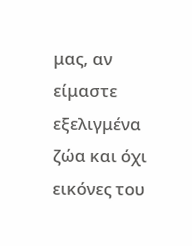μας, αν είμαστε εξελιγμένα ζώα και όχι εικόνες του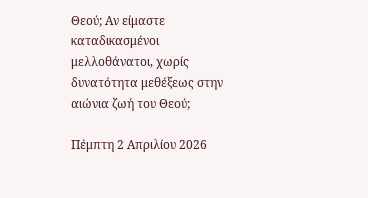Θεού; Αν είμαστε καταδικασμένοι μελλοθάνατοι, χωρίς δυνατότητα μεθέξεως στην αιώνια ζωή του Θεού;

Πέμπτη 2 Απριλίου 2026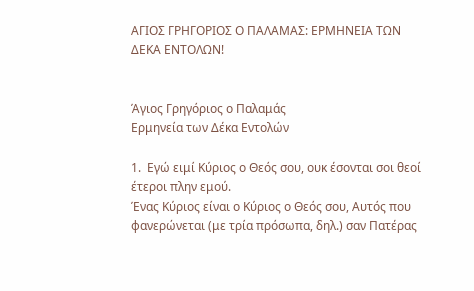ΑΓΙΟΣ ΓΡΗΓΟΡΙΟΣ Ο ΠΑΛΑΜΑΣ: ΕΡΜΗΝΕΙΑ ΤΩΝ ΔΕΚΑ ΕΝΤΟΛΩΝ!


Άγιος Γρηγόριος ο Παλαμάς
Ερμηνεία των Δέκα Εντολών

1.  Εγώ ειμί Κύριος ο Θεός σου, ουκ έσονται σοι θεοί έτεροι πλην εμού.
Ένας Κύριος είναι ο Κύριος ο Θεός σου, Αυτός που φανερώνεται (με τρία πρόσωπα, δηλ.) σαν Πατέρας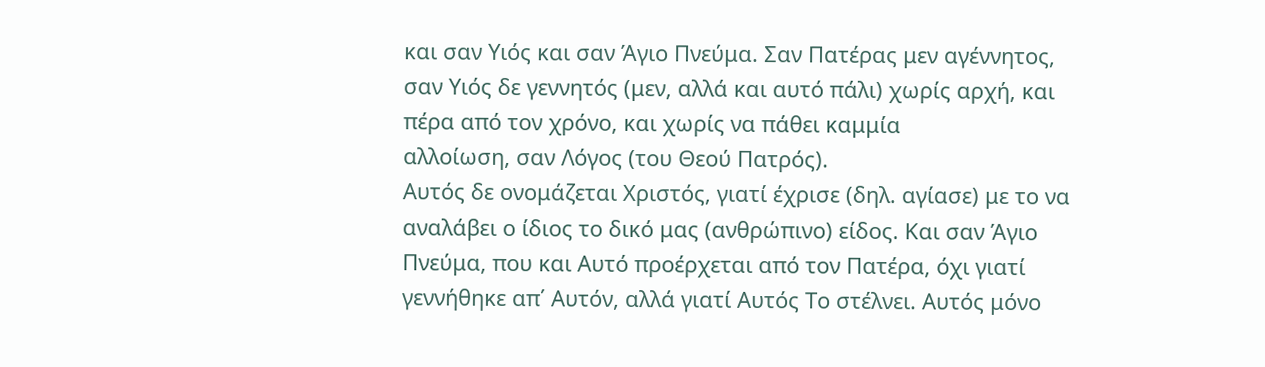και σαν Υιός και σαν Άγιο Πνεύμα. Σαν Πατέρας μεν αγέννητος, σαν Υιός δε γεννητός (μεν, αλλά και αυτό πάλι) χωρίς αρχή, και πέρα από τον χρόνο, και χωρίς να πάθει καμμία
αλλοίωση, σαν Λόγος (του Θεού Πατρός).
Αυτός δε ονομάζεται Χριστός, γιατί έχρισε (δηλ. αγίασε) με το να αναλάβει ο ίδιος το δικό μας (ανθρώπινο) είδος. Και σαν Άγιο Πνεύμα, που και Αυτό προέρχεται από τον Πατέρα, όχι γιατί γεννήθηκε απ΄ Αυτόν, αλλά γιατί Αυτός Το στέλνει. Αυτός μόνο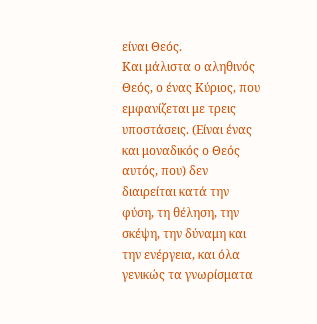είναι Θεός.
Και μάλιστα ο αληθινός Θεός, ο ένας Κύριος, που εμφανίζεται με τρεις υποστάσεις. (Είναι ένας και μοναδικός ο Θεός αυτός, που) δεν διαιρείται κατά την φύση, τη θέληση, την σκέψη, την δύναμη και την ενέργεια, και όλα γενικώς τα γνωρίσματα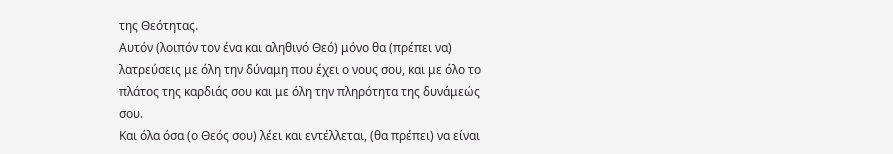της Θεότητας.
Αυτόν (λοιπόν τον ένα και αληθινό Θεό) μόνο θα (πρέπει να) λατρεύσεις με όλη την δύναμη που έχει ο νους σου, και με όλο το πλάτος της καρδιάς σου και με όλη την πληρότητα της δυνάμεώς σου.
Και όλα όσα (ο Θεός σου) λέει και εντέλλεται, (θα πρέπει) να είναι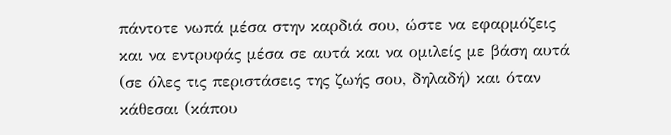πάντοτε νωπά μέσα στην καρδιά σου, ώστε να εφαρμόζεις και να εντρυφάς μέσα σε αυτά και να ομιλείς με βάση αυτά (σε όλες τις περιστάσεις της ζωής σου, δηλαδή) και όταν κάθεσαι (κάπου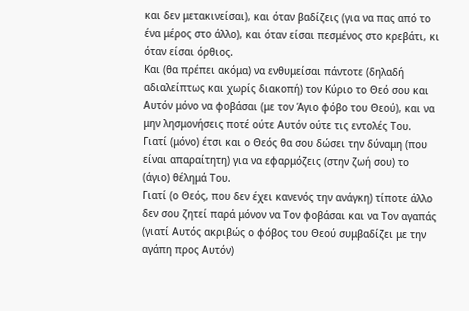και δεν μετακινείσαι), και όταν βαδίζεις (για να πας από το ένα μέρος στο άλλο), και όταν είσαι πεσμένος στο κρεβάτι, κι όταν είσαι όρθιος.
Και (θα πρέπει ακόμα) να ενθυμείσαι πάντοτε (δηλαδή αδιαλείπτως και χωρίς διακοπή) τον Κύριο το Θεό σου και Αυτόν μόνο να φοβάσαι (με τον Άγιο φόβο του Θεού), και να μην λησμονήσεις ποτέ ούτε Αυτόν ούτε τις εντολές Του.
Γιατί (μόνο) έτσι και ο Θεός θα σου δώσει την δύναμη (που είναι απαραίτητη) για να εφαρμόζεις (στην ζωή σου) το (άγιο) θέλημά Του.
Γιατί (ο Θεός, που δεν έχει κανενός την ανάγκη) τίποτε άλλο δεν σου ζητεί παρά μόνον να Τον φοβάσαι και να Τον αγαπάς (γιατί Αυτός ακριβώς ο φόβος του Θεού συμβαδίζει με την αγάπη προς Αυτόν)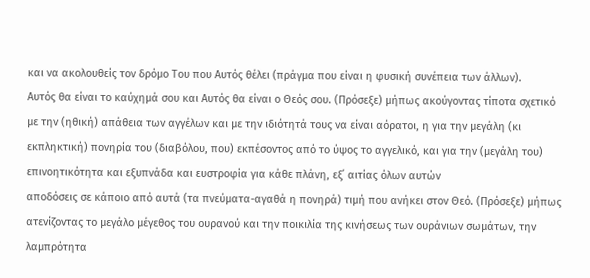και να ακολουθείς τον δρόμο Του που Αυτός θέλει (πράγμα που είναι η φυσική συνέπεια των άλλων).
Αυτός θα είναι το καύχημά σου και Αυτός θα είναι ο Θεός σου. (Πρόσεξε) μήπως ακούγοντας τίποτα σχετικό με την (ηθική) απάθεια των αγγέλων και με την ιδιότητά τους να είναι αόρατοι, η για την μεγάλη (κι εκπληκτική) πονηρία του (διαβόλου, που) εκπέσοντος από το ύψος το αγγελικό, και για την (μεγάλη του) επινοητικότητα και εξυπνάδα και ευστροφία για κάθε πλάνη, εξ΄ αιτίας όλων αυτών
αποδόσεις σε κάποιο από αυτά (τα πνεύματα-αγαθά η πονηρά) τιμή που ανήκει στον Θεό. (Πρόσεξε) μήπως ατενίζοντας το μεγάλο μέγεθος του ουρανού και την ποικιλία της κινήσεως των ουράνιων σωμάτων, την λαμπρότητα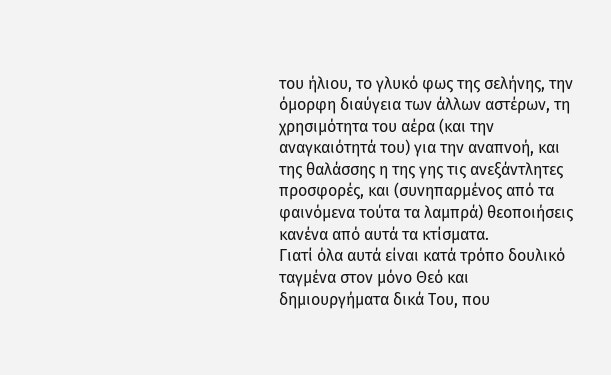του ήλιου, το γλυκό φως της σελήνης, την όμορφη διαύγεια των άλλων αστέρων, τη χρησιμότητα του αέρα (και την αναγκαιότητά του) για την αναπνοή, και της θαλάσσης η της γης τις ανεξάντλητες προσφορές, και (συνηπαρμένος από τα φαινόμενα τούτα τα λαμπρά) θεοποιήσεις κανένα από αυτά τα κτίσματα.
Γιατί όλα αυτά είναι κατά τρόπο δουλικό ταγμένα στον μόνο Θεό και δημιουργήματα δικά Του, που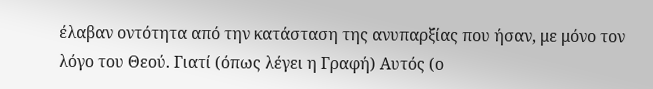έλαβαν οντότητα από την κατάσταση της ανυπαρξίας που ήσαν, με μόνο τον λόγο του Θεού. Γιατί (όπως λέγει η Γραφή) Αυτός (ο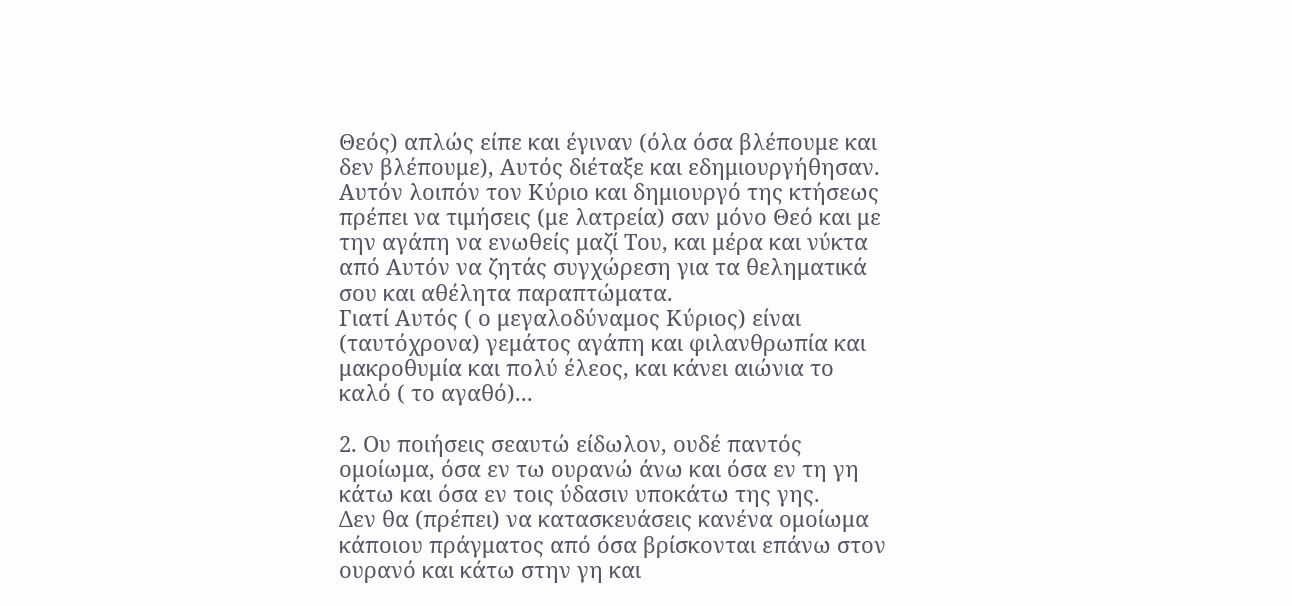Θεός) απλώς είπε και έγιναν (όλα όσα βλέπουμε και δεν βλέπουμε), Αυτός διέταξε και εδημιουργήθησαν.
Αυτόν λοιπόν τον Κύριο και δημιουργό της κτήσεως πρέπει να τιμήσεις (με λατρεία) σαν μόνο Θεό και με την αγάπη να ενωθείς μαζί Του, και μέρα και νύκτα από Αυτόν να ζητάς συγχώρεση για τα θεληματικά σου και αθέλητα παραπτώματα.
Γιατί Αυτός ( ο μεγαλοδύναμος Κύριος) είναι (ταυτόχρονα) γεμάτος αγάπη και φιλανθρωπία και μακροθυμία και πολύ έλεος, και κάνει αιώνια το καλό ( το αγαθό)...

2. Ου ποιήσεις σεαυτώ είδωλον, ουδέ παντός ομοίωμα, όσα εν τω ουρανώ άνω και όσα εν τη γη κάτω και όσα εν τοις ύδασιν υποκάτω της γης.
Δεν θα (πρέπει) να κατασκευάσεις κανένα ομοίωμα κάποιου πράγματος από όσα βρίσκονται επάνω στον ουρανό και κάτω στην γη και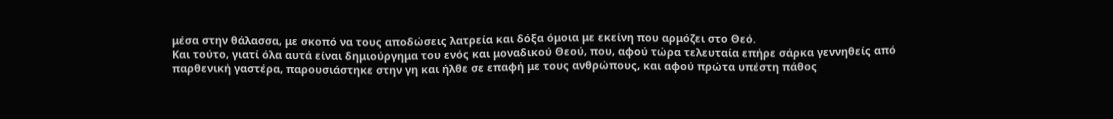μέσα στην θάλασσα, με σκοπό να τους αποδώσεις λατρεία και δόξα όμοια με εκείνη που αρμόζει στο Θεό.
Και τούτο, γιατί όλα αυτά είναι δημιούργημα του ενός και μοναδικού Θεού, που, αφού τώρα τελευταία επήρε σάρκα γεννηθείς από παρθενική γαστέρα, παρουσιάστηκε στην γη και ήλθε σε επαφή με τους ανθρώπους, και αφού πρώτα υπέστη πάθος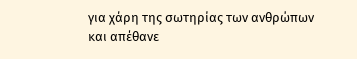για χάρη της σωτηρίας των ανθρώπων και απέθανε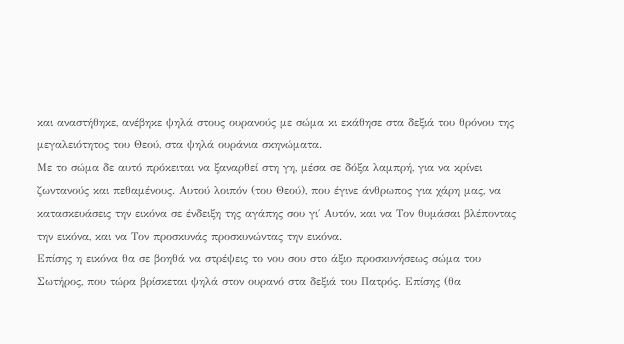και αναστήθηκε, ανέβηκε ψηλά στους ουρανούς με σώμα κι εκάθησε στα δεξιά του θρόνου της μεγαλειότητος του Θεού, στα ψηλά ουράνια σκηνώματα.
Με το σώμα δε αυτό πρόκειται να ξαναρθεί στη γη, μέσα σε δόξα λαμπρή, για να κρίνει ζωντανούς και πεθαμένους. Αυτού λοιπόν (του Θεού), που έγινε άνθρωπος για χάρη μας, να κατασκευάσεις την εικόνα σε ένδειξη της αγάπης σου γι΄ Αυτόν, και να Τον θυμάσαι βλέποντας την εικόνα, και να Τον προσκυνάς προσκυνώντας την εικόνα.
Επίσης η εικόνα θα σε βοηθά να στρέψεις το νου σου στο άξιο προσκυνήσεως σώμα του Σωτήρος, που τώρα βρίσκεται ψηλά στον ουρανό στα δεξιά του Πατρός. Επίσης (θα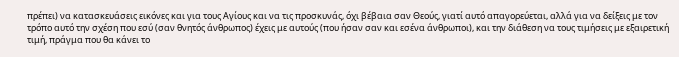πρέπει) να κατασκευάσεις εικόνες και για τους Αγίους και να τις προσκυνάς, όχι βέβαια σαν Θεούς, γιατί αυτό απαγορεύεται, αλλά για να δείξεις με τον τρόπο αυτό την σχέση που εσύ (σαν θνητός άνθρωπος) έχεις με αυτούς (που ήσαν σαν και εσένα άνθρωποι), και την διάθεση να τους τιμήσεις με εξαιρετική τιμή, πράγμα που θα κάνει το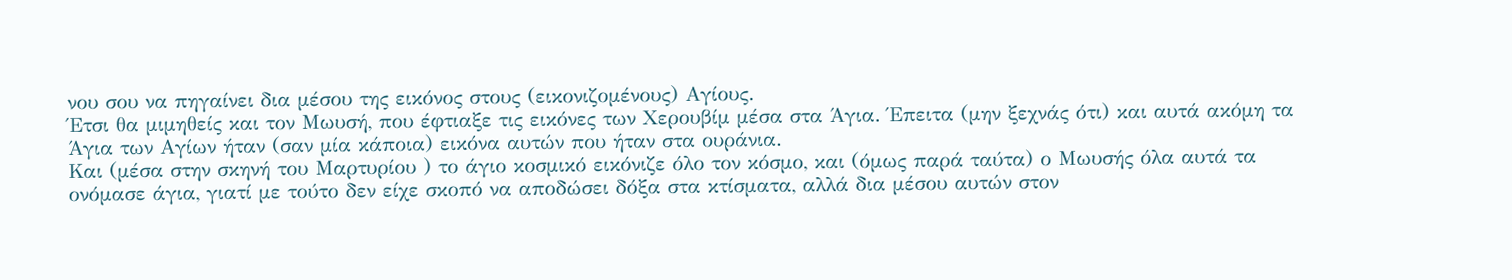νου σου να πηγαίνει δια μέσου της εικόνος στους (εικονιζομένους) Αγίους.
Έτσι θα μιμηθείς και τον Μωυσή, που έφτιαξε τις εικόνες των Χερουβίμ μέσα στα Άγια. Έπειτα (μην ξεχνάς ότι) και αυτά ακόμη τα Άγια των Αγίων ήταν (σαν μία κάποια) εικόνα αυτών που ήταν στα ουράνια.
Και (μέσα στην σκηνή του Μαρτυρίου ) το άγιο κοσμικό εικόνιζε όλο τον κόσμο, και (όμως παρά ταύτα) ο Μωυσής όλα αυτά τα ονόμασε άγια, γιατί με τούτο δεν είχε σκοπό να αποδώσει δόξα στα κτίσματα, αλλά δια μέσου αυτών στον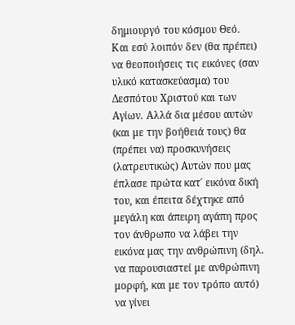δημιουργό του κόσμου Θεό.
Και εσύ λοιπόν δεν (θα πρέπει) να θεοποιήσεις τις εικόνες (σαν υλικό κατασκεύασμα) του Δεσπότου Χριστού και των Αγίων. Αλλά δια μέσου αυτών (και με την βοήθειά τους) θα (πρέπει να) προσκυνήσεις (λατρευτικώς) Αυτών που μας έπλασε πρώτα κατ΄ εικόνα δική του, και έπειτα δέχτηκε από μεγάλη και άπειρη αγάπη προς τον άνθρωπο να λάβει την εικόνα μας την ανθρώπινη (δηλ. να παρουσιαστεί με ανθρώπινη μορφή, και με τον τρόπο αυτό) να γίνει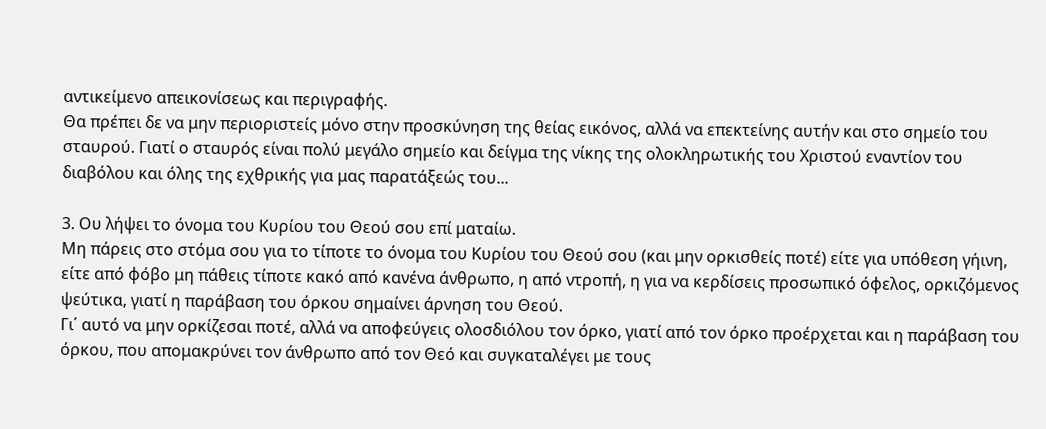αντικείμενο απεικονίσεως και περιγραφής.
Θα πρέπει δε να μην περιοριστείς μόνο στην προσκύνηση της θείας εικόνος, αλλά να επεκτείνης αυτήν και στο σημείο του σταυρού. Γιατί ο σταυρός είναι πολύ μεγάλο σημείο και δείγμα της νίκης της ολοκληρωτικής του Χριστού εναντίον του διαβόλου και όλης της εχθρικής για μας παρατάξεώς του...

3. Ου λήψει το όνομα του Κυρίου του Θεού σου επί ματαίω.
Μη πάρεις στο στόμα σου για το τίποτε το όνομα του Κυρίου του Θεού σου (και μην ορκισθείς ποτέ) είτε για υπόθεση γήινη, είτε από φόβο μη πάθεις τίποτε κακό από κανένα άνθρωπο, η από ντροπή, η για να κερδίσεις προσωπικό όφελος, ορκιζόμενος ψεύτικα, γιατί η παράβαση του όρκου σημαίνει άρνηση του Θεού.
Γι΄ αυτό να μην ορκίζεσαι ποτέ, αλλά να αποφεύγεις ολοσδιόλου τον όρκο, γιατί από τον όρκο προέρχεται και η παράβαση του όρκου, που απομακρύνει τον άνθρωπο από τον Θεό και συγκαταλέγει με τους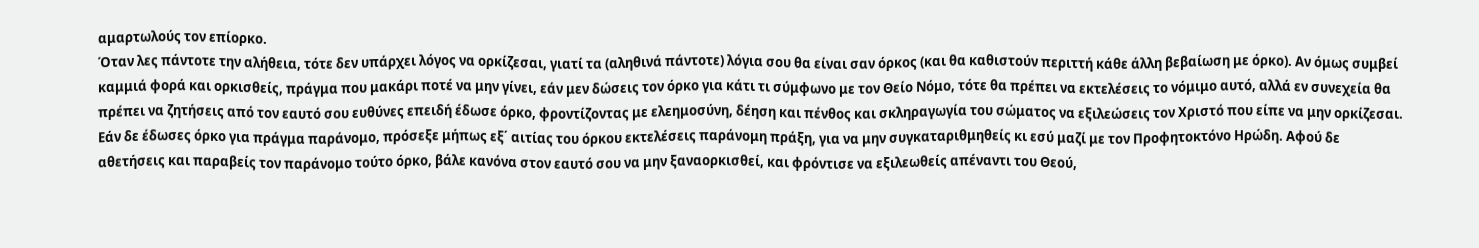αμαρτωλούς τον επίορκο.
Όταν λες πάντοτε την αλήθεια, τότε δεν υπάρχει λόγος να ορκίζεσαι, γιατί τα (αληθινά πάντοτε) λόγια σου θα είναι σαν όρκος (και θα καθιστούν περιττή κάθε άλλη βεβαίωση με όρκο). Αν όμως συμβεί καμμιά φορά και ορκισθείς, πράγμα που μακάρι ποτέ να μην γίνει, εάν μεν δώσεις τον όρκο για κάτι τι σύμφωνο με τον Θείο Νόμο, τότε θα πρέπει να εκτελέσεις το νόμιμο αυτό, αλλά εν συνεχεία θα πρέπει να ζητήσεις από τον εαυτό σου ευθύνες επειδή έδωσε όρκο, φροντίζοντας με ελεημοσύνη, δέηση και πένθος και σκληραγωγία του σώματος να εξιλεώσεις τον Χριστό που είπε να μην ορκίζεσαι.
Εάν δε έδωσες όρκο για πράγμα παράνομο, πρόσεξε μήπως εξ΄ αιτίας του όρκου εκτελέσεις παράνομη πράξη, για να μην συγκαταριθμηθείς κι εσύ μαζί με τον Προφητοκτόνο Ηρώδη. Αφού δε αθετήσεις και παραβείς τον παράνομο τούτο όρκο, βάλε κανόνα στον εαυτό σου να μην ξαναορκισθεί, και φρόντισε να εξιλεωθείς απέναντι του Θεού,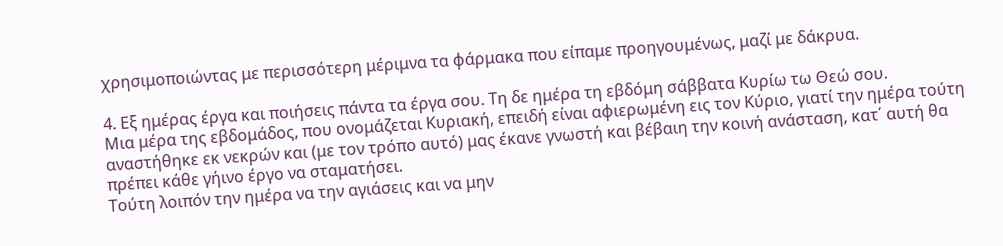χρησιμοποιώντας με περισσότερη μέριμνα τα φάρμακα που είπαμε προηγουμένως, μαζί με δάκρυα.

4. Εξ ημέρας έργα και ποιήσεις πάντα τα έργα σου. Τη δε ημέρα τη εβδόμη σάββατα Κυρίω τω Θεώ σου.
Μια μέρα της εβδομάδος, που ονομάζεται Κυριακή, επειδή είναι αφιερωμένη εις τον Κύριο, γιατί την ημέρα τούτη αναστήθηκε εκ νεκρών και (με τον τρόπο αυτό) μας έκανε γνωστή και βέβαιη την κοινή ανάσταση, κατ΄ αυτή θα πρέπει κάθε γήινο έργο να σταματήσει.
Τούτη λοιπόν την ημέρα να την αγιάσεις και να μην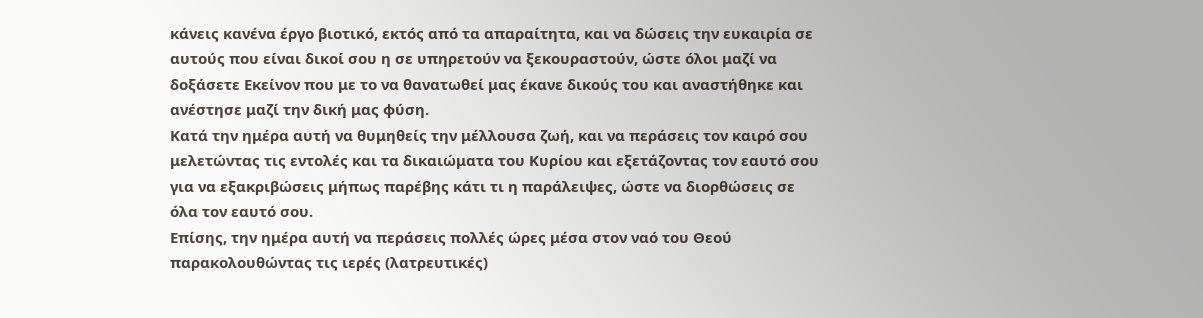κάνεις κανένα έργο βιοτικό, εκτός από τα απαραίτητα, και να δώσεις την ευκαιρία σε αυτούς που είναι δικοί σου η σε υπηρετούν να ξεκουραστούν, ώστε όλοι μαζί να δοξάσετε Εκείνον που με το να θανατωθεί μας έκανε δικούς του και αναστήθηκε και ανέστησε μαζί την δική μας φύση.
Κατά την ημέρα αυτή να θυμηθείς την μέλλουσα ζωή, και να περάσεις τον καιρό σου μελετώντας τις εντολές και τα δικαιώματα του Κυρίου και εξετάζοντας τον εαυτό σου για να εξακριβώσεις μήπως παρέβης κάτι τι η παράλειψες, ώστε να διορθώσεις σε όλα τον εαυτό σου.
Επίσης, την ημέρα αυτή να περάσεις πολλές ώρες μέσα στον ναό του Θεού παρακολουθώντας τις ιερές (λατρευτικές)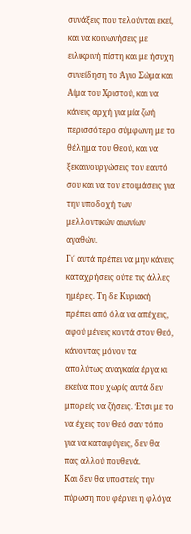συνάξεις που τελούνται εκεί, και να κοινωνήσεις με ειλικρινή πίστη και με ήσυχη συνείδηση το Άγιο Σώμα και Αίμα του Χριστού, και να κάνεις αρχή για μία ζωή περισσότερο σύμφωνη με το θέλημα του Θεού, και να ξεκαινουργώσεις τον εαυτό σου και να τον ετοιμάσεις για την υποδοχή των μελλοντικών αιωνίων αγαθών.
Γι΄ αυτά πρέπει να μην κάνεις καταχρήσεις ούτε τις άλλες ημέρες. Τη δε Κυριακή πρέπει από όλα να απέχεις, αφού μένεις κοντά στον Θεό, κάνοντας μόνον τα απολύτως αναγκαία έργα κι εκείνα που χωρίς αυτά δεν μπορείς να ζήσεις. Έτσι με το να έχεις τον Θεό σαν τόπο για να καταφύγεις, δεν θα πας αλλού πουθενά.
Και δεν θα υποστείς την πύρωση που φέρνει η φλόγα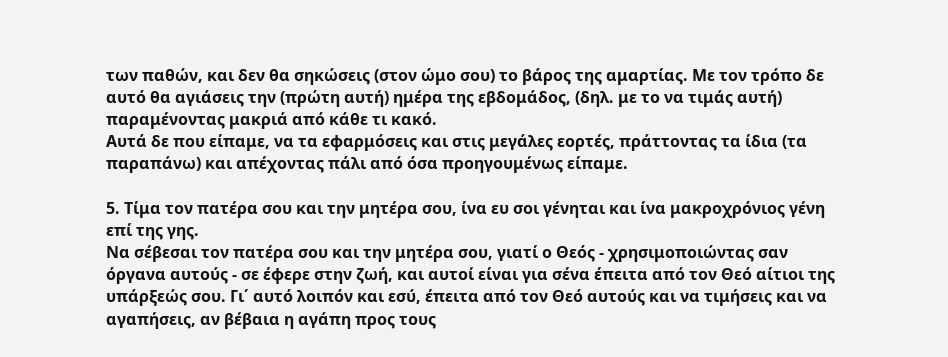των παθών, και δεν θα σηκώσεις (στον ώμο σου) το βάρος της αμαρτίας. Με τον τρόπο δε αυτό θα αγιάσεις την (πρώτη αυτή) ημέρα της εβδομάδος, (δηλ. με το να τιμάς αυτή) παραμένοντας μακριά από κάθε τι κακό.
Αυτά δε που είπαμε, να τα εφαρμόσεις και στις μεγάλες εορτές, πράττοντας τα ίδια (τα παραπάνω) και απέχοντας πάλι από όσα προηγουμένως είπαμε.

5. Τίμα τον πατέρα σου και την μητέρα σου, ίνα ευ σοι γένηται και ίνα μακροχρόνιος γένη επί της γης.
Να σέβεσαι τον πατέρα σου και την μητέρα σου, γιατί ο Θεός - χρησιμοποιώντας σαν όργανα αυτούς - σε έφερε στην ζωή, και αυτοί είναι για σένα έπειτα από τον Θεό αίτιοι της υπάρξεώς σου. Γι΄ αυτό λοιπόν και εσύ, έπειτα από τον Θεό αυτούς και να τιμήσεις και να αγαπήσεις, αν βέβαια η αγάπη προς τους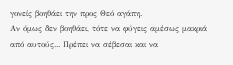γονείς βοηθάει την προς Θεό αγάπη.
Αν όμως δεν βοηθάει, τότε να φύγεις αμέσως μακριά από αυτούς... Πρέπει να σέβεσαι και να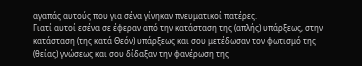αγαπάς αυτούς που για σένα γίνηκαν πνευματικοί πατέρες.
Γιατί αυτοί εσένα σε έφεραν από την κατάσταση της (απλής) υπάρξεως, στην κατάσταση (της κατά Θεόν) υπάρξεως και σου μετέδωσαν τον φωτισμό της (θείας) γνώσεως και σου δίδαξαν την φανέρωση της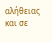αλήθειας και σε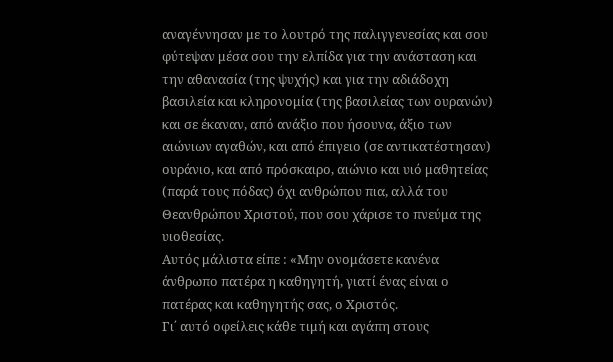αναγέννησαν με το λουτρό της παλιγγενεσίας και σου φύτεψαν μέσα σου την ελπίδα για την ανάσταση και την αθανασία (της ψυχής) και για την αδιάδοχη βασιλεία και κληρονομία (της βασιλείας των ουρανών) και σε έκαναν, από ανάξιο που ήσουνα, άξιο των αιώνιων αγαθών, και από έπιγειο (σε αντικατέστησαν) ουράνιο, και από πρόσκαιρο, αιώνιο και υιό μαθητείας (παρά τους πόδας) όχι ανθρώπου πια, αλλά του Θεανθρώπου Χριστού, που σου χάρισε το πνεύμα της υιοθεσίας.
Αυτός μάλιστα είπε : «Μην ονομάσετε κανένα άνθρωπο πατέρα η καθηγητή, γιατί ένας είναι ο πατέρας και καθηγητής σας, ο Χριστός.
Γι΄ αυτό οφείλεις κάθε τιμή και αγάπη στους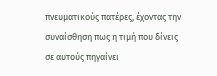πνευματικούς πατέρες, έχοντας την συναίσθηση πως η τιμή που δίνεις σε αυτούς πηγαίνει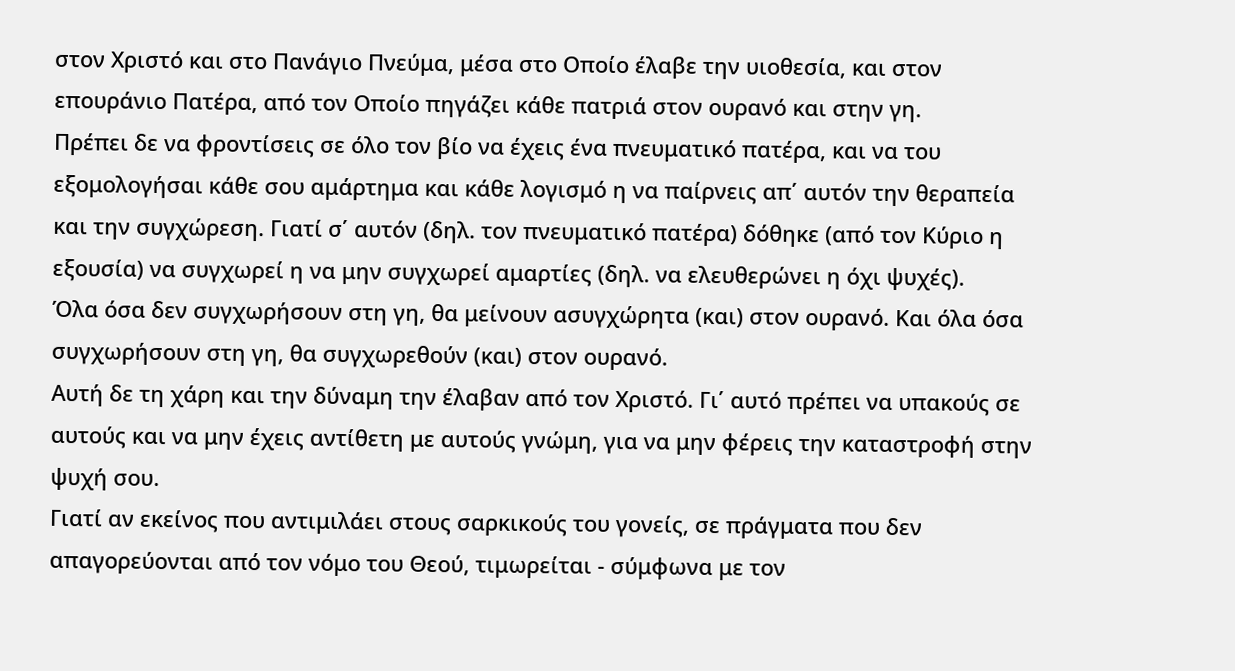στον Χριστό και στο Πανάγιο Πνεύμα, μέσα στο Οποίο έλαβε την υιοθεσία, και στον επουράνιο Πατέρα, από τον Οποίο πηγάζει κάθε πατριά στον ουρανό και στην γη.
Πρέπει δε να φροντίσεις σε όλο τον βίο να έχεις ένα πνευματικό πατέρα, και να του εξομολογήσαι κάθε σου αμάρτημα και κάθε λογισμό η να παίρνεις απ΄ αυτόν την θεραπεία και την συγχώρεση. Γιατί σ΄ αυτόν (δηλ. τον πνευματικό πατέρα) δόθηκε (από τον Κύριο η εξουσία) να συγχωρεί η να μην συγχωρεί αμαρτίες (δηλ. να ελευθερώνει η όχι ψυχές).
Όλα όσα δεν συγχωρήσουν στη γη, θα μείνουν ασυγχώρητα (και) στον ουρανό. Και όλα όσα συγχωρήσουν στη γη, θα συγχωρεθούν (και) στον ουρανό.
Αυτή δε τη χάρη και την δύναμη την έλαβαν από τον Χριστό. Γι΄ αυτό πρέπει να υπακούς σε αυτούς και να μην έχεις αντίθετη με αυτούς γνώμη, για να μην φέρεις την καταστροφή στην ψυχή σου.
Γιατί αν εκείνος που αντιμιλάει στους σαρκικούς του γονείς, σε πράγματα που δεν απαγορεύονται από τον νόμο του Θεού, τιμωρείται - σύμφωνα με τον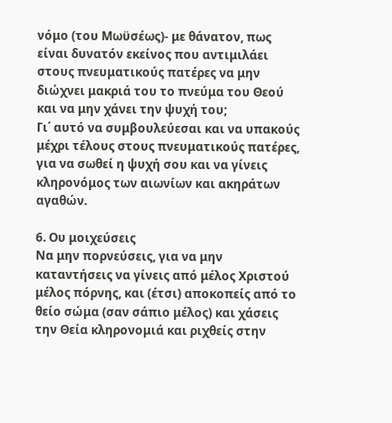νόμο (του Μωϋσέως)- με θάνατον, πως είναι δυνατόν εκείνος που αντιμιλάει στους πνευματικούς πατέρες να μην διώχνει μακριά του το πνεύμα του Θεού και να μην χάνει την ψυχή του;
Γι΄ αυτό να συμβουλεύεσαι και να υπακούς μέχρι τέλους στους πνευματικούς πατέρες, για να σωθεί η ψυχή σου και να γίνεις κληρονόμος των αιωνίων και ακηράτων αγαθών.

6. Ου μοιχεύσεις
Να μην πορνεύσεις, για να μην καταντήσεις να γίνεις από μέλος Χριστού μέλος πόρνης, και (έτσι) αποκοπείς από το θείο σώμα (σαν σάπιο μέλος) και χάσεις την Θεία κληρονομιά και ριχθείς στην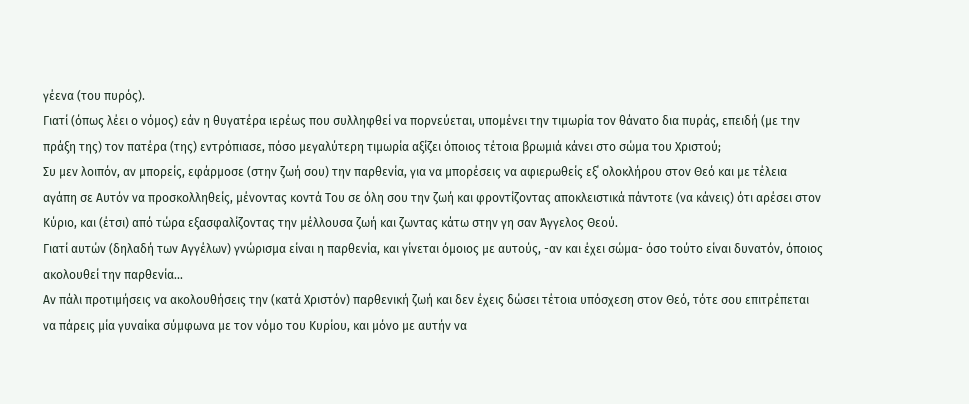γέενα (του πυρός).
Γιατί (όπως λέει ο νόμος) εάν η θυγατέρα ιερέως που συλληφθεί να πορνεύεται, υπομένει την τιμωρία τον θάνατο δια πυράς, επειδή (με την πράξη της) τον πατέρα (της) εντρόπιασε, πόσο μεγαλύτερη τιμωρία αξίζει όποιος τέτοια βρωμιά κάνει στο σώμα του Χριστού;
Συ μεν λοιπόν, αν μπορείς, εφάρμοσε (στην ζωή σου) την παρθενία, για να μπορέσεις να αφιερωθείς εξ΄ ολοκλήρου στον Θεό και με τέλεια αγάπη σε Αυτόν να προσκολληθείς, μένοντας κοντά Του σε όλη σου την ζωή και φροντίζοντας αποκλειστικά πάντοτε (να κάνεις) ότι αρέσει στον Κύριο, και (έτσι) από τώρα εξασφαλίζοντας την μέλλουσα ζωή και ζωντας κάτω στην γη σαν Άγγελος Θεού.
Γιατί αυτών (δηλαδή των Αγγέλων) γνώρισμα είναι η παρθενία, και γίνεται όμοιος με αυτούς, -αν και έχει σώμα- όσο τούτο είναι δυνατόν, όποιος ακολουθεί την παρθενία...
Αν πάλι προτιμήσεις να ακολουθήσεις την (κατά Χριστόν) παρθενική ζωή και δεν έχεις δώσει τέτοια υπόσχεση στον Θεό, τότε σου επιτρέπεται να πάρεις μία γυναίκα σύμφωνα με τον νόμο του Κυρίου, και μόνο με αυτήν να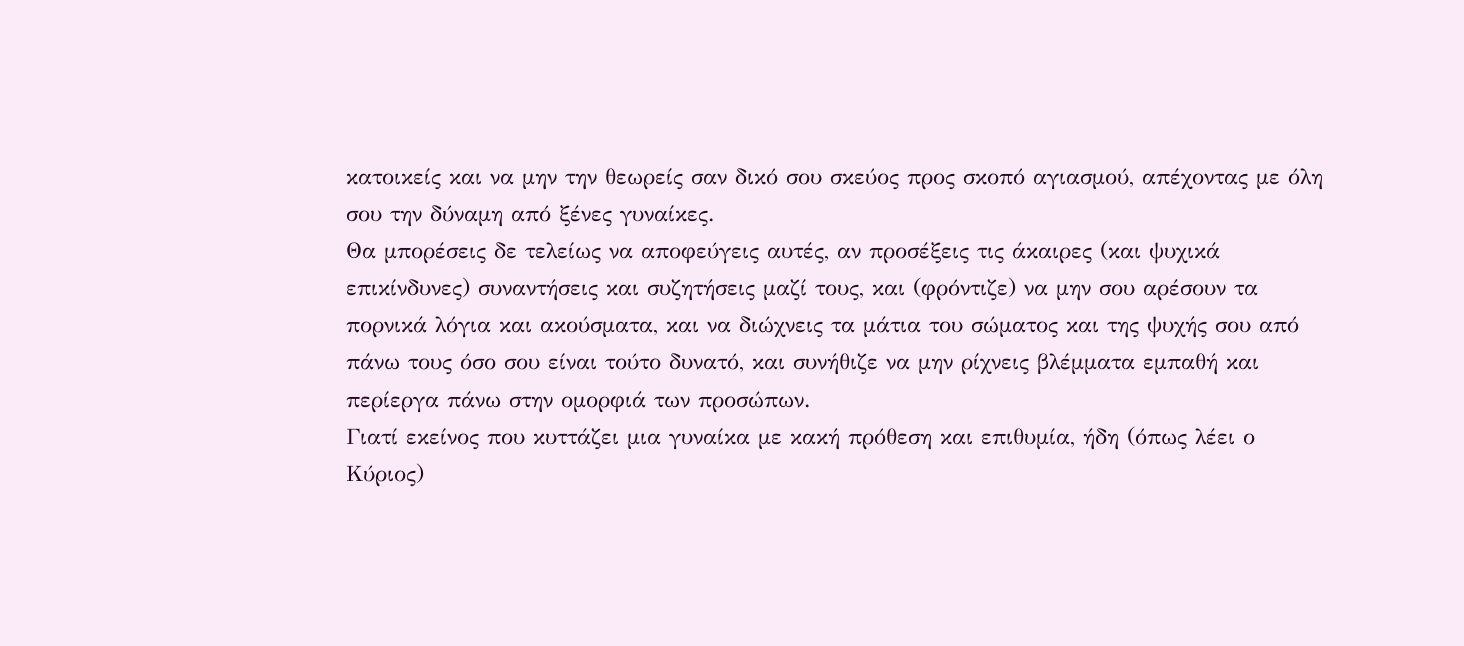κατοικείς και να μην την θεωρείς σαν δικό σου σκεύος προς σκοπό αγιασμού, απέχοντας με όλη σου την δύναμη από ξένες γυναίκες.
Θα μπορέσεις δε τελείως να αποφεύγεις αυτές, αν προσέξεις τις άκαιρες (και ψυχικά επικίνδυνες) συναντήσεις και συζητήσεις μαζί τους, και (φρόντιζε) να μην σου αρέσουν τα πορνικά λόγια και ακούσματα, και να διώχνεις τα μάτια του σώματος και της ψυχής σου από πάνω τους όσο σου είναι τούτο δυνατό, και συνήθιζε να μην ρίχνεις βλέμματα εμπαθή και περίεργα πάνω στην ομορφιά των προσώπων.
Γιατί εκείνος που κυττάζει μια γυναίκα με κακή πρόθεση και επιθυμία, ήδη (όπως λέει ο Κύριος)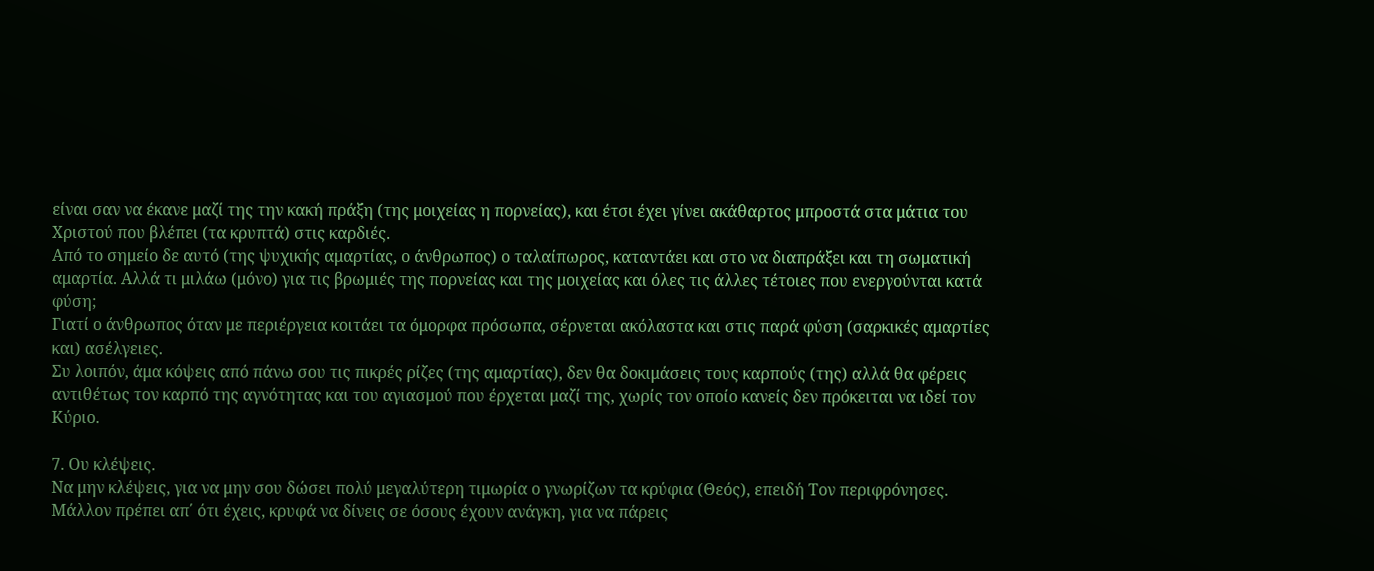είναι σαν να έκανε μαζί της την κακή πράξη (της μοιχείας η πορνείας), και έτσι έχει γίνει ακάθαρτος μπροστά στα μάτια του Χριστού που βλέπει (τα κρυπτά) στις καρδιές.
Από το σημείο δε αυτό (της ψυχικής αμαρτίας, ο άνθρωπος) ο ταλαίπωρος, καταντάει και στο να διαπράξει και τη σωματική αμαρτία. Αλλά τι μιλάω (μόνο) για τις βρωμιές της πορνείας και της μοιχείας και όλες τις άλλες τέτοιες που ενεργούνται κατά φύση;
Γιατί ο άνθρωπος όταν με περιέργεια κοιτάει τα όμορφα πρόσωπα, σέρνεται ακόλαστα και στις παρά φύση (σαρκικές αμαρτίες και) ασέλγειες.
Συ λοιπόν, άμα κόψεις από πάνω σου τις πικρές ρίζες (της αμαρτίας), δεν θα δοκιμάσεις τους καρπούς (της) αλλά θα φέρεις αντιθέτως τον καρπό της αγνότητας και του αγιασμού που έρχεται μαζί της, χωρίς τον οποίο κανείς δεν πρόκειται να ιδεί τον Κύριο.

7. Ου κλέψεις.
Να μην κλέψεις, για να μην σου δώσει πολύ μεγαλύτερη τιμωρία ο γνωρίζων τα κρύφια (Θεός), επειδή Τον περιφρόνησες. Μάλλον πρέπει απ΄ ότι έχεις, κρυφά να δίνεις σε όσους έχουν ανάγκη, για να πάρεις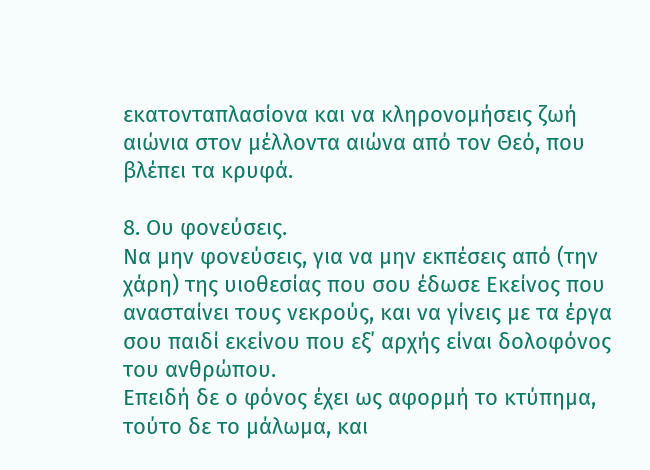εκατονταπλασίονα και να κληρονομήσεις ζωή αιώνια στον μέλλοντα αιώνα από τον Θεό, που βλέπει τα κρυφά.

8. Ου φονεύσεις.
Να μην φονεύσεις, για να μην εκπέσεις από (την χάρη) της υιοθεσίας που σου έδωσε Εκείνος που ανασταίνει τους νεκρούς, και να γίνεις με τα έργα σου παιδί εκείνου που εξ΄ αρχής είναι δολοφόνος του ανθρώπου.
Επειδή δε ο φόνος έχει ως αφορμή το κτύπημα, τούτο δε το μάλωμα, και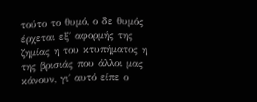τούτο το θυμό, ο δε θυμός έρχεται εξ΄ αφορμής της ζημίας η του κτυπήματος η της βρισιάς που άλλοι μας κάνουν, γι΄ αυτό είπε ο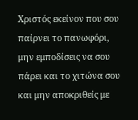Χριστός εκείνον που σου παίρνει το πανωφόρι, μην εμποδίσεις να σου πάρει και το χιτώνα σου και μην αποκριθείς με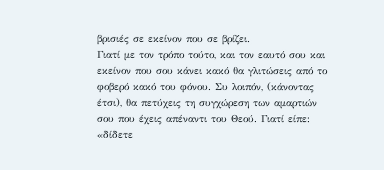βρισιές σε εκείνον που σε βρίζει.
Γιατί με τον τρόπο τούτο, και τον εαυτό σου και εκείνον που σου κάνει κακό θα γλιτώσεις από το φοβερό κακό του φόνου. Συ λοιπόν, (κάνοντας έτσι), θα πετύχεις τη συγχώρεση των αμαρτιών σου που έχεις απέναντι του Θεού. Γιατί είπε: «δίδετε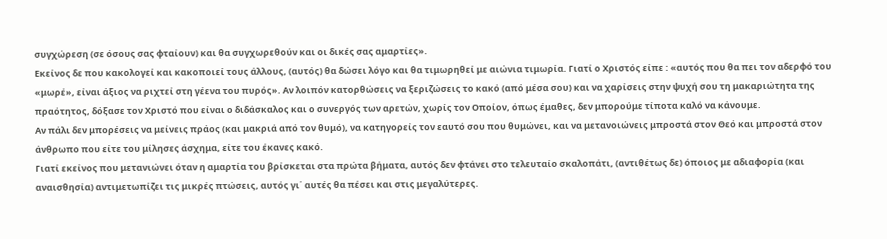συγχώρεση (σε όσους σας φταίουν) και θα συγχωρεθούν και οι δικές σας αμαρτίες».
Εκείνος δε που κακολογεί και κακοποιεί τους άλλους, (αυτός) θα δώσει λόγο και θα τιμωρηθεί με αιώνια τιμωρία. Γιατί ο Χριστός είπε : «αυτός που θα πει τον αδερφό του «μωρέ», είναι άξιος να ριχτεί στη γέενα του πυρός». Αν λοιπόν κατορθώσεις να ξεριζώσεις το κακό (από μέσα σου) και να χαρίσεις στην ψυχή σου τη μακαριώτητα της πραότητος, δόξασε τον Χριστό που είναι ο διδάσκαλος και ο συνεργός των αρετών, χωρίς τον Οποίον, όπως έμαθες, δεν μπορούμε τίποτα καλό να κάνουμε.
Αν πάλι δεν μπορέσεις να μείνεις πράος (και μακριά από τον θυμό), να κατηγορείς τον εαυτό σου που θυμώνει, και να μετανοιώνεις μπροστά στον Θεό και μπροστά στον άνθρωπο που είτε του μίλησες άσχημα, είτε του έκανες κακό.
Γιατί εκείνος που μετανιώνει όταν η αμαρτία του βρίσκεται στα πρώτα βήματα, αυτός δεν φτάνει στο τελευταίο σκαλοπάτι, (αντιθέτως δε) όποιος με αδιαφορία (και αναισθησία) αντιμετωπίζει τις μικρές πτώσεις, αυτός γι΄ αυτές θα πέσει και στις μεγαλύτερες.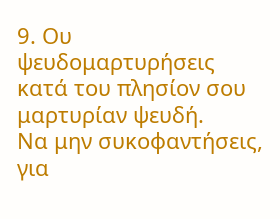9. Ου ψευδομαρτυρήσεις κατά του πλησίον σου μαρτυρίαν ψευδή.
Να μην συκοφαντήσεις, για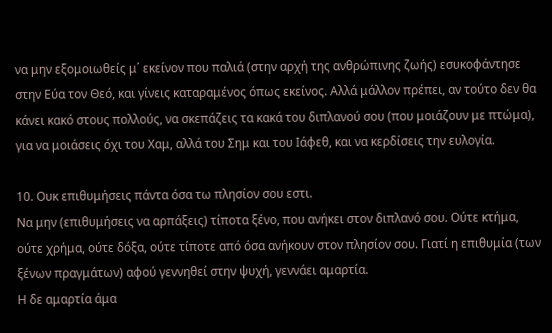να μην εξομοιωθείς μ΄ εκείνον που παλιά (στην αρχή της ανθρώπινης ζωής) εσυκοφάντησε στην Εύα τον Θεό, και γίνεις καταραμένος όπως εκείνος. Αλλά μάλλον πρέπει, αν τούτο δεν θα κάνει κακό στους πολλούς, να σκεπάζεις τα κακά του διπλανού σου (που μοιάζουν με πτώμα), για να μοιάσεις όχι του Χαμ, αλλά του Σημ και του Ιάφεθ, και να κερδίσεις την ευλογία.

10. Ουκ επιθυμήσεις πάντα όσα τω πλησίον σου εστι.
Να μην (επιθυμήσεις να αρπάξεις) τίποτα ξένο, που ανήκει στον διπλανό σου. Ούτε κτήμα, ούτε χρήμα, ούτε δόξα, ούτε τίποτε από όσα ανήκουν στον πλησίον σου. Γιατί η επιθυμία (των ξένων πραγμάτων) αφού γεννηθεί στην ψυχή, γεννάει αμαρτία.
Η δε αμαρτία άμα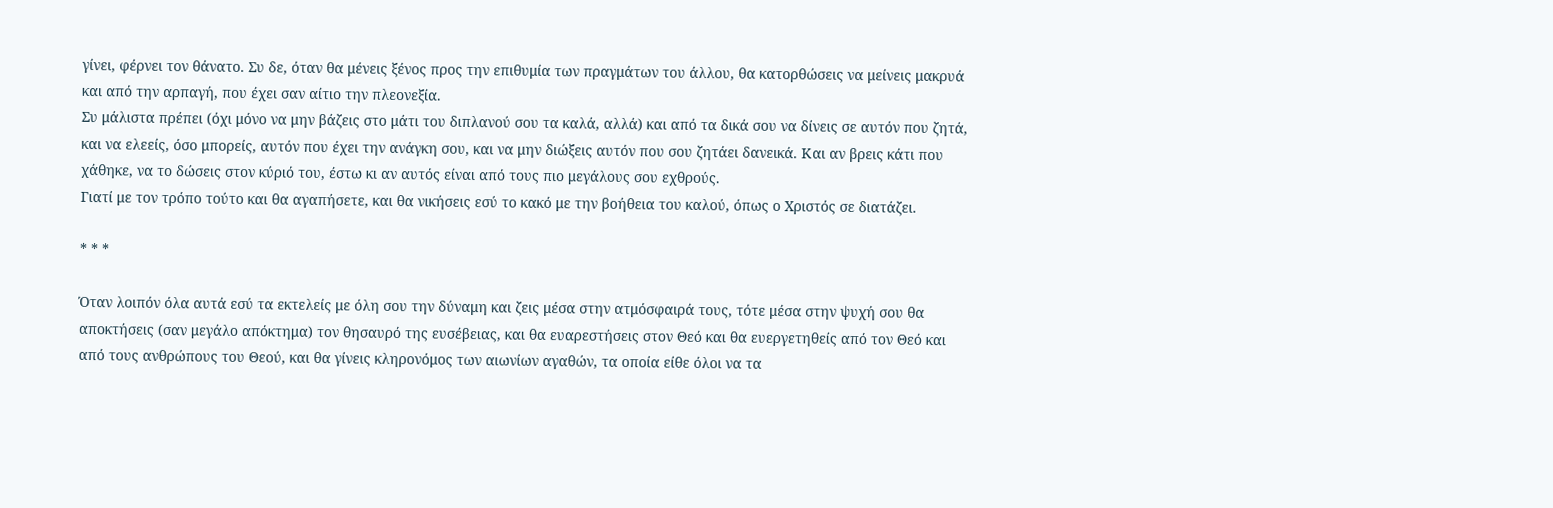γίνει, φέρνει τον θάνατο. Συ δε, όταν θα μένεις ξένος προς την επιθυμία των πραγμάτων του άλλου, θα κατορθώσεις να μείνεις μακρυά και από την αρπαγή, που έχει σαν αίτιο την πλεονεξία.
Συ μάλιστα πρέπει (όχι μόνο να μην βάζεις στο μάτι του διπλανού σου τα καλά, αλλά) και από τα δικά σου να δίνεις σε αυτόν που ζητά, και να ελεείς, όσο μπορείς, αυτόν που έχει την ανάγκη σου, και να μην διώξεις αυτόν που σου ζητάει δανεικά. Και αν βρεις κάτι που χάθηκε, να το δώσεις στον κύριό του, έστω κι αν αυτός είναι από τους πιο μεγάλους σου εχθρούς.
Γιατί με τον τρόπο τούτο και θα αγαπήσετε, και θα νικήσεις εσύ το κακό με την βοήθεια του καλού, όπως ο Χριστός σε διατάζει.

* * *

Όταν λοιπόν όλα αυτά εσύ τα εκτελείς με όλη σου την δύναμη και ζεις μέσα στην ατμόσφαιρά τους, τότε μέσα στην ψυχή σου θα αποκτήσεις (σαν μεγάλο απόκτημα) τον θησαυρό της ευσέβειας, και θα ευαρεστήσεις στον Θεό και θα ευεργετηθείς από τον Θεό και από τους ανθρώπους του Θεού, και θα γίνεις κληρονόμος των αιωνίων αγαθών, τα οποία είθε όλοι να τα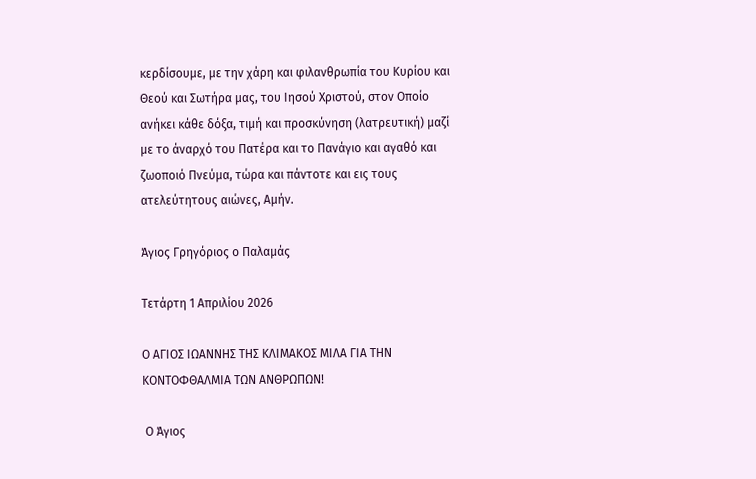κερδίσουμε, με την χάρη και φιλανθρωπία του Κυρίου και Θεού και Σωτήρα μας, του Ιησού Χριστού, στον Οποίο ανήκει κάθε δόξα, τιμή και προσκύνηση (λατρευτική) μαζί με το άναρχό του Πατέρα και το Πανάγιο και αγαθό και ζωοποιό Πνεύμα, τώρα και πάντοτε και εις τους ατελεύτητους αιώνες, Αμήν.

Άγιος Γρηγόριος ο Παλαμάς

Τετάρτη 1 Απριλίου 2026

Ο ΑΓΙΟΣ ΙΩΑΝΝΗΣ ΤΗΣ ΚΛΙΜΑΚΟΣ ΜΙΛΑ ΓΙΑ ΤΗΝ ΚΟΝΤΟΦΘΑΛΜΙΑ ΤΩΝ ΑΝΘΡΩΠΩΝ!

 Ο Άγιος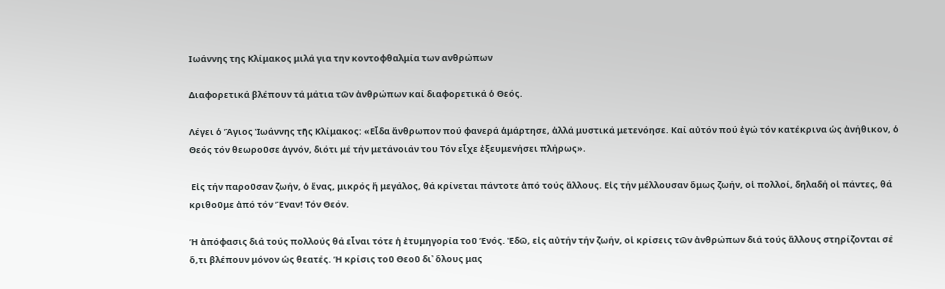Ιωάννης της Κλίμακος μιλά για την κοντοφθαλμία των ανθρώπων

Διαφορετικά βλέπουν τά μάτια τῶν ἀνθρώπων καί διαφορετικά ὁ Θεός.

Λέγει ὁ Ἅγιος Ἰωάννης τῆς Κλίμακος: «Εἶδα ἄνθρωπον πού φανερά ἁμάρτησε, ἀλλά μυστικά μετενόησε. Καί αὐτόν πού ἐγώ τόν κατέκρινα ὡς ἀνήθικον, ὁ Θεός τόν θεωροῦσε ἁγνόν, διότι μέ τήν μετάνοιάν του Τόν εἶχε ἐξευμενήσει πλήρως».

 Εἰς τήν παροῦσαν ζωήν, ὁ ἕνας, μικρός ἤ μεγάλος, θά κρίνεται πάντοτε ἀπό τούς ἄλλους. Εἰς τήν μέλλουσαν ὅμως ζωήν, οἱ πολλοί, δηλαδή οἱ πάντες, θά κριθοῦμε ἀπό τόν Ἕναν! Τόν Θεόν.

Ἡ ἀπόφασις διά τούς πολλούς θά εἶναι τότε ἡ ἐτυμηγορία τοῦ Ἑνός. Ἐδῶ, εἰς αὐτήν τήν ζωήν, οἱ κρίσεις τῶν ἀνθρώπων διά τούς ἄλλους στηρίζονται σέ ὅ,τι βλέπουν μόνον ὡς θεατές. Ἡ κρίσις τοῦ Θεοῦ δι᾽ ὅλους μας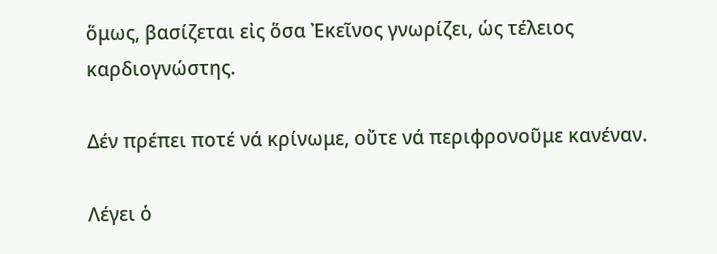ὅμως, βασίζεται εἰς ὅσα Ἐκεῖνος γνωρίζει, ὡς τέλειος καρδιογνώστης.

Δέν πρέπει ποτέ νά κρίνωμε, οὔτε νά περιφρονοῦμε κανέναν.

Λέγει ὁ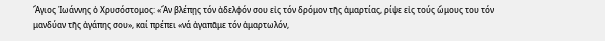Ἅγιος Ἰωάννης ὁ Χρυσόστομος: «Ἄν βλέπῃς τόν ἀδελφόν σου εἰς τόν δρόμον τῆς ἁμαρτίας, ρίψε εἰς τούς ὤμους του τόν μανδύαν τῆς ἀγάπης σου», καί πρέπει «νά ἀγαπᾶμε τόν ἁμαρτωλόν,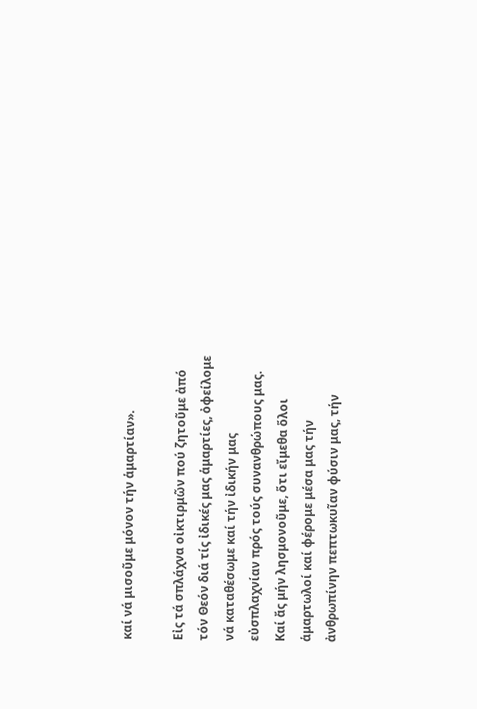καί νά μισοῦμε μόνον τήν ἁμαρτίαν».

Εἰς τά σπλάχνα οἰκτιρμῶν πού ζητοῦμε ἀπό τόν Θεόν διά τίς ἰδικές μας ἁμαρτίες, ὀφείλομε νά καταθέσωμε καί τήν ἰδικήν μας εὐσπλαχνίαν πρός τούς συνανθρώπους μας. Καί ἄς μήν λησμονοῦμε, ὅτι εἴμεθα ὅλοι ἁμαρτωλοί καί φέρομε μέσα μας τήν ἀνθρωπίνην πεπτωκυῖαν φύσιν μας, τήν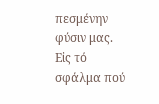πεσμένην φύσιν μας. Εἰς τό σφάλμα πού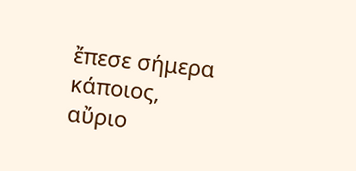ἔπεσε σήμερα κάποιος, αὔριο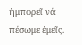ἠμπορεῖ νά πέσωμε ἐμεῖς.